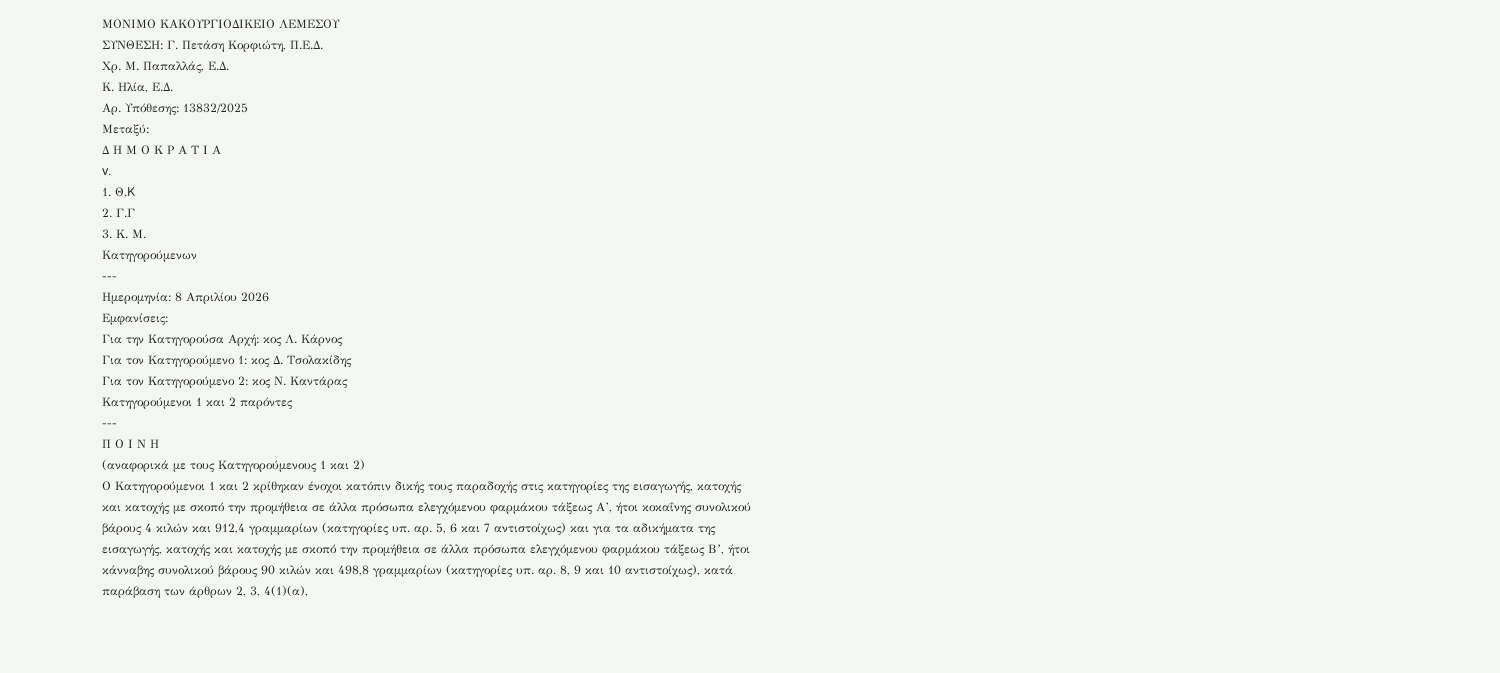ΜΟΝΙΜΟ ΚΑΚΟΥΡΓΙΟΔΙΚΕΙΟ ΛΕΜΕΣΟΥ
ΣΥΝΘΕΣΗ: Γ. Πετάση Κορφιώτη, Π.Ε.Δ.
Χρ. Μ. Παπαλλάς, Ε.Δ.
Κ. Ηλία, Ε.Δ.
Αρ. Υπόθεσης: 13832/2025
Μεταξύ:
Δ Η Μ Ο Κ Ρ Α Τ Ι Α
v.
1. Θ.K
2. Γ.Γ
3. Κ. Μ.
Κατηγορούμενων
---
Ημερομηνία: 8 Απριλίου 2026
Εμφανίσεις:
Για την Κατηγορούσα Αρχή: κος Λ. Κάρνος
Για τον Κατηγορούμενο 1: κος Δ. Τσολακίδης
Για τον Κατηγορούμενο 2: κος Ν. Καντάρας
Κατηγορούμενοι 1 και 2 παρόντες
---
Π Ο Ι Ν Η
(αναφορικά με τους Κατηγορούμενους 1 και 2)
Ο Κατηγορούμενοι 1 και 2 κρίθηκαν ένοχοι κατόπιν δικής τους παραδοχής στις κατηγορίες της εισαγωγής, κατοχής και κατοχής με σκοπό την προμήθεια σε άλλα πρόσωπα ελεγχόμενου φαρμάκου τάξεως Α’, ήτοι κοκαΐνης συνολικού βάρους 4 κιλών και 912,4 γραμμαρίων (κατηγορίες υπ. αρ. 5, 6 και 7 αντιστοίχως) και για τα αδικήματα της εισαγωγής, κατοχής και κατοχής με σκοπό την προμήθεια σε άλλα πρόσωπα ελεγχόμενου φαρμάκου τάξεως Β’, ήτοι κάνναβης συνολικού βάρους 90 κιλών και 498,8 γραμμαρίων (κατηγορίες υπ. αρ. 8, 9 και 10 αντιστοίχως), κατά παράβαση των άρθρων 2, 3, 4(1)(α),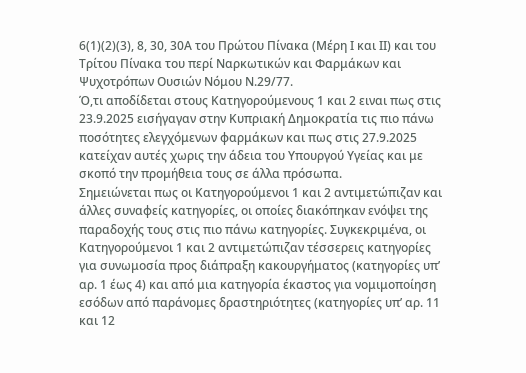6(1)(2)(3), 8, 30, 30Α του Πρώτου Πίνακα (Μέρη Ι και ΙΙ) και του Τρίτου Πίνακα του περί Ναρκωτικών και Φαρμάκων και Ψυχοτρόπων Ουσιών Νόμου Ν.29/77.
Ό,τι αποδίδεται στους Κατηγορούμενους 1 και 2 ειναι πως στις 23.9.2025 εισήγαγαν στην Κυπριακή Δημοκρατία τις πιο πάνω ποσότητες ελεγχόμενων φαρμάκων και πως στις 27.9.2025 κατείχαν αυτές χωρις την άδεια του Υπουργού Υγείας και με σκοπό την προμήθεια τους σε άλλα πρόσωπα.
Σημειώνεται πως οι Κατηγορούμενοι 1 και 2 αντιμετώπιζαν και άλλες συναφείς κατηγορίες, οι οποίες διακόπηκαν ενόψει της παραδοχής τους στις πιο πάνω κατηγορίες. Συγκεκριμένα, οι Κατηγορούμενοι 1 και 2 αντιμετώπιζαν τέσσερεις κατηγορίες για συνωμοσία προς διάπραξη κακουργήματος (κατηγορίες υπ’ αρ. 1 έως 4) και από μια κατηγορία έκαστος για νομιμοποίηση εσόδων από παράνομες δραστηριότητες (κατηγορίες υπ’ αρ. 11 και 12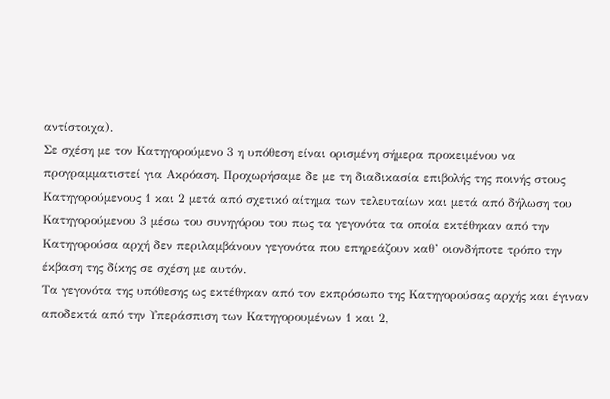αντίστοιχα).
Σε σχέση με τον Κατηγορούμενο 3 η υπόθεση είναι ορισμένη σήμερα προκειμένου να προγραμματιστεί για Ακρόαση. Προχωρήσαμε δε με τη διαδικασία επιβολής της ποινής στους Κατηγορούμενους 1 και 2 μετά από σχετικό αίτημα των τελευταίων και μετά από δήλωση του Κατηγορούμενου 3 μέσω του συνηγόρου του πως τα γεγονότα τα οποία εκτέθηκαν από την Κατηγορούσα αρχή δεν περιλαμβάνουν γεγονότα που επηρεάζουν καθ’ οιονδήποτε τρόπο την έκβαση της δίκης σε σχέση με αυτόν.
Τα γεγονότα της υπόθεσης ως εκτέθηκαν από τον εκπρόσωπο της Κατηγορούσας αρχής και έγιναν αποδεκτά από την Υπεράσπιση των Κατηγορουμένων 1 και 2,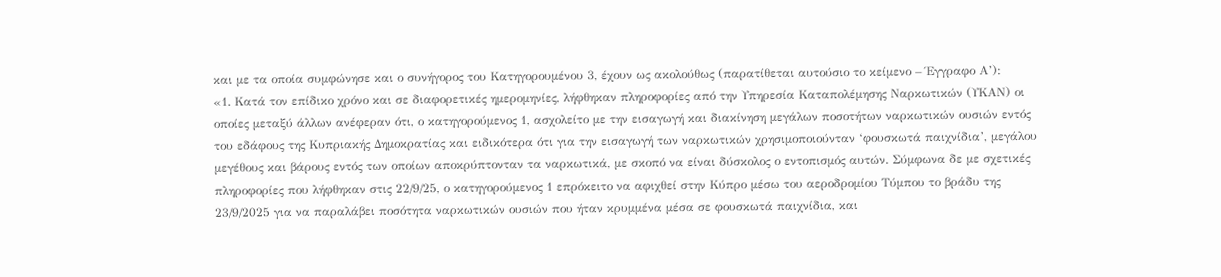και με τα οποία συμφώνησε και ο συνήγορος του Κατηγορουμένου 3, έχουν ως ακολούθως (παρατίθεται αυτούσιο το κείμενο – Έγγραφο Α’):
«1. Κατά τον επίδικο χρόνο και σε διαφορετικές ημερομηνίες, λήφθηκαν πληροφορίες από την Υπηρεσία Καταπολέμησης Ναρκωτικών (ΥΚΑΝ) οι οποίες μεταξύ άλλων ανέφεραν ότι, ο κατηγορούμενος 1, ασχολείτο με την εισαγωγή και διακίνηση μεγάλων ποσοτήτων ναρκωτικών ουσιών εντός του εδάφους της Κυπριακής Δημοκρατίας και ειδικότερα ότι για την εισαγωγή των ναρκωτικών χρησιμοποιούνταν ‘φουσκωτά παιχνίδια’, μεγάλου μεγέθους και βάρους εντός των οποίων αποκρύπτονταν τα ναρκωτικά, με σκοπό να είναι δύσκολος ο εντοπισμός αυτών. Σύμφωνα δε με σχετικές πληροφορίες που λήφθηκαν στις 22/9/25, ο κατηγορούμενος 1 επρόκειτο να αφιχθεί στην Κύπρο μέσω του αεροδρομίου Τύμπου το βράδυ της 23/9/2025 για να παραλάβει ποσότητα ναρκωτικών ουσιών που ήταν κρυμμένα μέσα σε φουσκωτά παιχνίδια, και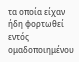τα οποία είχαν ήδη φορτωθεί εντός ομαδοποιημένου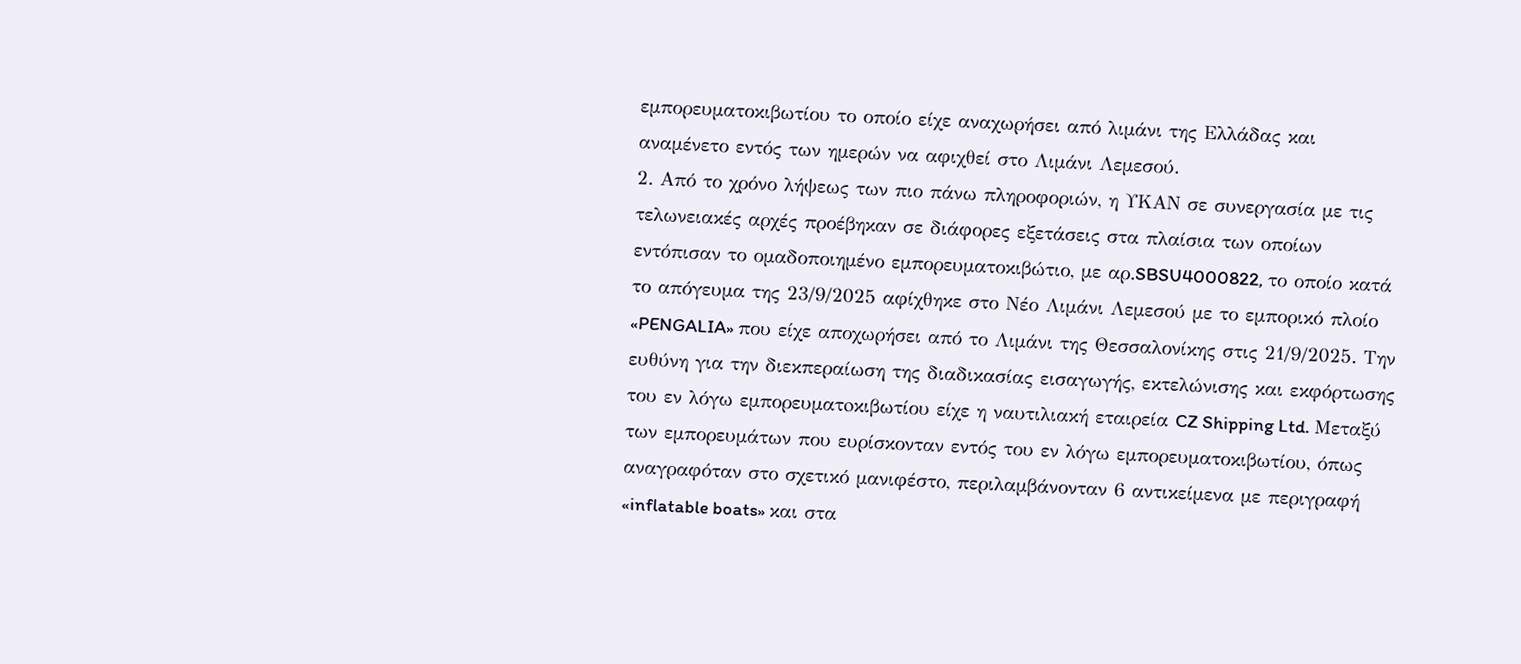εμπορευματοκιβωτίου το οποίο είχε αναχωρήσει από λιμάνι της Ελλάδας και αναμένετο εντός των ημερών να αφιχθεί στο Λιμάνι Λεμεσού.
2. Από το χρόνο λήψεως των πιο πάνω πληροφοριών, η ΥΚΑΝ σε συνεργασία με τις τελωνειακές αρχές προέβηκαν σε διάφορες εξετάσεις στα πλαίσια των οποίων εντόπισαν το ομαδοποιημένο εμπορευματοκιβώτιο, με αρ.SBSU4000822, το οποίο κατά το απόγευμα της 23/9/2025 αφίχθηκε στο Νέο Λιμάνι Λεμεσού με το εμπορικό πλοίο «PENGALIA» που είχε αποχωρήσει από το Λιμάνι της Θεσσαλονίκης στις 21/9/2025. Την ευθύνη για την διεκπεραίωση της διαδικασίας εισαγωγής, εκτελώνισης και εκφόρτωσης του εν λόγω εμπορευματoκιβωτίου είχε η ναυτιλιακή εταιρεία CZ Shipping Ltd. Μεταξύ των εμπορευμάτων που ευρίσκονταν εντός του εν λόγω εμπορευματοκιβωτίου, όπως αναγραφόταν στο σχετικό μανιφέστο, περιλαμβάνονταν 6 αντικείμενα με περιγραφή «inflatable boats» και στα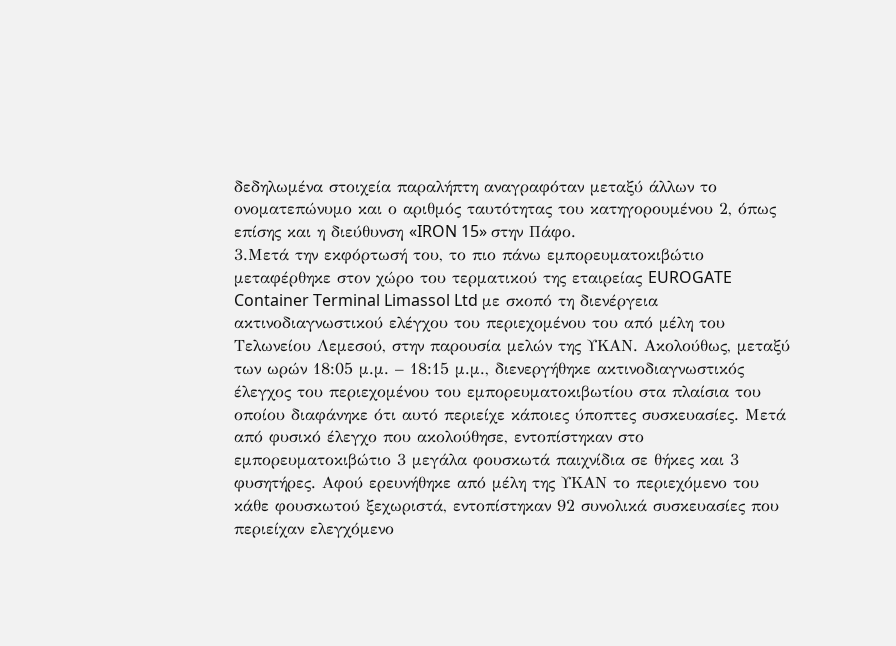δεδηλωμένα στοιχεία παραλήπτη αναγραφόταν μεταξύ άλλων το ονοματεπώνυμο και ο αριθμός ταυτότητας του κατηγορουμένου 2, όπως επίσης και η διεύθυνση «IRON 15» στην Πάφο.
3.Μετά την εκφόρτωσή του, το πιο πάνω εμπορευματοκιβώτιο μεταφέρθηκε στον χώρο του τερματικού της εταιρείας EUROGATE Container Terminal Limassol Ltd με σκοπό τη διενέργεια ακτινοδιαγνωστικού ελέγχου του περιεχομένου του από μέλη του Τελωνείου Λεμεσού, στην παρουσία μελών της ΥΚΑΝ. Ακολούθως, μεταξύ των ωρών 18:05 μ.μ. – 18:15 μ.μ., διενεργήθηκε ακτινοδιαγνωστικός έλεγχος του περιεχομένου του εμπορευματοκιβωτίου στα πλαίσια του οποίου διαφάνηκε ότι αυτό περιείχε κάποιες ύποπτες συσκευασίες. Μετά από φυσικό έλεγχο που ακολούθησε, εντοπίστηκαν στο εμπορευματοκιβώτιο 3 μεγάλα φουσκωτά παιχνίδια σε θήκες και 3 φυσητήρες. Αφού ερευνήθηκε από μέλη της ΥΚΑΝ το περιεχόμενο του κάθε φουσκωτού ξεχωριστά, εντοπίστηκαν 92 συνολικά συσκευασίες που περιείχαν ελεγχόμενο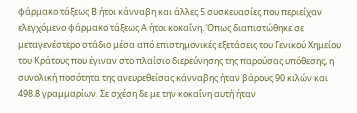φάρμακο τάξεως Β ήτοι κάνναβη και άλλες 5 συσκευασίες που περιείχαν ελεγχόμενο φάρμακο τάξεως Α ήτοι κοκαΐνη. Όπως διαπιστώθηκε σε μεταγενέστερο στάδιο μέσα από επιστημονικές εξετάσεις του Γενικού Χημείου του Κράτους που έγιναν στο πλαίσιο διερεύνησης της παρούσας υπόθεσης, η συνολική ποσότητα της ανευρεθείσας κάνναβης ήταν βάρους 90 κιλών και 498.8 γραμμαρίων. Σε σχέση δε με την κοκαΐνη αυτή ήταν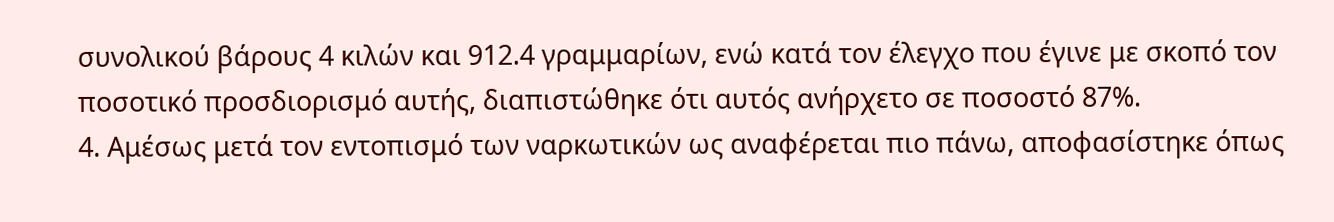συνολικού βάρους 4 κιλών και 912.4 γραμμαρίων, ενώ κατά τον έλεγχο που έγινε με σκοπό τον ποσοτικό προσδιορισμό αυτής, διαπιστώθηκε ότι αυτός ανήρχετο σε ποσοστό 87%.
4. Αμέσως μετά τον εντοπισμό των ναρκωτικών ως αναφέρεται πιο πάνω, αποφασίστηκε όπως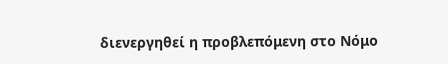διενεργηθεί η προβλεπόμενη στο Νόμο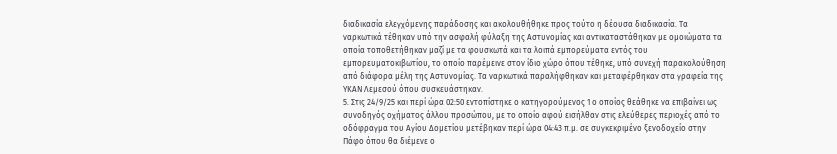διαδικασία ελεγχόμενης παράδοσης και ακολουθήθηκε προς τούτο η δέουσα διαδικασία. Τα ναρκωτικά τέθηκαν υπό την ασφαλή φύλαξη της Αστυνομίας και αντικαταστάθηκαν με ομοιώματα τα οποία τοποθετήθηκαν μαζί με τα φουσκωτά και τα λοιπά εμπορεύματα εντός του εμπορευματοκιβωτίου, το οποίο παρέμεινε στον ίδιο χώρο όπου τέθηκε, υπό συνεχή παρακολούθηση από διάφορα μέλη της Αστυνομίας. Τα ναρκωτικά παραλήφθηκαν και μεταφέρθηκαν στα γραφεία της ΥΚΑΝ Λεμεσού όπου συσκευάστηκαν.
5. Στις 24/9/25 και περί ώρα 02:50 εντοπίστηκε ο κατηγορούμενος 1 ο οποίος θεάθηκε να επιβαίνει ως συνοδηγός οχήματος άλλου προσώπου, με το οποίο αφού εισήλθαν στις ελεύθερες περιοχές από το οδόφραγμα του Αγίου Δομετίου μετέβηκαν περί ώρα 04:43 π.μ. σε συγκεκριμένο ξενοδοχείο στην Πάφο όπου θα διέμενε ο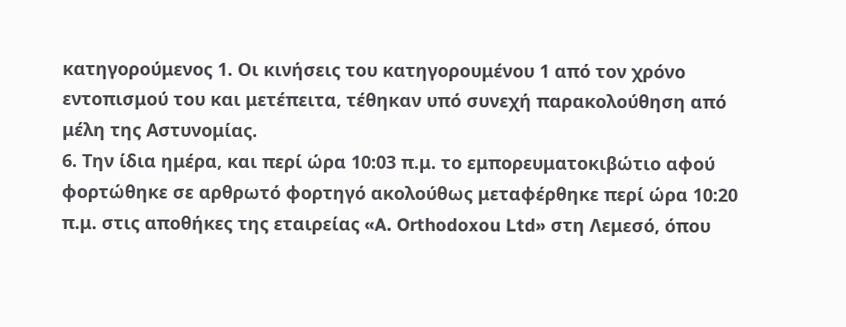κατηγορούμενος 1. Οι κινήσεις του κατηγορουμένου 1 από τον χρόνο εντοπισμού του και μετέπειτα, τέθηκαν υπό συνεχή παρακολούθηση από μέλη της Αστυνομίας.
6. Την ίδια ημέρα, και περί ώρα 10:03 π.μ. το εμπορευματοκιβώτιο αφού φορτώθηκε σε αρθρωτό φορτηγό ακολούθως μεταφέρθηκε περί ώρα 10:20 π.μ. στις αποθήκες της εταιρείας «A. Orthodoxou Ltd» στη Λεμεσό, όπου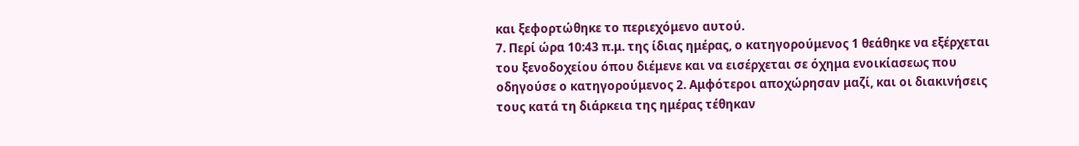και ξεφορτώθηκε το περιεχόμενο αυτού.
7. Περί ώρα 10:43 π.μ. της ίδιας ημέρας, ο κατηγορούμενος 1 θεάθηκε να εξέρχεται του ξενοδοχείου όπου διέμενε και να εισέρχεται σε όχημα ενοικίασεως που οδηγούσε ο κατηγορούμενος 2. Αμφότεροι αποχώρησαν μαζί, και οι διακινήσεις τους κατά τη διάρκεια της ημέρας τέθηκαν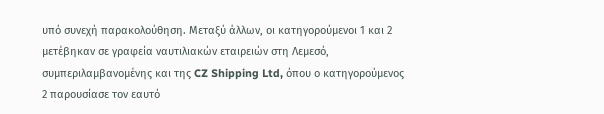υπό συνεχή παρακολούθηση. Μεταξύ άλλων, οι κατηγορούμενοι 1 και 2 μετέβηκαν σε γραφεία ναυτιλιακών εταιρειών στη Λεμεσό, συμπεριλαμβανομένης και της CZ Shipping Ltd, όπου ο κατηγορούμενος 2 παρουσίασε τον εαυτό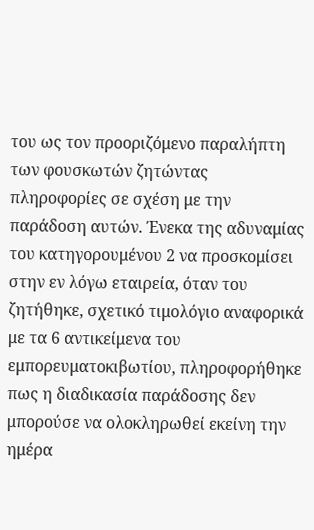του ως τον προοριζόμενο παραλήπτη των φουσκωτών ζητώντας πληροφορίες σε σχέση με την παράδοση αυτών. Ένεκα της αδυναμίας του κατηγορουμένου 2 να προσκομίσει στην εν λόγω εταιρεία, όταν του ζητήθηκε, σχετικό τιμολόγιο αναφορικά με τα 6 αντικείμενα του εμπορευματοκιβωτίου, πληροφορήθηκε πως η διαδικασία παράδοσης δεν μπορούσε να ολοκληρωθεί εκείνη την ημέρα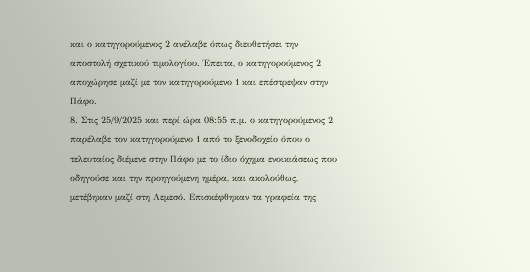και ο κατηγορούμενος 2 ανέλαβε όπως διευθετήσει την αποστολή σχετικού τιμολογίου. Έπειτα, ο κατηγορούμενος 2 αποχώρησε μαζί με τον κατηγορούμενο 1 και επέστρεψαν στην Πάφο.
8. Στις 25/9/2025 και περί ώρα 08:55 π.μ. ο κατηγορούμενος 2 παρέλαβε τον κατηγορούμενο 1 από το ξενοδοχείο όπου ο τελευταίος διέμενε στην Πάφο με το ίδιο όχημα ενοικιάσεως που οδηγούσε και την προηγούμενη ημέρα, και ακολούθως, μετέβηκαν μαζί στη Λεμεσό. Επισκέφθηκαν τα γραφεία της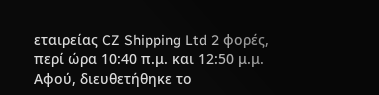εταιρείας CZ Shipping Ltd 2 φορές, περί ώρα 10:40 π.μ. και 12:50 μ.μ. Αφού, διευθετήθηκε το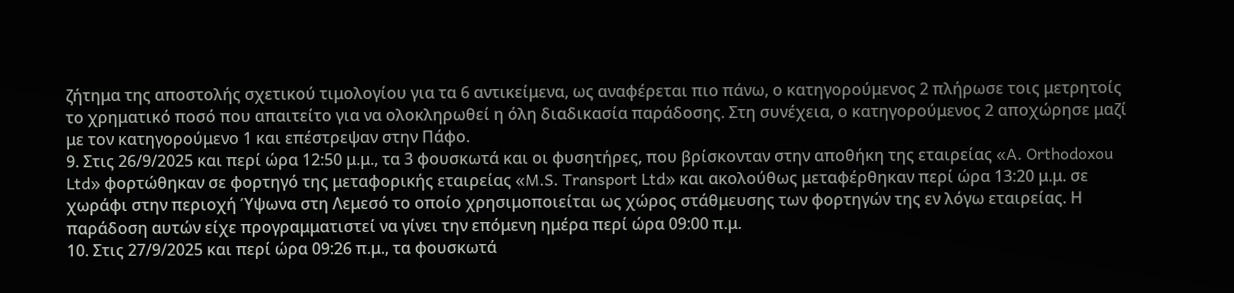ζήτημα της αποστολής σχετικού τιμολογίου για τα 6 αντικείμενα, ως αναφέρεται πιο πάνω, ο κατηγορούμενος 2 πλήρωσε τοις μετρητοίς το χρηματικό ποσό που απαιτείτο για να ολοκληρωθεί η όλη διαδικασία παράδοσης. Στη συνέχεια, ο κατηγορούμενος 2 αποχώρησε μαζί με τον κατηγορούμενο 1 και επέστρεψαν στην Πάφο.
9. Στις 26/9/2025 και περί ώρα 12:50 μ.μ., τα 3 φουσκωτά και οι φυσητήρες, που βρίσκονταν στην αποθήκη της εταιρείας «A. Orthodoxou Ltd» φορτώθηκαν σε φορτηγό της μεταφορικής εταιρείας «M.S. Transport Ltd» και ακολούθως μεταφέρθηκαν περί ώρα 13:20 μ.μ. σε χωράφι στην περιοχή Ύψωνα στη Λεμεσό το οποίο χρησιμοποιείται ως χώρος στάθμευσης των φορτηγών της εν λόγω εταιρείας. Η παράδοση αυτών είχε προγραμματιστεί να γίνει την επόμενη ημέρα περί ώρα 09:00 π.μ.
10. Στις 27/9/2025 και περί ώρα 09:26 π.μ., τα φουσκωτά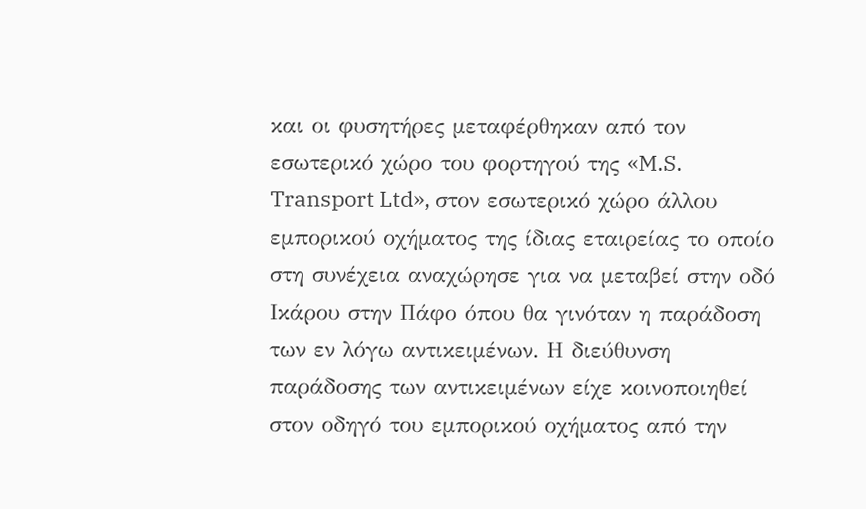και οι φυσητήρες μεταφέρθηκαν από τον εσωτερικό χώρο του φορτηγού της «M.S. Transport Ltd», στον εσωτερικό χώρο άλλου εμπορικού οχήματος της ίδιας εταιρείας το οποίο στη συνέχεια αναχώρησε για να μεταβεί στην οδό Ικάρου στην Πάφο όπου θα γινόταν η παράδοση των εν λόγω αντικειμένων. Η διεύθυνση παράδοσης των αντικειμένων είχε κοινοποιηθεί στον οδηγό του εμπορικού οχήματος από την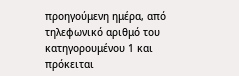προηγούμενη ημέρα, από τηλεφωνικό αριθμό του κατηγορουμένου 1 και πρόκειται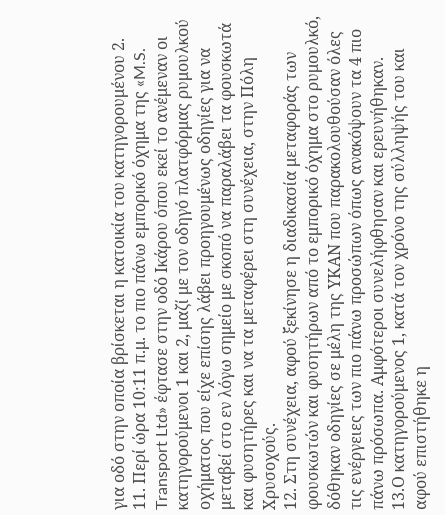για οδό στην οποία βρίσκεται η κατοικία του κατηγορουμένου 2.
11. Περί ώρα 10:11 π.μ. το πιο πάνω εμπορικό όχημα της «M.S. Transport Ltd» έφτασε στην οδό Ικάρου όπου εκεί το ανέμεναν οι κατηγορούμενοι 1 και 2, μαζί με τον οδηγό πλατφόρμας ρυμουλκού οχήματος που είχε επίσης λάβει προηγουμένως οδηγίες για να μεταβεί στο εν λόγω σημείο με σκοπό να παραλάβει τα φουσκωτά και φυσητήρες και να τα μεταφέρει στη συνέχεια, στην Πόλη Χρυσοχούς.
12. Στη συνέχεια, αφού ξεκίνησε η διαδικασία μεταφοράς των φουσκωτών και φυσητήρων από το εμπορικό όχημα στο ρυμουλκό, δόθηκαν οδηγίες σε μέλη της ΥΚΑΝ που παρακολουθούσαν όλες τις ενέργειες των πιο πάνω προσώπων όπως ανακόψουν τα 4 πιο πάνω πρόσωπα. Αμφότεροι συνελήφθησαν και ερευνήθηκαν.
13.Ο κατηγορούμενος 1, κατά τον χρόνο της σύλληψής του και αφού επιστήθηκε η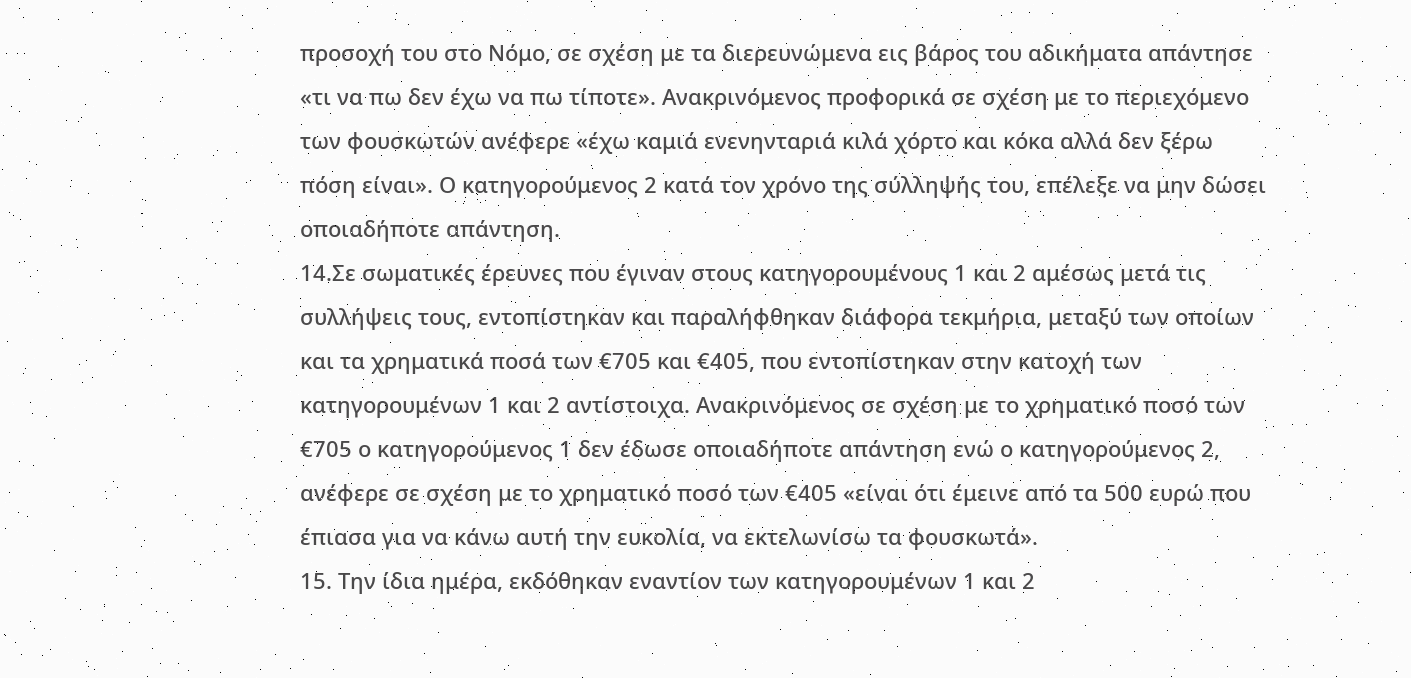προσοχή του στο Νόμο, σε σχέση με τα διερευνώμενα εις βάρος του αδικήματα απάντησε «τι να πω δεν έχω να πω τίποτε». Ανακρινόμενος προφορικά σε σχέση με το περιεχόμενο των φουσκωτών ανέφερε «έχω καμιά ενενηνταριά κιλά χόρτο και κόκα αλλά δεν ξέρω πόση είναι». Ο κατηγορούμενος 2 κατά τον χρόνο της σύλληψής του, επέλεξε να μην δώσει οποιαδήποτε απάντηση.
14.Σε σωματικές έρευνες που έγιναν στους κατηγορουμένους 1 και 2 αμέσως μετά τις συλλήψεις τους, εντοπίστηκαν και παραλήφθηκαν διάφορα τεκμήρια, μεταξύ των οποίων και τα χρηματικά ποσά των €705 και €405, που εντοπίστηκαν στην κατοχή των κατηγορουμένων 1 και 2 αντίστοιχα. Ανακρινόμενος σε σχέση με το χρηματικό ποσό των €705 ο κατηγορούμενος 1 δεν έδωσε οποιαδήποτε απάντηση ενώ ο κατηγορούμενος 2, ανέφερε σε σχέση με το χρηματικό ποσό των €405 «είναι ότι έμεινε από τα 500 ευρώ που έπιασα για να κάνω αυτή την ευκολία, να εκτελωνίσω τα φουσκωτά».
15. Την ίδια ημέρα, εκδόθηκαν εναντίον των κατηγορουμένων 1 και 2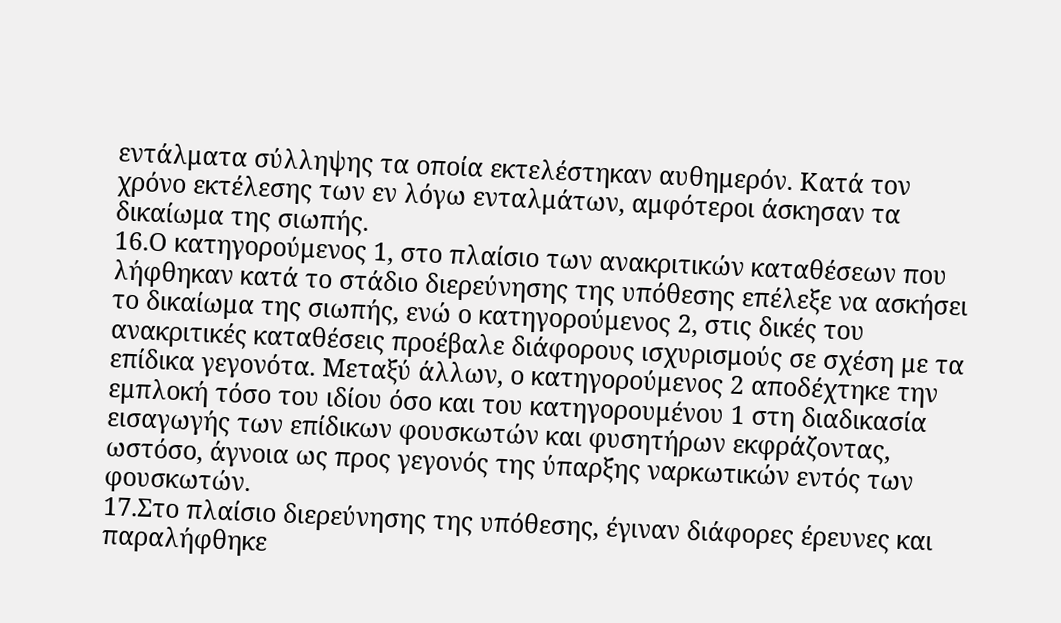εντάλματα σύλληψης τα οποία εκτελέστηκαν αυθημερόν. Κατά τον χρόνο εκτέλεσης των εν λόγω ενταλμάτων, αμφότεροι άσκησαν τα δικαίωμα της σιωπής.
16.Ο κατηγορούμενος 1, στο πλαίσιο των ανακριτικών καταθέσεων που λήφθηκαν κατά το στάδιο διερεύνησης της υπόθεσης επέλεξε να ασκήσει το δικαίωμα της σιωπής, ενώ ο κατηγορούμενος 2, στις δικές του ανακριτικές καταθέσεις προέβαλε διάφορους ισχυρισμούς σε σχέση με τα επίδικα γεγονότα. Μεταξύ άλλων, ο κατηγορούμενος 2 αποδέχτηκε την εμπλοκή τόσο του ιδίου όσο και του κατηγορουμένου 1 στη διαδικασία εισαγωγής των επίδικων φουσκωτών και φυσητήρων εκφράζοντας, ωστόσο, άγνοια ως προς γεγονός της ύπαρξης ναρκωτικών εντός των φουσκωτών.
17.Στο πλαίσιο διερεύνησης της υπόθεσης, έγιναν διάφορες έρευνες και παραλήφθηκε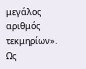μεγάλος αριθμός τεκμηρίων».
Ως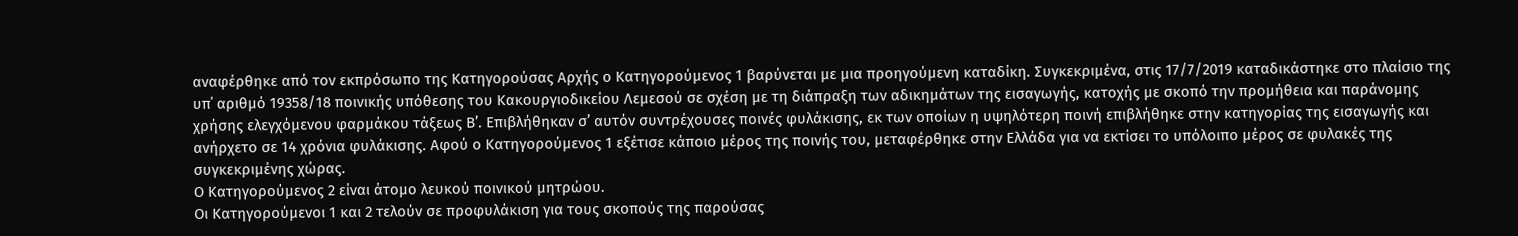αναφέρθηκε από τον εκπρόσωπο της Κατηγορούσας Αρχής ο Κατηγορούμενος 1 βαρύνεται με μια προηγούμενη καταδίκη. Συγκεκριμένα, στις 17/7/2019 καταδικάστηκε στο πλαίσιο της υπ΄ αριθμό 19358/18 ποινικής υπόθεσης του Κακουργιοδικείου Λεμεσού σε σχέση με τη διάπραξη των αδικημάτων της εισαγωγής, κατοχής με σκοπό την προμήθεια και παράνομης χρήσης ελεγχόμενου φαρμάκου τάξεως Β’. Επιβλήθηκαν σ’ αυτόν συντρέχουσες ποινές φυλάκισης, εκ των οποίων η υψηλότερη ποινή επιβλήθηκε στην κατηγορίας της εισαγωγής και ανήρχετο σε 14 χρόνια φυλάκισης. Αφού ο Κατηγορούμενος 1 εξέτισε κάποιο μέρος της ποινής του, μεταφέρθηκε στην Ελλάδα για να εκτίσει το υπόλοιπο μέρος σε φυλακές της συγκεκριμένης χώρας.
Ο Κατηγορούμενος 2 είναι άτομο λευκού ποινικού μητρώου.
Οι Κατηγορούμενοι 1 και 2 τελούν σε προφυλάκιση για τους σκοπούς της παρούσας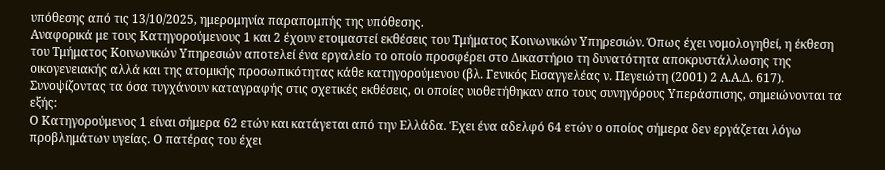υπόθεσης από τις 13/10/2025, ημερομηνία παραπομπής της υπόθεσης.
Αναφορικά με τους Κατηγορούμενους 1 και 2 έχουν ετοιμαστεί εκθέσεις του Τμήματος Κοινωνικών Υπηρεσιών. Όπως έχει νομολογηθεί, η έκθεση του Τμήματος Κοινωνικών Υπηρεσιών αποτελεί ένα εργαλείο το οποίο προσφέρει στο Δικαστήριο τη δυνατότητα αποκρυστάλλωσης της οικογενειακής αλλά και της ατομικής προσωπικότητας κάθε κατηγορούμενου (βλ. Γενικός Εισαγγελέας ν. Πεγειώτη (2001) 2 Α.Α.Δ. 617).
Συνοψίζοντας τα όσα τυγχάνουν καταγραφής στις σχετικές εκθέσεις, οι οποίες υιοθετήθηκαν απο τους συνηγόρους Υπεράσπισης, σημειώνονται τα εξής:
Ο Κατηγορούμενος 1 είναι σήμερα 62 ετών και κατάγεται από την Ελλάδα. Έχει ένα αδελφό 64 ετών ο οποίος σήμερα δεν εργάζεται λόγω προβλημάτων υγείας. Ο πατέρας του έχει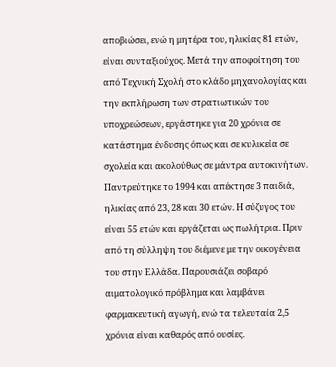αποβιώσει, ενώ η μητέρα του, ηλικίας 81 ετών, είναι συνταξιούχος. Μετά την αποφοίτηση του από Τεχνική Σχολή στο κλάδο μηχανολογίας και την εκπλήρωση των στρατιωτικών του υποχρεώσεων, εργάστηκε για 20 χρόνια σε κατάστημα ένδυσης όπως και σε κυλικεία σε σχολεία και ακολούθως σε μάντρα αυτοκινήτων. Παντρεύτηκε το 1994 και απέκτησε 3 παιδιά, ηλικίας από 23, 28 και 30 ετών. Η σύζυγος του είναι 55 ετών και εργάζεται ως πωλήτρια. Πριν από τη σύλληψη του διέμενε με την οικογένεια του στην Ελλάδα. Παρουσιάζει σοβαρό αιματολογικό πρόβλημα και λαμβάνει φαρμακευτική αγωγή, ενώ τα τελευταία 2,5 χρόνια είναι καθαρός από ουσίες.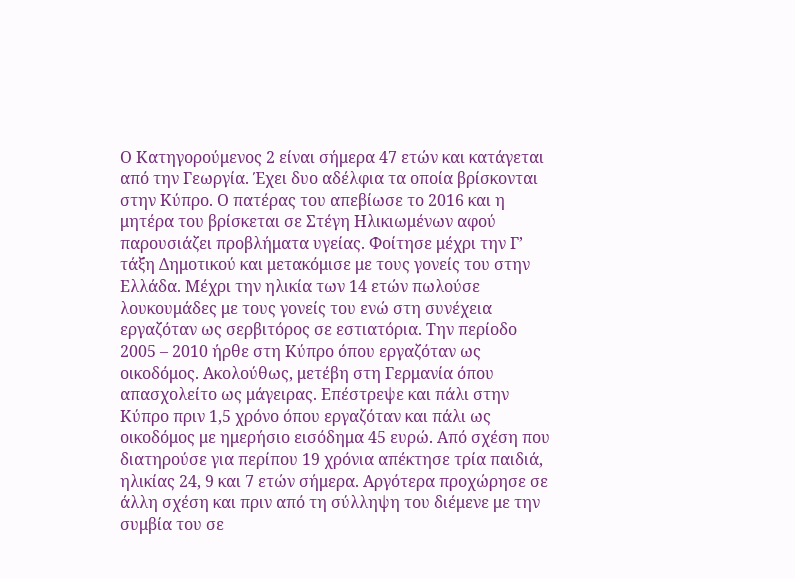Ο Κατηγορούμενος 2 είναι σήμερα 47 ετών και κατάγεται από την Γεωργία. Έχει δυο αδέλφια τα οποία βρίσκονται στην Κύπρο. Ο πατέρας του απεβίωσε το 2016 και η μητέρα του βρίσκεται σε Στέγη Ηλικιωμένων αφού παρουσιάζει προβλήματα υγείας. Φοίτησε μέχρι την Γ’ τάξη Δημοτικού και μετακόμισε με τους γονείς του στην Ελλάδα. Μέχρι την ηλικία των 14 ετών πωλούσε λουκουμάδες με τους γονείς του ενώ στη συνέχεια εργαζόταν ως σερβιτόρος σε εστιατόρια. Την περίοδο 2005 – 2010 ήρθε στη Κύπρο όπου εργαζόταν ως οικοδόμος. Ακολούθως, μετέβη στη Γερμανία όπου απασχολείτο ως μάγειρας. Επέστρεψε και πάλι στην Κύπρο πριν 1,5 χρόνο όπου εργαζόταν και πάλι ως οικοδόμος με ημερήσιο εισόδημα 45 ευρώ. Από σχέση που διατηρούσε για περίπου 19 χρόνια απέκτησε τρία παιδιά, ηλικίας 24, 9 και 7 ετών σήμερα. Αργότερα προχώρησε σε άλλη σχέση και πριν από τη σύλληψη του διέμενε με την συμβία του σε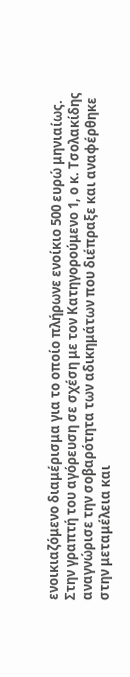ενοικιαζόμενο διαμέρισμα για το οποίο πλήρωνε ενοίκιο 500 ευρώ μηνιαίως.
Στην γραπτή του αγόρευση σε σχέση με τον Κατηγορούμενο 1, ο κ. Τσολακίδης αναγνώρισε την σοβαρότητα των αδικημάτων που διέπραξε και αναφέρθηκε στην μεταμέλεια και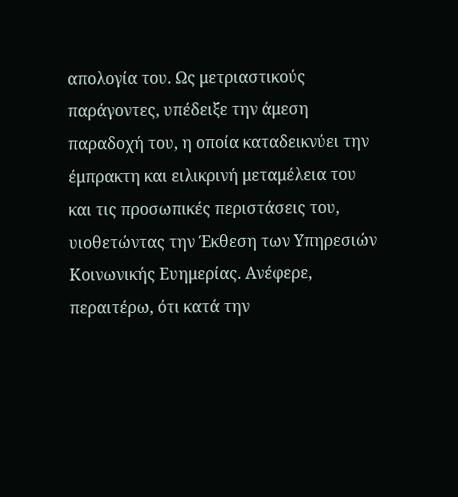απολογία του. Ως μετριαστικούς παράγοντες, υπέδειξε την άμεση παραδοχή του, η οποία καταδεικνύει την έμπρακτη και ειλικρινή μεταμέλεια του και τις προσωπικές περιστάσεις του, υιοθετώντας την Έκθεση των Υπηρεσιών Κοινωνικής Ευημερίας. Ανέφερε, περαιτέρω, ότι κατά την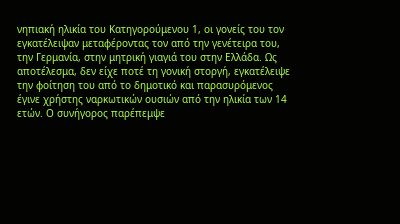νηπιακή ηλικία του Κατηγορούμενου 1, οι γονείς του τον εγκατέλειψαν μεταφέροντας τον από την γενέτειρα του, την Γερμανία, στην μητρική γιαγιά του στην Ελλάδα. Ως αποτέλεσμα, δεν είχε ποτέ τη γονική στοργή, εγκατέλειψε την φοίτηση του από το δημοτικό και παρασυρόμενος έγινε χρήστης ναρκωτικών ουσιών από την ηλικία των 14 ετών. Ο συνήγορος παρέπεμψε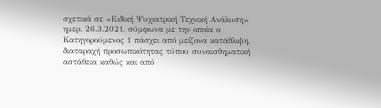σχετικά σε «Ειδική Ψυχιατρική Τεχνική Ανάλυση» ημερ. 26.3.2021, σύμφωνα με την οποία ο Κατηγορούμενος 1 πάσχει από μείζονα κατάθλιψη, διαταραχή προσωπικότητας τύπου συναισθηματική αστάθεια καθώς και από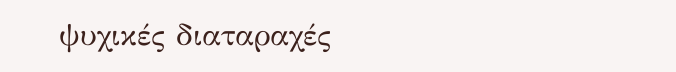ψυχικές διαταραχές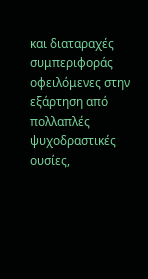και διαταραχές συμπεριφοράς οφειλόμενες στην εξάρτηση από πολλαπλές ψυχοδραστικές ουσίες,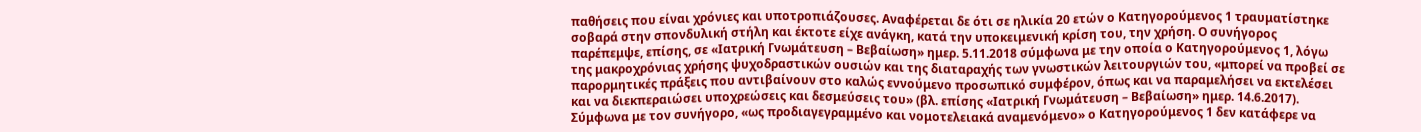παθήσεις που είναι χρόνιες και υποτροπιάζουσες. Αναφέρεται δε ότι σε ηλικία 20 ετών ο Κατηγορούμενος 1 τραυματίστηκε σοβαρά στην σπονδυλική στήλη και έκτοτε είχε ανάγκη, κατά την υποκειμενική κρίση του, την χρήση. Ο συνήγορος παρέπεμψε, επίσης, σε «Ιατρική Γνωμάτευση – Βεβαίωση» ημερ. 5.11.2018 σύμφωνα με την οποία ο Κατηγορούμενος 1, λόγω της μακροχρόνιας χρήσης ψυχοδραστικών ουσιών και της διαταραχής των γνωστικών λειτουργιών του, «μπορεί να προβεί σε παρορμητικές πράξεις που αντιβαίνουν στο καλώς εννούμενο προσωπικό συμφέρον, όπως και να παραμελήσει να εκτελέσει και να διεκπεραιώσει υποχρεώσεις και δεσμεύσεις του» (βλ. επίσης «Ιατρική Γνωμάτευση – Βεβαίωση» ημερ. 14.6.2017). Σύμφωνα με τον συνήγορο, «ως προδιαγεγραμμένο και νομοτελειακά αναμενόμενο» ο Κατηγορούμενος 1 δεν κατάφερε να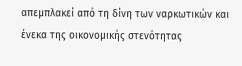απεμπλακεί από τη δίνη των ναρκωτικών και ένεκα της οικονομικής στενότητας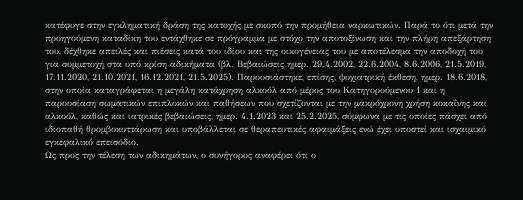κατέφυγε στην εγκληματική δράση της κατοχής με σκοπό την προμήθεια ναρκωτικών. Παρά το ότι μετά την προηγούμενη καταδίκη του εντάχθηκε σε πρόγραμμα με στόχο την αποτοξίνωση και την πλήρη απεξάρτηση του, δέχθηκε απειλές και πιέσεις κατά του ιδίου και της οικογένειας του με αποτέλεσμα την αποδοχή του για συμμετοχή στα υπό κρίση αδικήματα (βλ. Βεβαιώσεις ημερ. 29.4.2002, 22.6.2004, 8.6.2006, 21.5.2019, 17.11.2020, 21.10.2021, 16.12.2021, 21.5.2025). Παρουσιάστηκε, επίσης, ψυχιατρική έκθεση, ημερ. 18.6.2018, στην οποία καταγράφεται η μεγάλη κατάχρηση αλκοόλ από μέρος του Κατηγορούμενου 1 και η παρουσίαση σωματικών επιπλοκών και παθήσεων που σχετίζονται με την μακρόχρονη χρήση κοκαΐνης και αλκοόλ, καθώς και ιατρικές βεβαιώσεις, ημερ. 4.1.2023 και 25.2.2025, σύμφωνα με τις οποίες πάσχει από ιδιοπαθή θρομβοκυττάρωση και υποβάλλεται σε θεραπευτικές αφαιμάξεις ενώ έχει υποστεί και ισχαιμικό εγκεφαλικό επεισόδιο.
Ως προς την τέλεση των αδικημάτων, ο συνήγορος αναφέρει ότι ο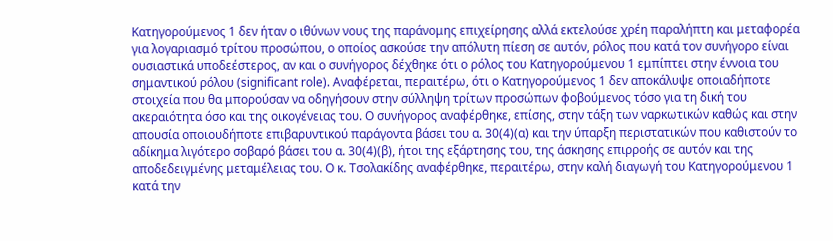Κατηγορούμενος 1 δεν ήταν ο ιθύνων νους της παράνομης επιχείρησης αλλά εκτελούσε χρέη παραλήπτη και μεταφορέα για λογαριασμό τρίτου προσώπου, ο οποίος ασκούσε την απόλυτη πίεση σε αυτόν, ρόλος που κατά τον συνήγορο είναι ουσιαστικά υποδεέστερος, αν και ο συνήγορος δέχθηκε ότι ο ρόλος του Κατηγορούμενου 1 εμπίπτει στην έννοια του σημαντικού ρόλου (significant role). Αναφέρεται, περαιτέρω, ότι ο Κατηγορούμενος 1 δεν αποκάλυψε οποιαδήποτε στοιχεία που θα μπορούσαν να οδηγήσουν στην σύλληψη τρίτων προσώπων φοβούμενος τόσο για τη δική του ακεραιότητα όσο και της οικογένειας του. Ο συνήγορος αναφέρθηκε, επίσης, στην τάξη των ναρκωτικών καθώς και στην απουσία οποιουδήποτε επιβαρυντικού παράγοντα βάσει του α. 30(4)(α) και την ύπαρξη περιστατικών που καθιστούν το αδίκημα λιγότερο σοβαρό βάσει του α. 30(4)(β), ήτοι της εξάρτησης του, της άσκησης επιρροής σε αυτόν και της αποδεδειγμένης μεταμέλειας του. Ο κ. Τσολακίδης αναφέρθηκε, περαιτέρω, στην καλή διαγωγή του Κατηγορούμενου 1 κατά την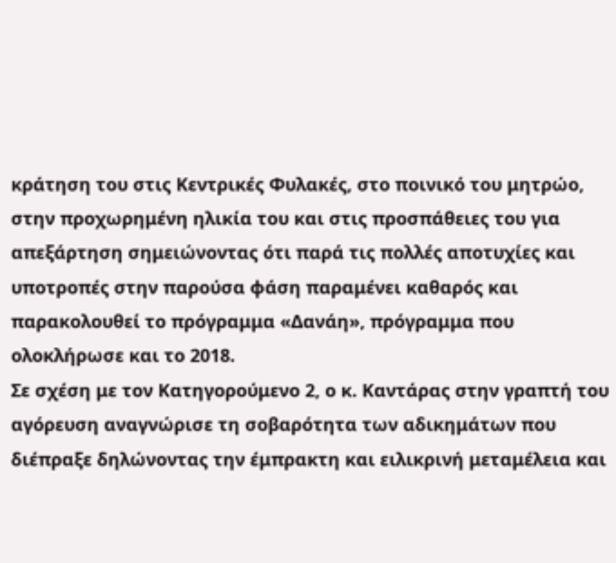κράτηση του στις Κεντρικές Φυλακές, στο ποινικό του μητρώο, στην προχωρημένη ηλικία του και στις προσπάθειες του για απεξάρτηση σημειώνοντας ότι παρά τις πολλές αποτυχίες και υποτροπές στην παρούσα φάση παραμένει καθαρός και παρακολουθεί το πρόγραμμα «Δανάη», πρόγραμμα που ολοκλήρωσε και το 2018.
Σε σχέση με τον Κατηγορούμενο 2, ο κ. Καντάρας στην γραπτή του αγόρευση αναγνώρισε τη σοβαρότητα των αδικημάτων που διέπραξε δηλώνοντας την έμπρακτη και ειλικρινή μεταμέλεια και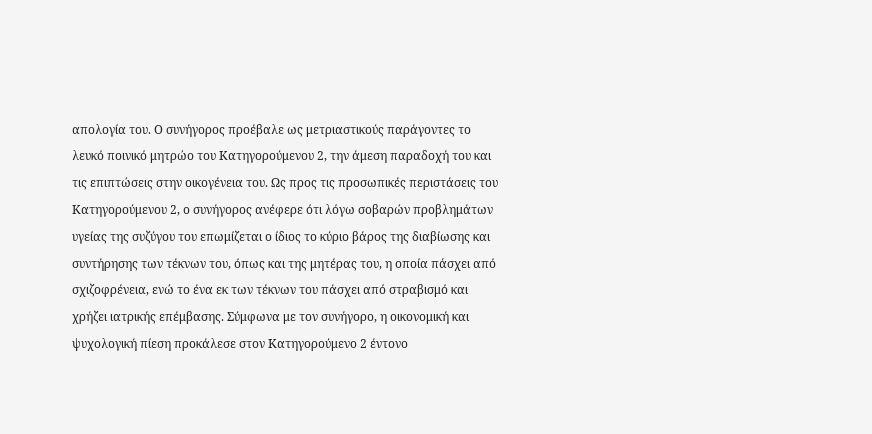απολογία του. Ο συνήγορος προέβαλε ως μετριαστικούς παράγοντες το λευκό ποινικό μητρώο του Κατηγορούμενου 2, την άμεση παραδοχή του και τις επιπτώσεις στην οικογένεια του. Ως προς τις προσωπικές περιστάσεις του Κατηγορούμενου 2, ο συνήγορος ανέφερε ότι λόγω σοβαρών προβλημάτων υγείας της συζύγου του επωμίζεται ο ίδιος το κύριο βάρος της διαβίωσης και συντήρησης των τέκνων του, όπως και της μητέρας του, η οποία πάσχει από σχιζοφρένεια, ενώ το ένα εκ των τέκνων του πάσχει από στραβισμό και χρήζει ιατρικής επέμβασης. Σύμφωνα με τον συνήγορο, η οικονομική και ψυχολογική πίεση προκάλεσε στον Κατηγορούμενο 2 έντονο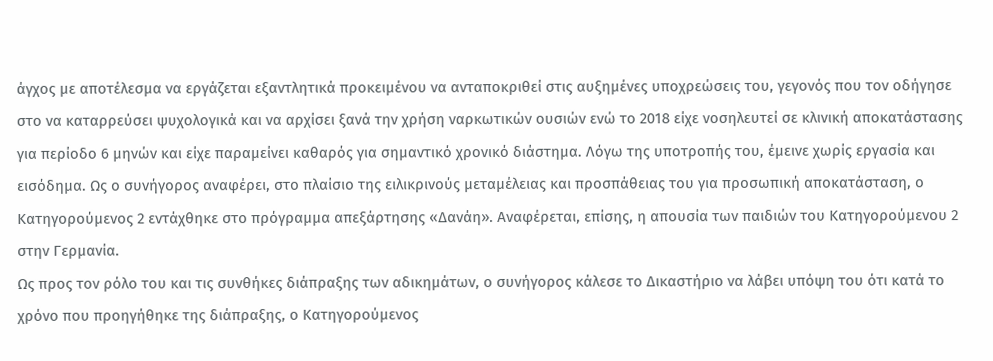άγχος με αποτέλεσμα να εργάζεται εξαντλητικά προκειμένου να ανταποκριθεί στις αυξημένες υποχρεώσεις του, γεγονός που τον οδήγησε στο να καταρρεύσει ψυχολογικά και να αρχίσει ξανά την χρήση ναρκωτικών ουσιών ενώ το 2018 είχε νοσηλευτεί σε κλινική αποκατάστασης για περίοδο 6 μηνών και είχε παραμείνει καθαρός για σημαντικό χρονικό διάστημα. Λόγω της υποτροπής του, έμεινε χωρίς εργασία και εισόδημα. Ως ο συνήγορος αναφέρει, στο πλαίσιο της ειλικρινούς μεταμέλειας και προσπάθειας του για προσωπική αποκατάσταση, ο Κατηγορούμενος 2 εντάχθηκε στο πρόγραμμα απεξάρτησης «Δανάη». Αναφέρεται, επίσης, η απουσία των παιδιών του Κατηγορούμενου 2 στην Γερμανία.
Ως προς τον ρόλο του και τις συνθήκες διάπραξης των αδικημάτων, ο συνήγορος κάλεσε το Δικαστήριο να λάβει υπόψη του ότι κατά το χρόνο που προηγήθηκε της διάπραξης, ο Κατηγορούμενος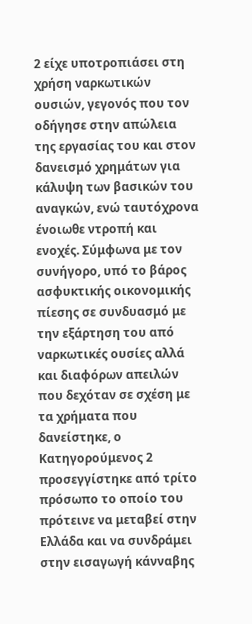2 είχε υποτροπιάσει στη χρήση ναρκωτικών ουσιών, γεγονός που τον οδήγησε στην απώλεια της εργασίας του και στον δανεισμό χρημάτων για κάλυψη των βασικών του αναγκών, ενώ ταυτόχρονα ένοιωθε ντροπή και ενοχές. Σύμφωνα με τον συνήγορο, υπό το βάρος ασφυκτικής οικονομικής πίεσης σε συνδυασμό με την εξάρτηση του από ναρκωτικές ουσίες αλλά και διαφόρων απειλών που δεχόταν σε σχέση με τα χρήματα που δανείστηκε, ο Κατηγορούμενος 2 προσεγγίστηκε από τρίτο πρόσωπο το οποίο του πρότεινε να μεταβεί στην Ελλάδα και να συνδράμει στην εισαγωγή κάνναβης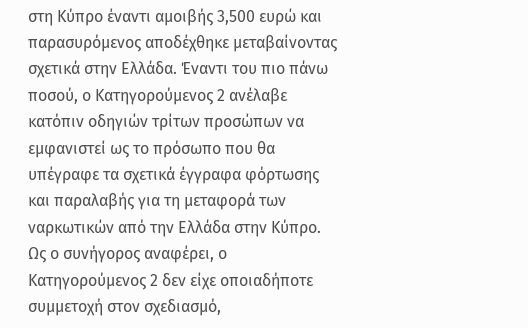στη Κύπρο έναντι αμοιβής 3,500 ευρώ και παρασυρόμενος αποδέχθηκε μεταβαίνοντας σχετικά στην Ελλάδα. Έναντι του πιο πάνω ποσού, ο Κατηγορούμενος 2 ανέλαβε κατόπιν οδηγιών τρίτων προσώπων να εμφανιστεί ως το πρόσωπο που θα υπέγραφε τα σχετικά έγγραφα φόρτωσης και παραλαβής για τη μεταφορά των ναρκωτικών από την Ελλάδα στην Κύπρο. Ως ο συνήγορος αναφέρει, ο Κατηγορούμενος 2 δεν είχε οποιαδήποτε συμμετοχή στον σχεδιασμό,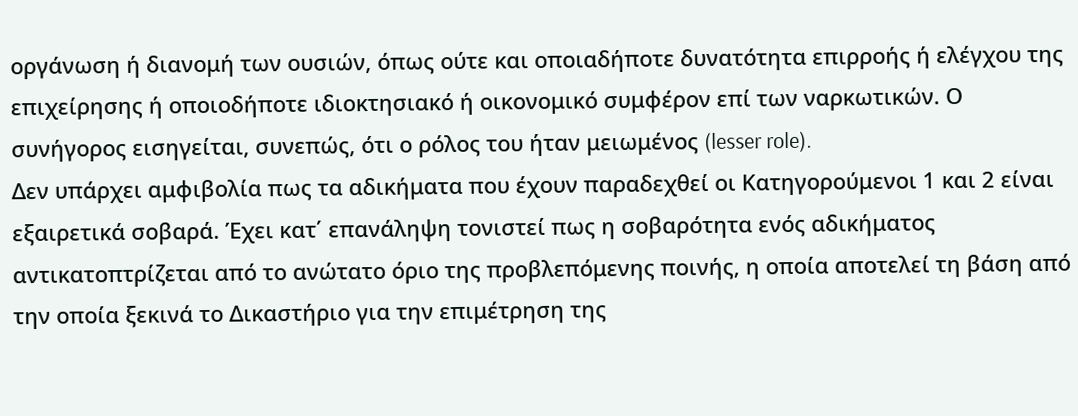οργάνωση ή διανομή των ουσιών, όπως ούτε και οποιαδήποτε δυνατότητα επιρροής ή ελέγχου της επιχείρησης ή οποιοδήποτε ιδιοκτησιακό ή οικονομικό συμφέρον επί των ναρκωτικών. Ο συνήγορος εισηγείται, συνεπώς, ότι ο ρόλος του ήταν μειωμένος (lesser role).
Δεν υπάρχει αμφιβολία πως τα αδικήματα που έχουν παραδεχθεί οι Κατηγορούμενοι 1 και 2 είναι εξαιρετικά σοβαρά. Έχει κατ΄ επανάληψη τονιστεί πως η σοβαρότητα ενός αδικήματος αντικατοπτρίζεται από το ανώτατο όριο της προβλεπόμενης ποινής, η οποία αποτελεί τη βάση από την οποία ξεκινά το Δικαστήριο για την επιμέτρηση της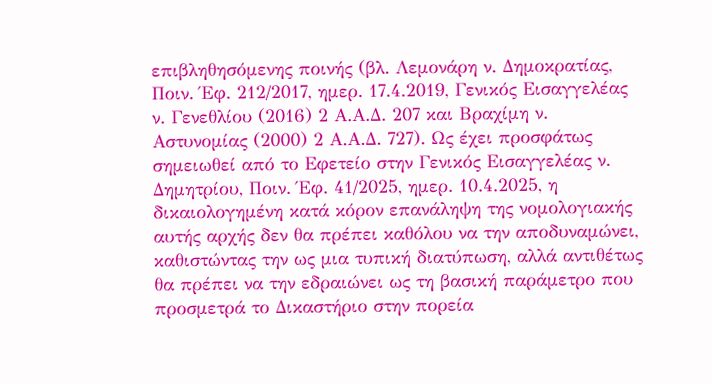επιβληθησόμενης ποινής (βλ. Λεμονάρη ν. Δημοκρατίας, Ποιν. Έφ. 212/2017, ημερ. 17.4.2019, Γενικός Εισαγγελέας ν. Γενεθλίου (2016) 2 Α.Α.Δ. 207 και Βραχίμη ν. Αστυνομίας (2000) 2 Α.Α.Δ. 727). Ως έχει προσφάτως σημειωθεί από το Εφετείο στην Γενικός Εισαγγελέας ν. Δημητρίου, Ποιν. Έφ. 41/2025, ημερ. 10.4.2025, η δικαιολογημένη κατά κόρον επανάληψη της νομολογιακής αυτής αρχής δεν θα πρέπει καθόλου να την αποδυναμώνει, καθιστώντας την ως μια τυπική διατύπωση, αλλά αντιθέτως θα πρέπει να την εδραιώνει ως τη βασική παράμετρο που προσμετρά το Δικαστήριο στην πορεία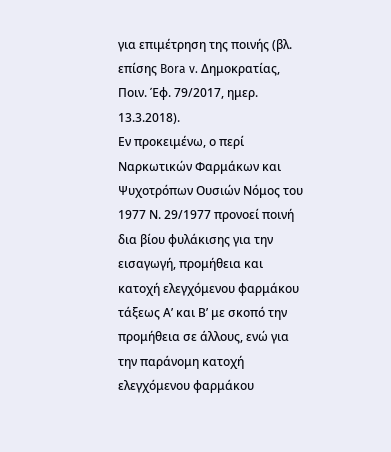για επιμέτρηση της ποινής (βλ. επίσης Bora v. Δημοκρατίας, Ποιν. Έφ. 79/2017, ημερ. 13.3.2018).
Εν προκειμένω, ο περί Ναρκωτικών Φαρμάκων και Ψυχοτρόπων Ουσιών Νόμος του 1977 Ν. 29/1977 προνοεί ποινή δια βίου φυλάκισης για την εισαγωγή, προμήθεια και κατοχή ελεγχόμενου φαρμάκου τάξεως Α’ και Β’ με σκοπό την προμήθεια σε άλλους, ενώ για την παράνομη κατοχή ελεγχόμενου φαρμάκου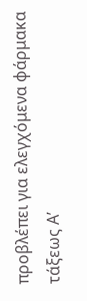προβλέπει για ελεγχόμενα φάρμακα τάξεως Α’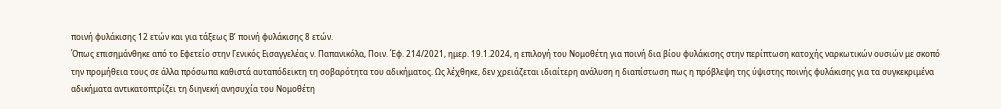ποινή φυλάκισης 12 ετών και για τάξεως Β’ ποινή φυλάκισης 8 ετών.
Όπως επισημάνθηκε από το Εφετείο στην Γενικός Εισαγγελέας ν. Παπανικόλα, Ποιν. Έφ. 214/2021, ημερ. 19.1.2024, η επιλογή του Νομοθέτη για ποινή δια βίου φυλάκισης στην περίπτωση κατοχής ναρκωτικών ουσιών με σκοπό την προμήθεια τους σε άλλα πρόσωπα καθιστά αυταπόδεικτη τη σοβαρότητα του αδικήματος. Ως λέχθηκε, δεν χρειάζεται ιδιαίτερη ανάλυση η διαπίστωση πως η πρόβλεψη της ύψιστης ποινής φυλάκισης για τα συγκεκριμένα αδικήματα αντικατοπτρίζει τη διηνεκή ανησυχία του Νομοθέτη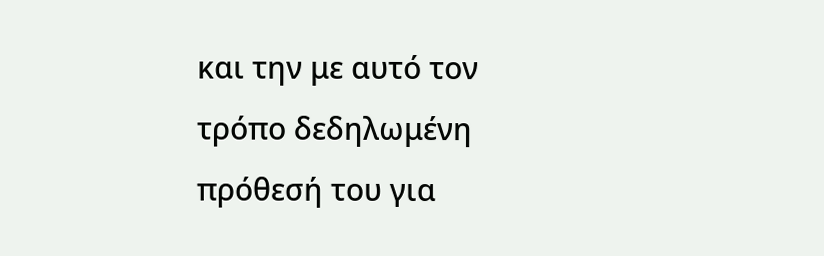και την με αυτό τον τρόπο δεδηλωμένη πρόθεσή του για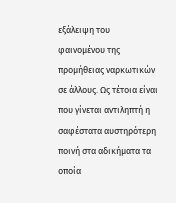εξάλειψη του φαινομένου της προμήθειας ναρκωτικών σε άλλους. Ως τέτοια είναι που γίνεται αντιληπτή η σαφέστατα αυστηρότερη ποινή στα αδικήματα τα οποία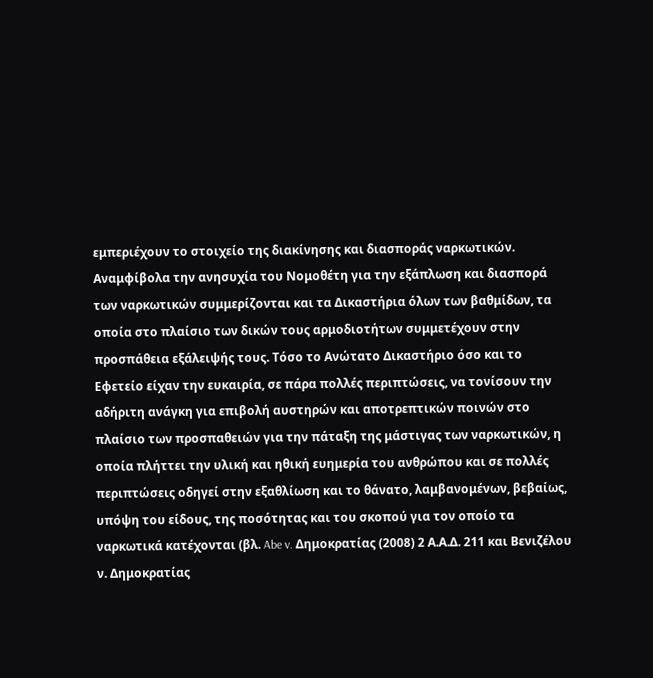εμπεριέχουν το στοιχείο της διακίνησης και διασποράς ναρκωτικών.
Αναμφίβολα την ανησυχία του Νομοθέτη για την εξάπλωση και διασπορά των ναρκωτικών συμμερίζονται και τα Δικαστήρια όλων των βαθμίδων, τα οποία στο πλαίσιο των δικών τους αρμοδιοτήτων συμμετέχουν στην προσπάθεια εξάλειψής τους. Τόσο το Ανώτατο Δικαστήριο όσο και το Εφετείο είχαν την ευκαιρία, σε πάρα πολλές περιπτώσεις, να τονίσουν την αδήριτη ανάγκη για επιβολή αυστηρών και αποτρεπτικών ποινών στο πλαίσιο των προσπαθειών για την πάταξη της μάστιγας των ναρκωτικών, η οποία πλήττει την υλική και ηθική ευημερία του ανθρώπου και σε πολλές περιπτώσεις οδηγεί στην εξαθλίωση και το θάνατο, λαμβανομένων, βεβαίως, υπόψη του είδους, της ποσότητας και του σκοπού για τον οποίο τα ναρκωτικά κατέχονται (βλ. Abe v. Δημοκρατίας (2008) 2 Α.Α.Δ. 211 και Βενιζέλου ν. Δημοκρατίας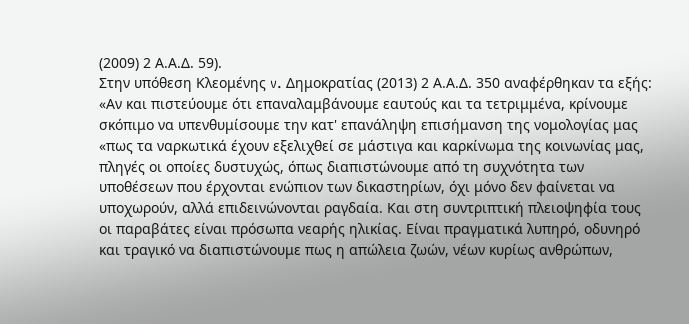(2009) 2 Α.Α.Δ. 59).
Στην υπόθεση Κλεομένης v. Δημοκρατίας (2013) 2 Α.Α.Δ. 350 αναφέρθηκαν τα εξής:
«Αν και πιστεύουμε ότι επαναλαμβάνουμε εαυτούς και τα τετριμμένα, κρίνουμε σκόπιμο να υπενθυμίσουμε την κατ' επανάληψη επισήμανση της νομολογίας μας «πως τα ναρκωτικά έχουν εξελιχθεί σε μάστιγα και καρκίνωμα της κοινωνίας μας, πληγές οι οποίες δυστυχώς, όπως διαπιστώνουμε από τη συχνότητα των υποθέσεων που έρχονται ενώπιον των δικαστηρίων, όχι μόνο δεν φαίνεται να υποχωρούν, αλλά επιδεινώνονται ραγδαία. Και στη συντριπτική πλειοψηφία τους οι παραβάτες είναι πρόσωπα νεαρής ηλικίας. Είναι πραγματικά λυπηρό, οδυνηρό και τραγικό να διαπιστώνουμε πως η απώλεια ζωών, νέων κυρίως ανθρώπων,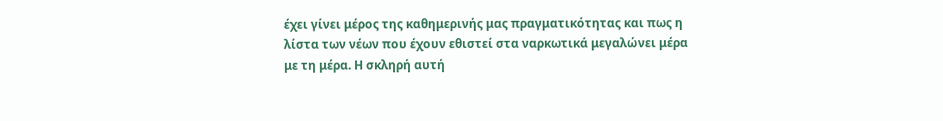έχει γίνει μέρος της καθημερινής μας πραγματικότητας και πως η λίστα των νέων που έχουν εθιστεί στα ναρκωτικά μεγαλώνει μέρα με τη μέρα. Η σκληρή αυτή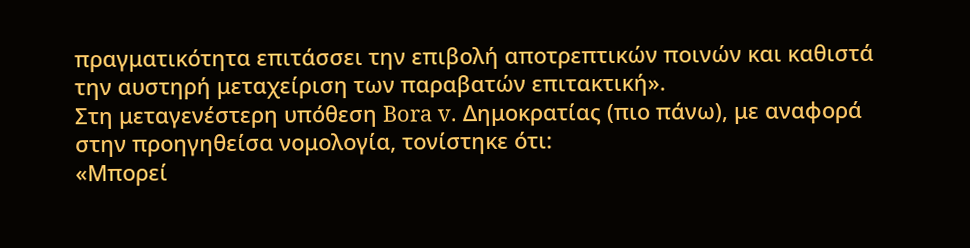πραγματικότητα επιτάσσει την επιβολή αποτρεπτικών ποινών και καθιστά την αυστηρή μεταχείριση των παραβατών επιτακτική».
Στη μεταγενέστερη υπόθεση Bora v. Δημοκρατίας (πιο πάνω), με αναφορά στην προηγηθείσα νομολογία, τονίστηκε ότι:
«Μπορεί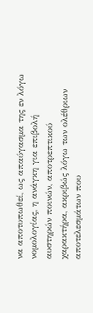να αποτυπωθεί, ως απαύγασμα της εν λόγω νομολογίας, η ανάγκη για επιβολή αυστηρών ποινών, αποτρεπτικού χαρακτήρα, ακριβώς λόγω των ολέθριων αποτελεσμάτων που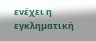ενέχει η εγκληματική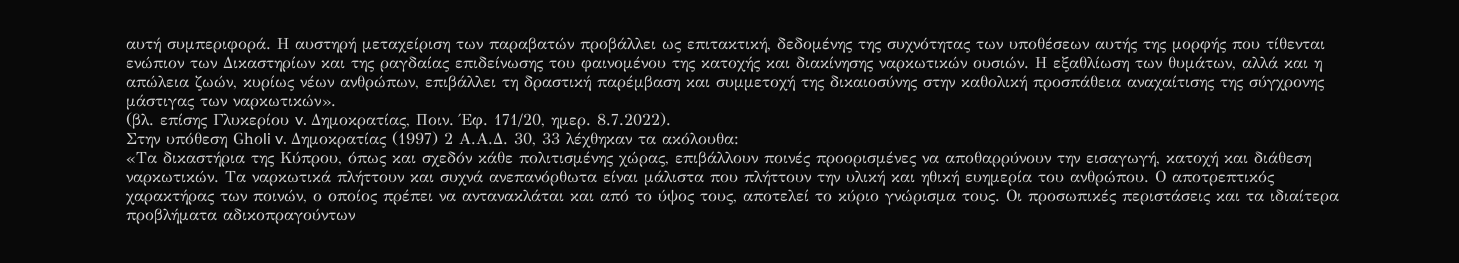αυτή συμπεριφορά. Η αυστηρή μεταχείριση των παραβατών προβάλλει ως επιτακτική, δεδομένης της συχνότητας των υποθέσεων αυτής της μορφής που τίθενται ενώπιον των Δικαστηρίων και της ραγδαίας επιδείνωσης του φαινομένου της κατοχής και διακίνησης ναρκωτικών ουσιών. Η εξαθλίωση των θυμάτων, αλλά και η απώλεια ζωών, κυρίως νέων ανθρώπων, επιβάλλει τη δραστική παρέμβαση και συμμετοχή της δικαιοσύνης στην καθολική προσπάθεια αναχαίτισης της σύγχρονης μάστιγας των ναρκωτικών».
(βλ. επίσης Γλυκερίου v. Δημοκρατίας, Ποιν. Έφ. 171/20, ημερ. 8.7.2022).
Στην υπόθεση Ghοli v. Δημοκρατίας (1997) 2 Α.Α.Δ. 30, 33 λέχθηκαν τα ακόλουθα:
«Τα δικαστήρια της Κύπρου, όπως και σχεδόν κάθε πολιτισμένης χώρας, επιβάλλουν ποινές προορισμένες να αποθαρρύνουν την εισαγωγή, κατοχή και διάθεση ναρκωτικών. Τα ναρκωτικά πλήττουν και συχνά ανεπανόρθωτα είναι μάλιστα που πλήττουν την υλική και ηθική ευημερία του ανθρώπου. Ο αποτρεπτικός χαρακτήρας των ποινών, ο οποίος πρέπει να αντανακλάται και από το ύψος τους, αποτελεί το κύριο γνώρισμα τους. Οι προσωπικές περιστάσεις και τα ιδιαίτερα προβλήματα αδικοπραγούντων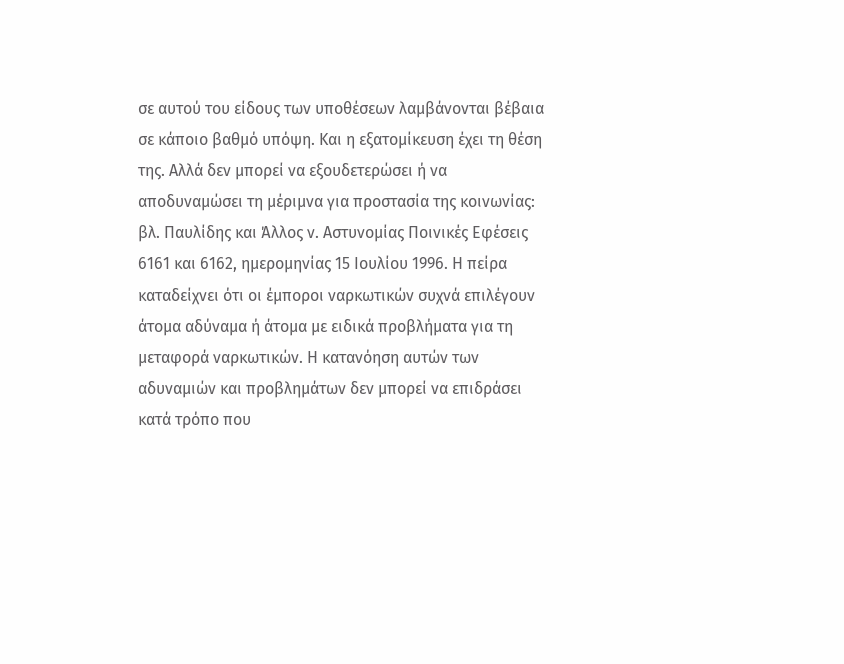σε αυτού του είδους των υποθέσεων λαμβάνονται βέβαια σε κάποιο βαθμό υπόψη. Και η εξατομίκευση έχει τη θέση της. Αλλά δεν μπορεί να εξουδετερώσει ή να αποδυναμώσει τη μέριμνα για προστασία της κοινωνίας: βλ. Παυλίδης και Άλλος ν. Αστυνομίας Ποινικές Εφέσεις 6161 και 6162, ημερομηνίας 15 Ιουλίου 1996. Η πείρα καταδείχνει ότι οι έμποροι ναρκωτικών συχνά επιλέγουν άτομα αδύναμα ή άτομα με ειδικά προβλήματα για τη μεταφορά ναρκωτικών. Η κατανόηση αυτών των αδυναμιών και προβλημάτων δεν μπορεί να επιδράσει κατά τρόπο που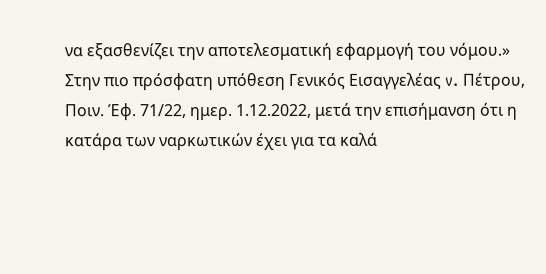να εξασθενίζει την αποτελεσματική εφαρμογή του νόμου.»
Στην πιο πρόσφατη υπόθεση Γενικός Εισαγγελέας v. Πέτρου, Ποιν. Έφ. 71/22, ημερ. 1.12.2022, μετά την επισήμανση ότι η κατάρα των ναρκωτικών έχει για τα καλά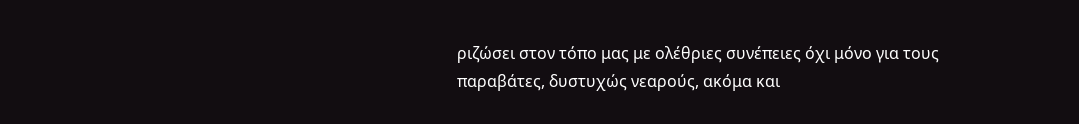ριζώσει στον τόπο μας με ολέθριες συνέπειες όχι μόνο για τους παραβάτες, δυστυχώς νεαρούς, ακόμα και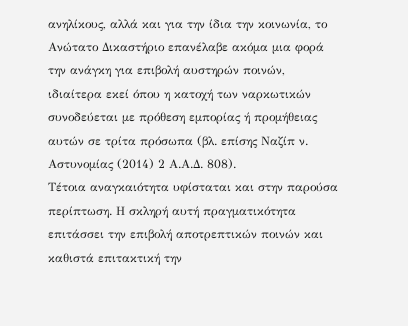ανηλίκους, αλλά και για την ίδια την κοινωνία, το Ανώτατο Δικαστήριο επανέλαβε ακόμα μια φορά την ανάγκη για επιβολή αυστηρών ποινών, ιδιαίτερα εκεί όπου η κατοχή των ναρκωτικών συνοδεύεται με πρόθεση εμπορίας ή προμήθειας αυτών σε τρίτα πρόσωπα (βλ. επίσης Ναζίπ ν. Αστυνομίας (2014) 2 Α.Α.Δ. 808).
Τέτοια αναγκαιότητα υφίσταται και στην παρούσα περίπτωση. Η σκληρή αυτή πραγματικότητα επιτάσσει την επιβολή αποτρεπτικών ποινών και καθιστά επιτακτική την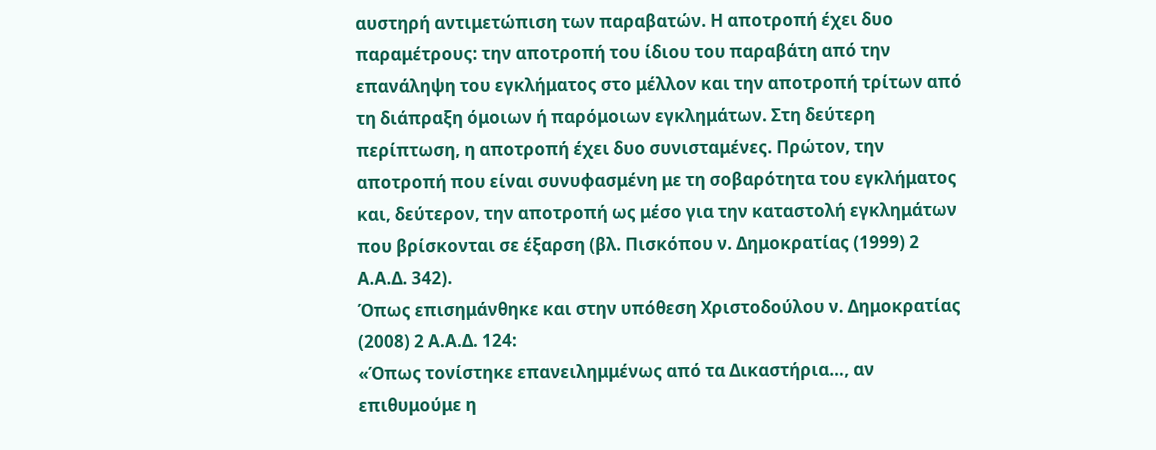αυστηρή αντιμετώπιση των παραβατών. Η αποτροπή έχει δυο παραμέτρους: την αποτροπή του ίδιου του παραβάτη από την επανάληψη του εγκλήματος στο μέλλον και την αποτροπή τρίτων από τη διάπραξη όμοιων ή παρόμοιων εγκλημάτων. Στη δεύτερη περίπτωση, η αποτροπή έχει δυο συνισταμένες. Πρώτον, την αποτροπή που είναι συνυφασμένη με τη σοβαρότητα του εγκλήματος και, δεύτερον, την αποτροπή ως μέσο για την καταστολή εγκλημάτων που βρίσκονται σε έξαρση (βλ. Πισκόπου ν. Δημοκρατίας (1999) 2 Α.Α.Δ. 342).
Όπως επισημάνθηκε και στην υπόθεση Χριστοδούλου ν. Δημοκρατίας (2008) 2 Α.Α.Δ. 124:
«Όπως τονίστηκε επανειλημμένως από τα Δικαστήρια…, αν επιθυμούμε η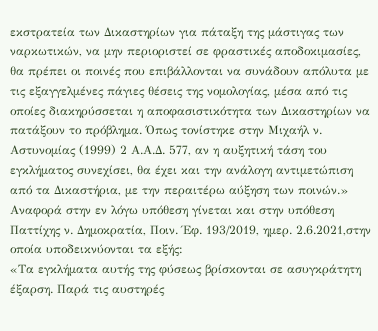εκστρατεία των Δικαστηρίων για πάταξη της μάστιγας των ναρκωτικών, να μην περιοριστεί σε φραστικές αποδοκιμασίες, θα πρέπει οι ποινές που επιβάλλονται να συνάδουν απόλυτα με τις εξαγγελμένες πάγιες θέσεις της νομολογίας, μέσα από τις οποίες διακηρύσσεται η αποφασιστικότητα των Δικαστηρίων να πατάξουν το πρόβλημα. Όπως τονίστηκε στην Μιχαήλ ν. Αστυνομίας (1999) 2 Α.Α.Δ. 577, αν η αυξητική τάση του εγκλήματος συνεχίσει, θα έχει και την ανάλογη αντιμετώπιση από τα Δικαστήρια, με την περαιτέρω αύξηση των ποινών.»
Αναφορά στην εν λόγω υπόθεση γίνεται και στην υπόθεση Παττίχης ν. Δημοκρατία, Ποιν. Έφ. 193/2019, ημερ. 2.6.2021,στην οποία υποδεικνύονται τα εξής:
«Τα εγκλήματα αυτής της φύσεως βρίσκονται σε ασυγκράτητη έξαρση. Παρά τις αυστηρές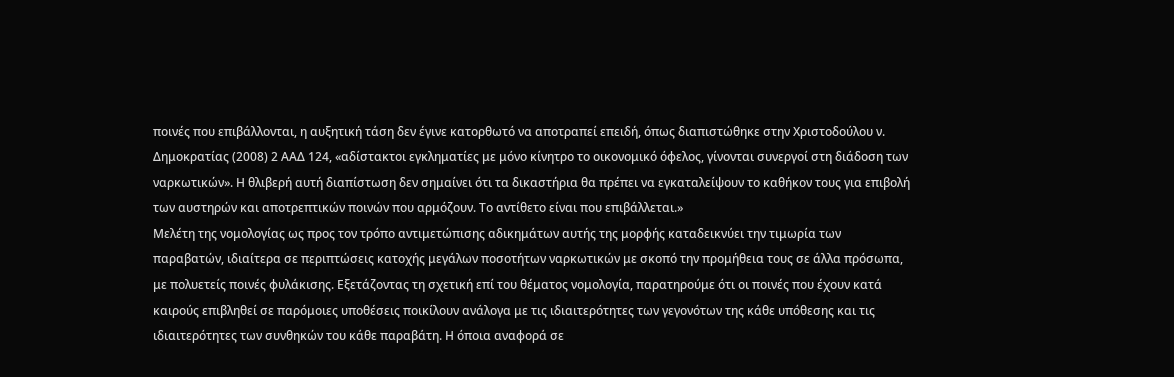ποινές που επιβάλλονται, η αυξητική τάση δεν έγινε κατορθωτό να αποτραπεί επειδή, όπως διαπιστώθηκε στην Χριστοδούλου ν. Δημοκρατίας (2008) 2 ΑΑΔ 124, «αδίστακτοι εγκληματίες με μόνο κίνητρο το οικονομικό όφελος, γίνονται συνεργοί στη διάδοση των ναρκωτικών». Η θλιβερή αυτή διαπίστωση δεν σημαίνει ότι τα δικαστήρια θα πρέπει να εγκαταλείψουν το καθήκον τους για επιβολή των αυστηρών και αποτρεπτικών ποινών που αρμόζουν. Το αντίθετο είναι που επιβάλλεται.»
Μελέτη της νομολογίας ως προς τον τρόπο αντιμετώπισης αδικημάτων αυτής της μορφής καταδεικνύει την τιμωρία των παραβατών, ιδιαίτερα σε περιπτώσεις κατοχής μεγάλων ποσοτήτων ναρκωτικών με σκοπό την προμήθεια τους σε άλλα πρόσωπα, με πολυετείς ποινές φυλάκισης. Εξετάζοντας τη σχετική επί του θέματος νομολογία, παρατηρούμε ότι οι ποινές που έχουν κατά καιρούς επιβληθεί σε παρόμοιες υποθέσεις ποικίλουν ανάλογα με τις ιδιαιτερότητες των γεγονότων της κάθε υπόθεσης και τις ιδιαιτερότητες των συνθηκών του κάθε παραβάτη. Η όποια αναφορά σε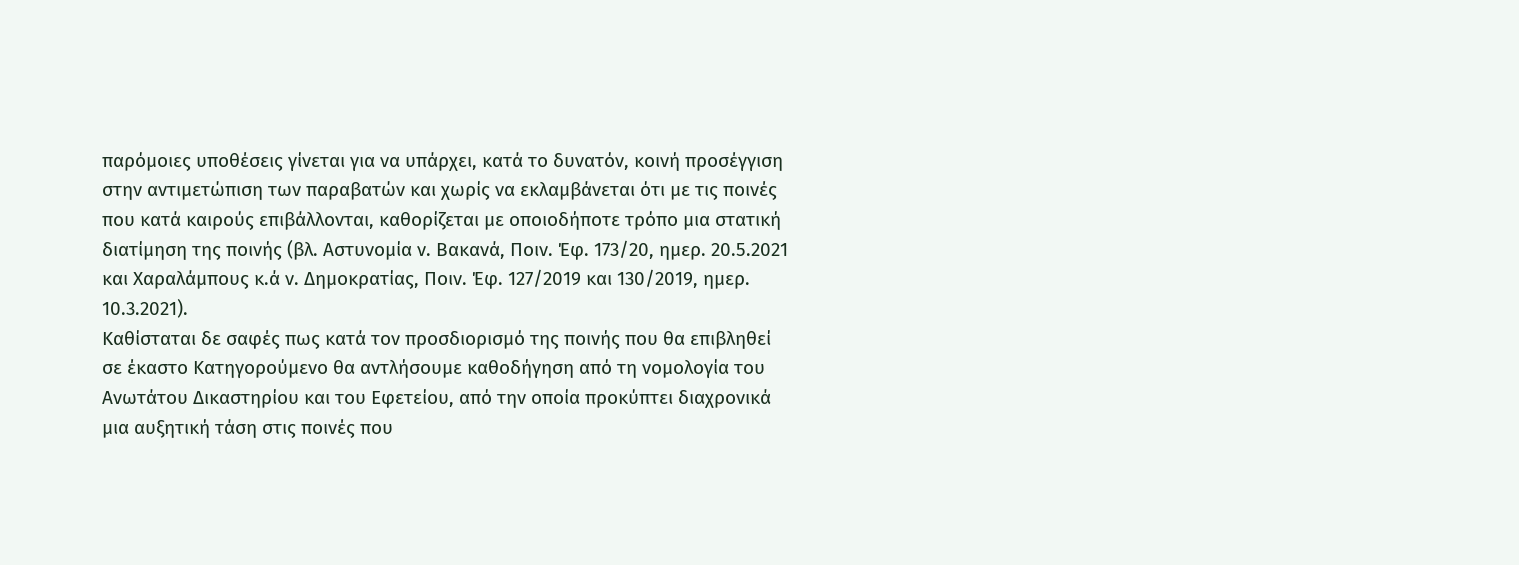παρόμοιες υποθέσεις γίνεται για να υπάρχει, κατά το δυνατόν, κοινή προσέγγιση στην αντιμετώπιση των παραβατών και χωρίς να εκλαμβάνεται ότι με τις ποινές που κατά καιρούς επιβάλλονται, καθορίζεται με οποιοδήποτε τρόπο μια στατική διατίμηση της ποινής (βλ. Αστυνομία ν. Βακανά, Ποιν. Έφ. 173/20, ημερ. 20.5.2021 και Χαραλάμπους κ.ά ν. Δημοκρατίας, Ποιν. Έφ. 127/2019 και 130/2019, ημερ. 10.3.2021).
Καθίσταται δε σαφές πως κατά τον προσδιορισμό της ποινής που θα επιβληθεί σε έκαστο Κατηγορούμενο θα αντλήσουμε καθοδήγηση από τη νομολογία του Ανωτάτου Δικαστηρίου και του Εφετείου, από την οποία προκύπτει διαχρονικά μια αυξητική τάση στις ποινές που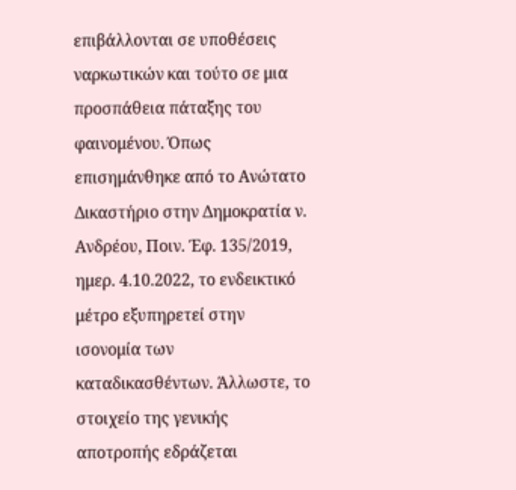επιβάλλονται σε υποθέσεις ναρκωτικών και τούτο σε μια προσπάθεια πάταξης του φαινομένου. Όπως επισημάνθηκε από το Ανώτατο Δικαστήριο στην Δημοκρατία ν. Ανδρέου, Ποιν. Έφ. 135/2019, ημερ. 4.10.2022, το ενδεικτικό μέτρο εξυπηρετεί στην ισονομία των καταδικασθέντων. Άλλωστε, το στοιχείο της γενικής αποτροπής εδράζεται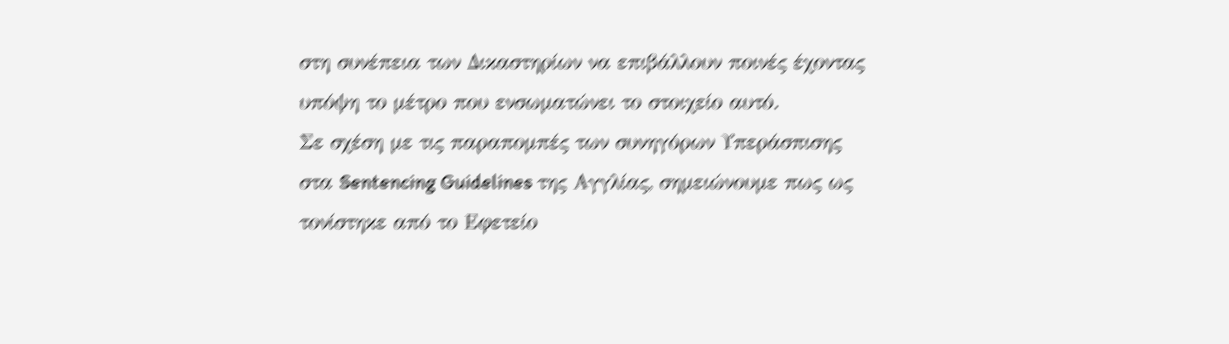στη συνέπεια των Δικαστηρίων να επιβάλλουν ποινές έχοντας υπόψη το μέτρο που ενσωματώνει το στοιχείο αυτό.
Σε σχέση με τις παραπομπές των συνηγόρων Υπεράσπισης στα Sentencing Guidelines της Αγγλίας, σημειώνουμε πως ως τονίστηκε από το Εφετείο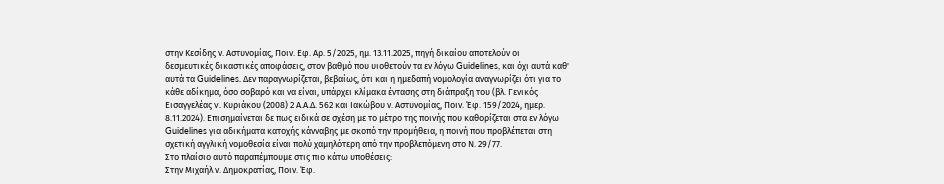στην Κεσίδης ν. Αστυνομίας, Ποιν. Εφ. Αρ. 5/2025, ημ. 13.11.2025, πηγή δικαίου αποτελούν οι δεσμευτικές δικαστικές αποφάσεις, στον βαθμό που υιοθετούν τα εν λόγω Guidelines, και όχι αυτά καθ' αυτά τα Guidelines. Δεν παραγνωρίζεται, βεβαίως, ότι και η ημεδαπή νομολογία αναγνωρίζει ότι για το κάθε αδίκημα, όσο σοβαρό και να είναι, υπάρχει κλίμακα έντασης στη διάπραξη του (βλ. Γενικός Εισαγγελέας v. Κυριάκου (2008) 2 Α.Α.Δ. 562 και Ιακώβου ν. Αστυνομίας, Ποιν. Έφ. 159/2024, ημερ. 8.11.2024). Επισημαίνεται δε πως ειδικά σε σχέση με το μέτρο της ποινής που καθορίζεται στα εν λόγω Guidelines για αδικήματα κατοχής κάνναβης με σκοπό την προμήθεια, η ποινή που προβλέπεται στη σχετική αγγλική νομοθεσία είναι πολύ χαμηλότερη από την προβλεπόμενη στο Ν. 29/77.
Στο πλαίσιο αυτό παραπέμπουμε στις πιο κάτω υποθέσεις:
Στην Μιχαήλ ν. Δημοκρατίας, Ποιν. Έφ.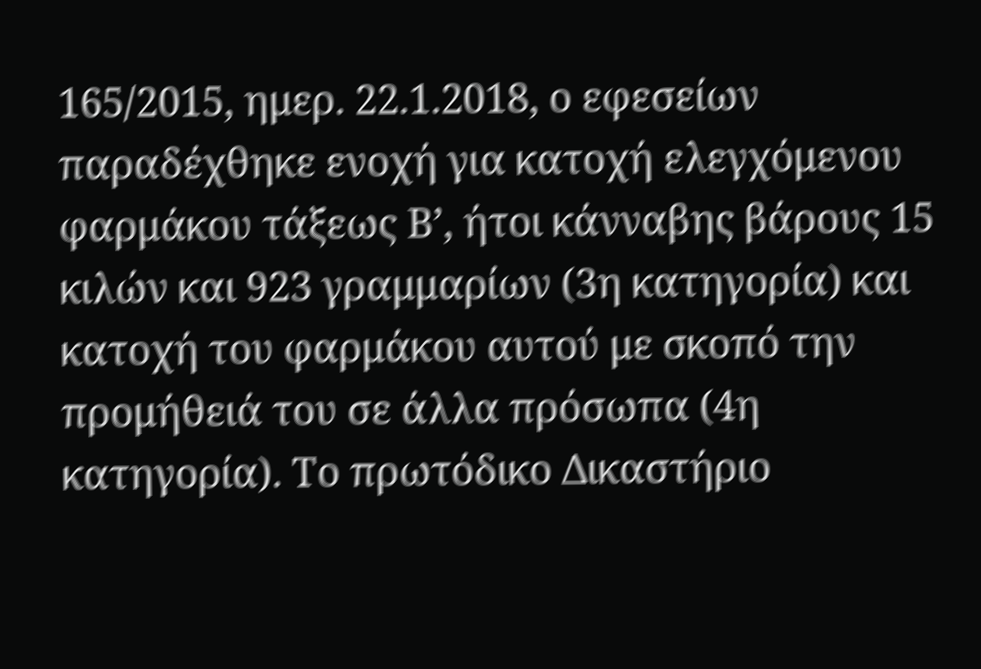165/2015, ημερ. 22.1.2018, ο εφεσείων παραδέχθηκε ενοχή για κατοχή ελεγχόμενου φαρμάκου τάξεως Β’, ήτοι κάνναβης βάρους 15 κιλών και 923 γραμμαρίων (3η κατηγορία) και κατοχή του φαρμάκου αυτού με σκοπό την προμήθειά του σε άλλα πρόσωπα (4η κατηγορία). Το πρωτόδικο Δικαστήριο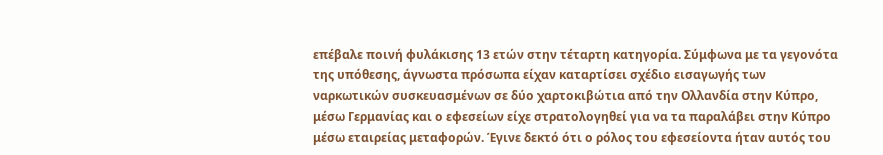επέβαλε ποινή φυλάκισης 13 ετών στην τέταρτη κατηγορία. Σύμφωνα με τα γεγονότα της υπόθεσης, άγνωστα πρόσωπα είχαν καταρτίσει σχέδιο εισαγωγής των ναρκωτικών συσκευασμένων σε δύο χαρτοκιβώτια από την Ολλανδία στην Κύπρο, μέσω Γερμανίας και ο εφεσείων είχε στρατολογηθεί για να τα παραλάβει στην Κύπρο μέσω εταιρείας μεταφορών. Έγινε δεκτό ότι ο ρόλος του εφεσείοντα ήταν αυτός του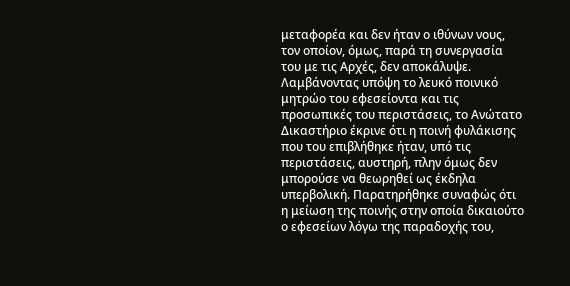μεταφορέα και δεν ήταν ο ιθύνων νους, τον οποίον, όμως, παρά τη συνεργασία του με τις Αρχές, δεν αποκάλυψε. Λαμβάνοντας υπόψη το λευκό ποινικό μητρώο του εφεσείοντα και τις προσωπικές του περιστάσεις, το Ανώτατο Δικαστήριο έκρινε ότι η ποινή φυλάκισης που του επιβλήθηκε ήταν, υπό τις περιστάσεις, αυστηρή, πλην όμως δεν μπορούσε να θεωρηθεί ως έκδηλα υπερβολική. Παρατηρήθηκε συναφώς ότι η μείωση της ποινής στην οποία δικαιούτο ο εφεσείων λόγω της παραδοχής του,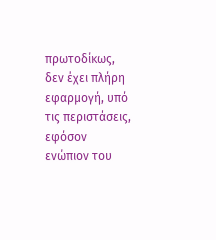πρωτοδίκως, δεν έχει πλήρη εφαρμογή, υπό τις περιστάσεις, εφόσον ενώπιον του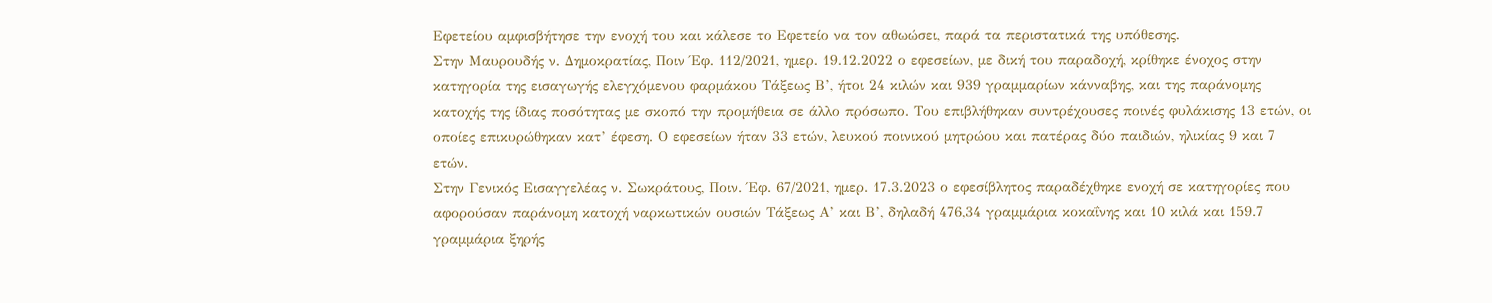Εφετείου αμφισβήτησε την ενοχή του και κάλεσε το Εφετείο να τον αθωώσει, παρά τα περιστατικά της υπόθεσης.
Στην Μαυρουδής ν. Δημοκρατίας, Ποιν Έφ. 112/2021, ημερ. 19.12.2022 ο εφεσείων, με δική του παραδοχή, κρίθηκε ένοχος στην κατηγορία της εισαγωγής ελεγχόμενου φαρμάκου Τάξεως Β’, ήτοι 24 κιλών και 939 γραμμαρίων κάνναβης, και της παράνομης κατοχής της ίδιας ποσότητας με σκοπό την προμήθεια σε άλλο πρόσωπο. Του επιβλήθηκαν συντρέχουσες ποινές φυλάκισης 13 ετών, οι οποίες επικυρώθηκαν κατ’ έφεση. Ο εφεσείων ήταν 33 ετών, λευκού ποινικού μητρώου και πατέρας δύο παιδιών, ηλικίας 9 και 7 ετών.
Στην Γενικός Εισαγγελέας ν. Σωκράτους, Ποιν. Έφ. 67/2021, ημερ. 17.3.2023 ο εφεσίβλητος παραδέχθηκε ενοχή σε κατηγορίες που αφορούσαν παράνομη κατοχή ναρκωτικών ουσιών Τάξεως Α’ και Β’, δηλαδή 476,34 γραμμάρια κοκαΐνης και 10 κιλά και 159.7 γραμμάρια ξηρής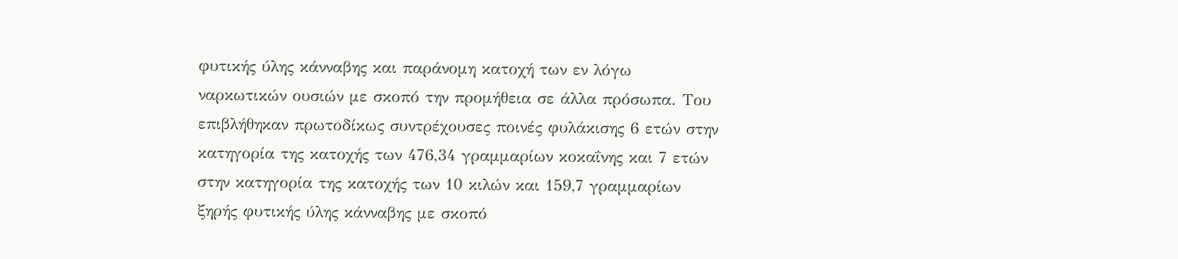φυτικής ύλης κάνναβης και παράνομη κατοχή των εν λόγω ναρκωτικών ουσιών με σκοπό την προμήθεια σε άλλα πρόσωπα. Του επιβλήθηκαν πρωτοδίκως συντρέχουσες ποινές φυλάκισης 6 ετών στην κατηγορία της κατοχής των 476,34 γραμμαρίων κοκαΐνης και 7 ετών στην κατηγορία της κατοχής των 10 κιλών και 159,7 γραμμαρίων ξηρής φυτικής ύλης κάνναβης με σκοπό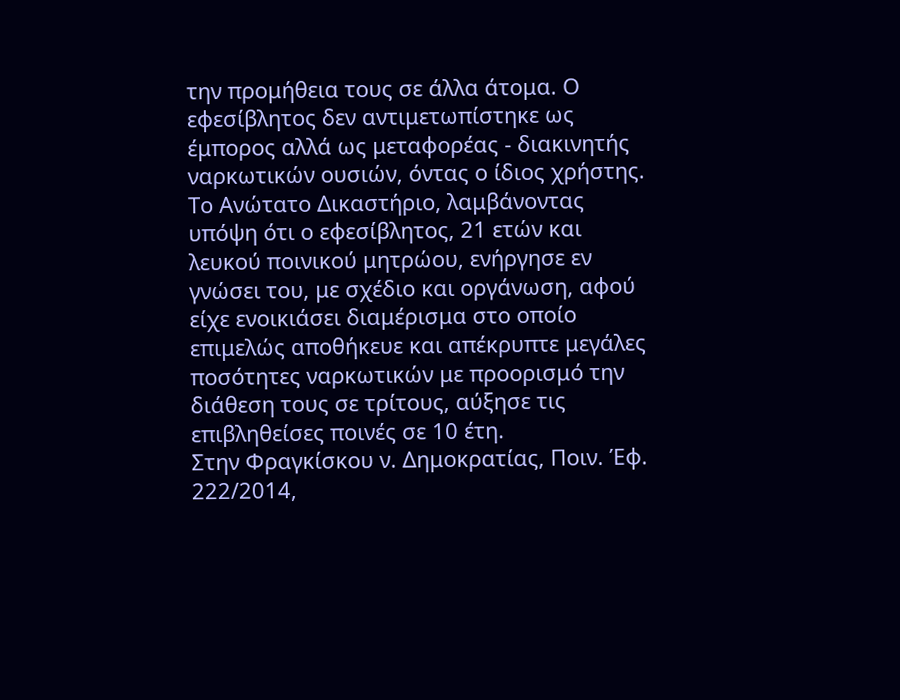την προμήθεια τους σε άλλα άτομα. Ο εφεσίβλητος δεν αντιμετωπίστηκε ως έμπορος αλλά ως μεταφορέας - διακινητής ναρκωτικών ουσιών, όντας ο ίδιος χρήστης. Το Ανώτατο Δικαστήριο, λαμβάνοντας υπόψη ότι ο εφεσίβλητος, 21 ετών και λευκού ποινικού μητρώου, ενήργησε εν γνώσει του, με σχέδιο και οργάνωση, αφού είχε ενοικιάσει διαμέρισμα στο οποίο επιμελώς αποθήκευε και απέκρυπτε μεγάλες ποσότητες ναρκωτικών με προορισμό την διάθεση τους σε τρίτους, αύξησε τις επιβληθείσες ποινές σε 10 έτη.
Στην Φραγκίσκου ν. Δημοκρατίας, Ποιν. Έφ. 222/2014,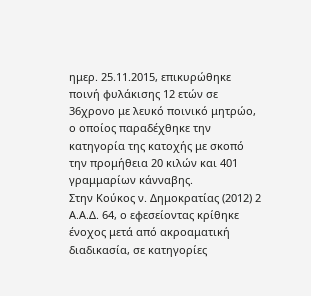ημερ. 25.11.2015, επικυρώθηκε ποινή φυλάκισης 12 ετών σε 36χρονο με λευκό ποινικό μητρώο, ο οποίος παραδέχθηκε την κατηγορία της κατοχής με σκοπό την προμήθεια 20 κιλών και 401 γραμμαρίων κάνναβης.
Στην Κούκος ν. Δημοκρατίας (2012) 2 Α.Α.Δ. 64, ο εφεσείοντας κρίθηκε ένοχος μετά από ακροαματική διαδικασία, σε κατηγορίες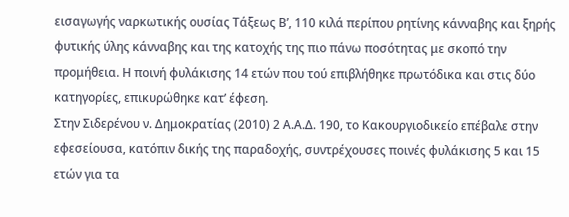εισαγωγής ναρκωτικής ουσίας Τάξεως Β’, 110 κιλά περίπου ρητίνης κάνναβης και ξηρής φυτικής ύλης κάνναβης και της κατοχής της πιο πάνω ποσότητας με σκοπό την προμήθεια. Η ποινή φυλάκισης 14 ετών που τού επιβλήθηκε πρωτόδικα και στις δύο κατηγορίες, επικυρώθηκε κατ’ έφεση.
Στην Σιδερένου ν. Δημοκρατίας (2010) 2 Α.Α.Δ. 190, το Κακουργιοδικείο επέβαλε στην εφεσείουσα, κατόπιν δικής της παραδοχής, συντρέχουσες ποινές φυλάκισης 5 και 15 ετών για τα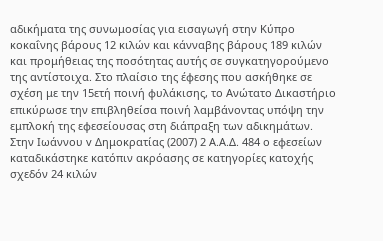αδικήματα της συνωμοσίας για εισαγωγή στην Κύπρο κοκαΐνης βάρους 12 κιλών και κάνναβης βάρους 189 κιλών και προμήθειας της ποσότητας αυτής σε συγκατηγορούμενο της αντίστοιχα. Στο πλαίσιο της έφεσης που ασκήθηκε σε σχέση με την 15ετή ποινή φυλάκισης, το Ανώτατο Δικαστήριο επικύρωσε την επιβληθείσα ποινή λαμβάνοντας υπόψη την εμπλοκή της εφεσείουσας στη διάπραξη των αδικημάτων.
Στην Ιωάννου v Δημοκρατίας (2007) 2 Α.Α.Δ. 484 ο εφεσείων καταδικάστηκε κατόπιν ακρόασης σε κατηγορίες κατοχής σχεδόν 24 κιλών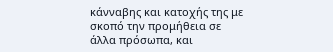κάνναβης και κατοχής της με σκοπό την προμήθεια σε άλλα πρόσωπα, και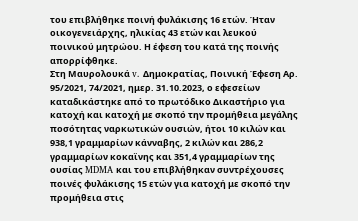του επιβλήθηκε ποινή φυλάκισης 16 ετών. Ήταν οικογενειάρχης, ηλικίας 43 ετών και λευκού ποινικού μητρώου. Η έφεση του κατά της ποινής απορρίφθηκε.
Στη Μαυρολουκά v. Δημοκρατίας, Ποινική Έφεση Αρ. 95/2021, 74/2021, ημερ. 31.10.2023, ο εφεσείων καταδικάστηκε από το πρωτόδικο Δικαστήριο για κατοχή και κατοχή με σκοπό την προμήθεια μεγάλης ποσότητας ναρκωτικών ουσιών, ήτοι 10 κιλών και 938,1 γραμμαρίων κάνναβης, 2 κιλών και 286,2 γραμμαρίων κοκαϊνης και 351,4 γραμμαρίων της ουσίας MDMA και του επιβλήθηκαν συντρέχουσες ποινές φυλάκισης 15 ετών για κατοχή με σκοπό την προμήθεια στις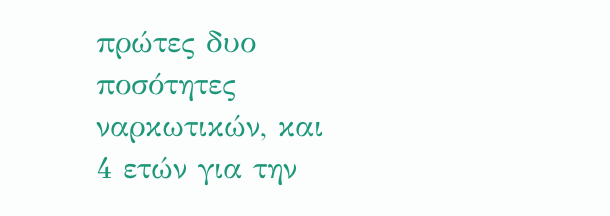πρώτες δυο ποσότητες ναρκωτικών, και 4 ετών για την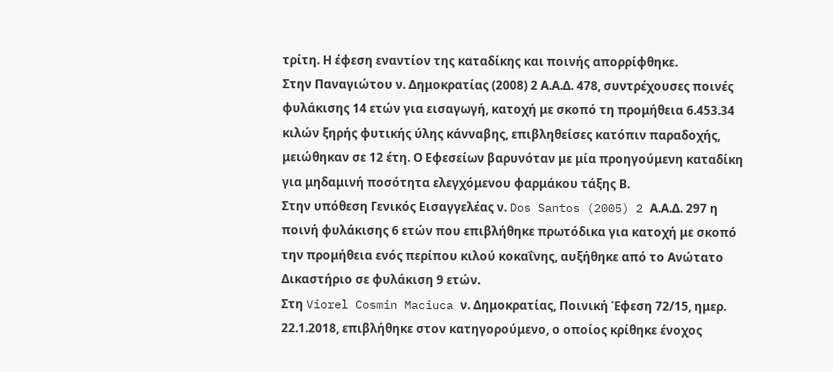τρίτη. Η έφεση εναντίον της καταδίκης και ποινής απορρίφθηκε.
Στην Παναγιώτου ν. Δημοκρατίας (2008) 2 Α.Α.Δ. 478, συντρέχουσες ποινές φυλάκισης 14 ετών για εισαγωγή, κατοχή με σκοπό τη προμήθεια 6.453.34 κιλών ξηρής φυτικής ύλης κάνναβης, επιβληθείσες κατόπιν παραδοχής, μειώθηκαν σε 12 έτη. Ο Εφεσείων βαρυνόταν με μία προηγούμενη καταδίκη για μηδαμινή ποσότητα ελεγχόμενου φαρμάκου τάξης Β.
Στην υπόθεση Γενικός Εισαγγελέας ν. Dos Santos (2005) 2 Α.Α.Δ. 297 η ποινή φυλάκισης 6 ετών που επιβλήθηκε πρωτόδικα για κατοχή με σκοπό την προμήθεια ενός περίπου κιλού κοκαΐνης, αυξήθηκε από το Ανώτατο Δικαστήριο σε φυλάκιση 9 ετών.
Στη Viorel Cosmin Maciuca ν. Δημοκρατίας, Ποινική Έφεση 72/15, ημερ. 22.1.2018, επιβλήθηκε στον κατηγορούμενο, ο οποίος κρίθηκε ένοχος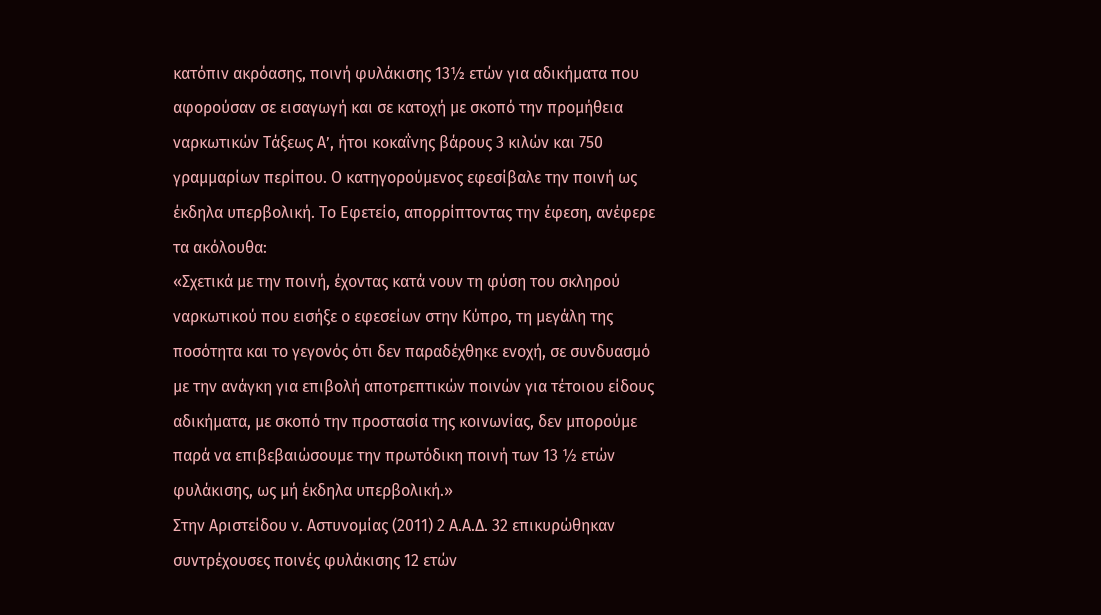κατόπιν ακρόασης, ποινή φυλάκισης 13½ ετών για αδικήματα που αφορούσαν σε εισαγωγή και σε κατοχή με σκοπό την προμήθεια ναρκωτικών Τάξεως Α’, ήτοι κοκαΐνης βάρους 3 κιλών και 750 γραμμαρίων περίπου. Ο κατηγορούμενος εφεσίβαλε την ποινή ως έκδηλα υπερβολική. Το Εφετείο, απορρίπτοντας την έφεση, ανέφερε τα ακόλουθα:
«Σχετικά με την ποινή, έχοντας κατά νουν τη φύση του σκληρού ναρκωτικού που εισήξε ο εφεσείων στην Κύπρο, τη μεγάλη της ποσότητα και το γεγονός ότι δεν παραδέχθηκε ενοχή, σε συνδυασμό με την ανάγκη για επιβολή αποτρεπτικών ποινών για τέτοιου είδους αδικήματα, με σκοπό την προστασία της κοινωνίας, δεν μπορούμε παρά να επιβεβαιώσουμε την πρωτόδικη ποινή των 13 ½ ετών φυλάκισης, ως μή έκδηλα υπερβολική.»
Στην Αριστείδου ν. Αστυνομίας (2011) 2 Α.Α.Δ. 32 επικυρώθηκαν συντρέχουσες ποινές φυλάκισης 12 ετών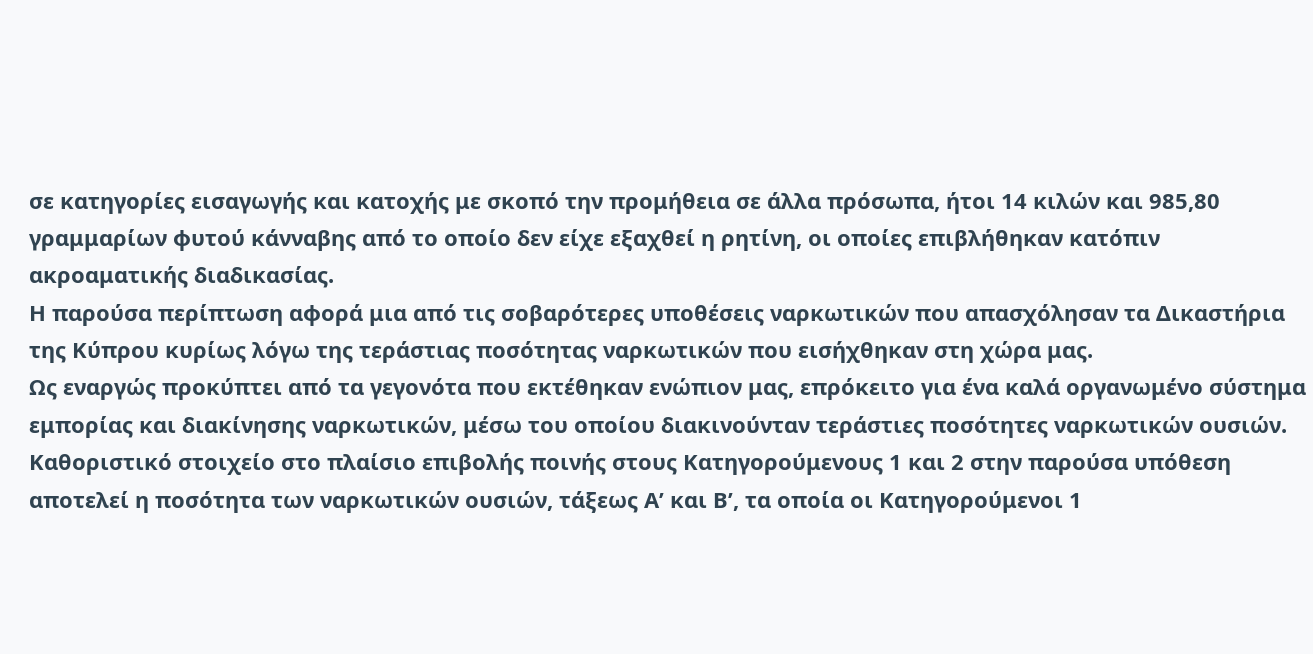σε κατηγορίες εισαγωγής και κατοχής με σκοπό την προμήθεια σε άλλα πρόσωπα, ήτοι 14 κιλών και 985,80 γραμμαρίων φυτού κάνναβης από το οποίο δεν είχε εξαχθεί η ρητίνη, οι οποίες επιβλήθηκαν κατόπιν ακροαματικής διαδικασίας.
Η παρούσα περίπτωση αφορά μια από τις σοβαρότερες υποθέσεις ναρκωτικών που απασχόλησαν τα Δικαστήρια της Κύπρου κυρίως λόγω της τεράστιας ποσότητας ναρκωτικών που εισήχθηκαν στη χώρα μας.
Ως εναργώς προκύπτει από τα γεγονότα που εκτέθηκαν ενώπιον μας, επρόκειτο για ένα καλά οργανωμένο σύστημα εμπορίας και διακίνησης ναρκωτικών, μέσω του οποίου διακινούνταν τεράστιες ποσότητες ναρκωτικών ουσιών.
Καθοριστικό στοιχείο στο πλαίσιο επιβολής ποινής στους Κατηγορούμενους 1 και 2 στην παρούσα υπόθεση αποτελεί η ποσότητα των ναρκωτικών ουσιών, τάξεως Α’ και Β’, τα οποία οι Κατηγορούμενοι 1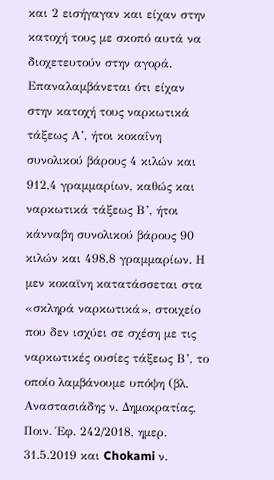και 2 εισήγαγαν και είχαν στην κατοχή τους με σκοπό αυτά να διοχετευτούν στην αγορά. Επαναλαμβάνεται ότι είχαν στην κατοχή τους ναρκωτικά τάξεως Α’, ήτοι κοκαΐνη συνολικού βάρους 4 κιλών και 912,4 γραμμαρίων, καθώς και ναρκωτικά τάξεως Β’, ήτοι κάνναβη συνολικού βάρους 90 κιλών και 498,8 γραμμαρίων. Η μεν κοκαϊνη κατατάσσεται στα «σκληρά ναρκωτικά», στοιχείο που δεν ισχύει σε σχέση με τις ναρκωτικές ουσίες τάξεως Β’, το οποίο λαμβάνουμε υπόψη (βλ. Αναστασιάδης ν. Δημοκρατίας, Ποιν. Έφ. 242/2018, ημερ. 31.5.2019 και Chokami ν.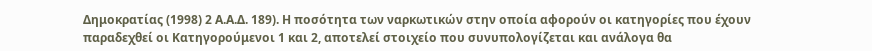Δημοκρατίας (1998) 2 Α.Α.Δ. 189). Η ποσότητα των ναρκωτικών στην οποία αφορούν οι κατηγορίες που έχουν παραδεχθεί οι Κατηγορούμενοι 1 και 2, αποτελεί στοιχείο που συνυπολογίζεται και ανάλογα θα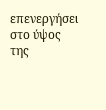επενεργήσει στο ύψος της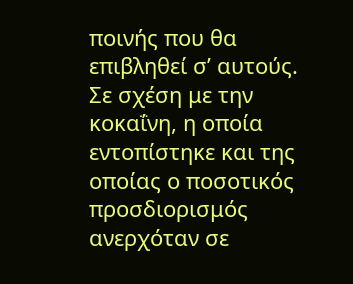ποινής που θα επιβληθεί σ’ αυτούς.
Σε σχέση με την κοκαΐνη, η οποία εντοπίστηκε και της οποίας ο ποσοτικός προσδιορισμός ανερχόταν σε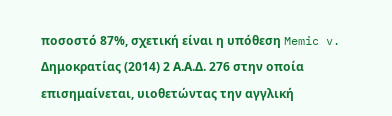ποσοστό 87%, σχετική είναι η υπόθεση Memic v. Δημοκρατίας (2014) 2 Α.Α.Δ. 276 στην οποία επισημαίνεται, υιοθετώντας την αγγλική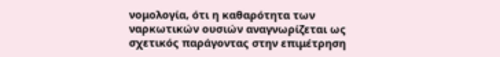νομολογία, ότι η καθαρότητα των ναρκωτικών ουσιών αναγνωρίζεται ως σχετικός παράγοντας στην επιμέτρηση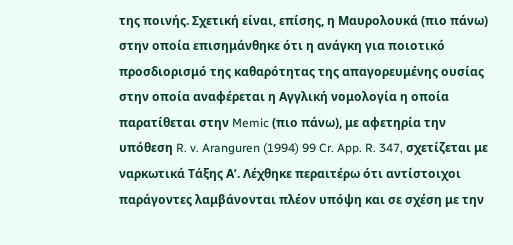της ποινής. Σχετική είναι, επίσης, η Μαυρολουκά (πιο πάνω) στην οποία επισημάνθηκε ότι η ανάγκη για ποιοτικό προσδιορισμό της καθαρότητας της απαγορευμένης ουσίας στην οποία αναφέρεται η Αγγλική νομολογία η οποία παρατίθεται στην Memic (πιο πάνω), με αφετηρία την υπόθεση R. v. Aranguren (1994) 99 Cr. App. R. 347, σχετίζεται με ναρκωτικά Τάξης Α’. Λέχθηκε περαιτέρω ότι αντίστοιχοι παράγοντες λαμβάνονται πλέον υπόψη και σε σχέση με την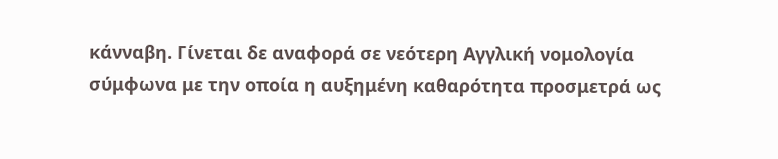κάνναβη. Γίνεται δε αναφορά σε νεότερη Αγγλική νομολογία σύμφωνα με την οποία η αυξημένη καθαρότητα προσμετρά ως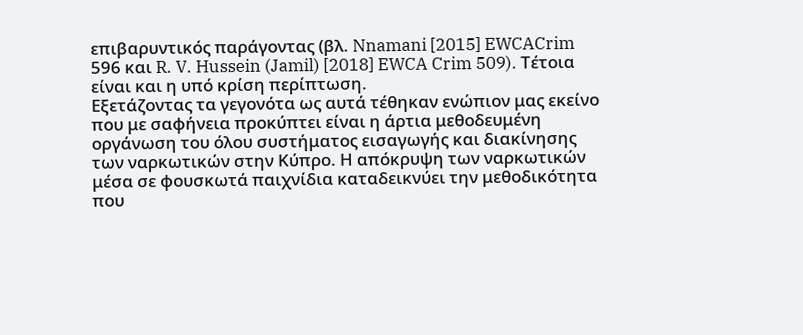επιβαρυντικός παράγοντας (βλ. Nnamani [2015] EWCACrim 596 και R. V. Hussein (Jamil) [2018] EWCA Crim 509). Τέτοια είναι και η υπό κρίση περίπτωση.
Εξετάζοντας τα γεγονότα ως αυτά τέθηκαν ενώπιον μας εκείνο που με σαφήνεια προκύπτει είναι η άρτια μεθοδευμένη οργάνωση του όλου συστήματος εισαγωγής και διακίνησης των ναρκωτικών στην Κύπρο. Η απόκρυψη των ναρκωτικών μέσα σε φουσκωτά παιχνίδια καταδεικνύει την μεθοδικότητα που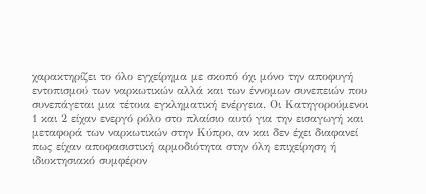χαρακτηρίζει το όλο εγχείρημα με σκοπό όχι μόνο την αποφυγή εντοπισμού των ναρκωτικών αλλά και των έννομων συνεπειών που συνεπάγεται μια τέτοια εγκληματική ενέργεια. Οι Κατηγορούμενοι 1 και 2 είχαν ενεργό ρόλο στο πλαίσιο αυτό για την εισαγωγή και μεταφορά των ναρκωτικών στην Κύπρο, αν και δεν έχει διαφανεί πως είχαν αποφασιστική αρμοδιότητα στην όλη επιχείρηση ή ιδιοκτησιακό συμφέρον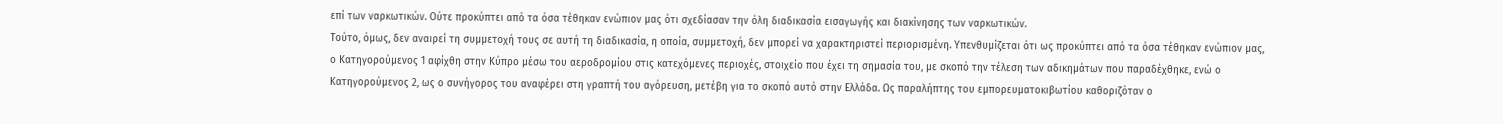επί των ναρκωτικών. Ούτε προκύπτει από τα όσα τέθηκαν ενώπιον μας ότι σχεδίασαν την όλη διαδικασία εισαγωγής και διακίνησης των ναρκωτικών.
Τούτο, όμως, δεν αναιρεί τη συμμετοχή τους σε αυτή τη διαδικασία, η οποία, συμμετοχή, δεν μπορεί να χαρακτηριστεί περιορισμένη. Υπενθυμίζεται ότι ως προκύπτει από τα όσα τέθηκαν ενώπιον μας, ο Κατηγορούμενος 1 αφίχθη στην Κύπρο μέσω του αεροδρομίου στις κατεχόμενες περιοχές, στοιχείο που έχει τη σημασία του, με σκοπό την τέλεση των αδικημάτων που παραδέχθηκε, ενώ ο Κατηγορούμενος 2, ως ο συνήγορος του αναφέρει στη γραπτή του αγόρευση, μετέβη για το σκοπό αυτό στην Ελλάδα. Ως παραλήπτης του εμπορευματοκιβωτίου καθοριζόταν ο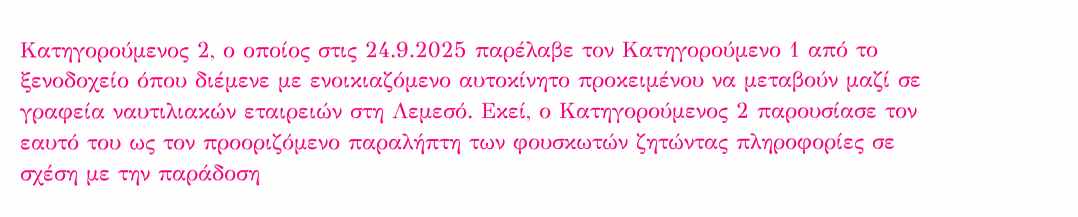Κατηγορούμενος 2, ο οποίος στις 24.9.2025 παρέλαβε τον Κατηγορούμενο 1 από το ξενοδοχείο όπου διέμενε με ενοικιαζόμενο αυτοκίνητο προκειμένου να μεταβούν μαζί σε γραφεία ναυτιλιακών εταιρειών στη Λεμεσό. Εκεί, ο Κατηγορούμενος 2 παρουσίασε τον εαυτό του ως τον προοριζόμενο παραλήπτη των φουσκωτών ζητώντας πληροφορίες σε σχέση με την παράδοση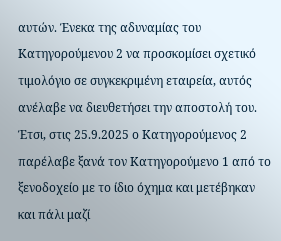αυτών. Ένεκα της αδυναμίας του Κατηγορούμενου 2 να προσκομίσει σχετικό τιμολόγιο σε συγκεκριμένη εταιρεία, αυτός ανέλαβε να διευθετήσει την αποστολή του.
Έτσι, στις 25.9.2025 ο Κατηγορούμενος 2 παρέλαβε ξανά τον Κατηγορούμενο 1 από το ξενοδοχείο με το ίδιο όχημα και μετέβηκαν και πάλι μαζί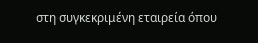στη συγκεκριμένη εταιρεία όπου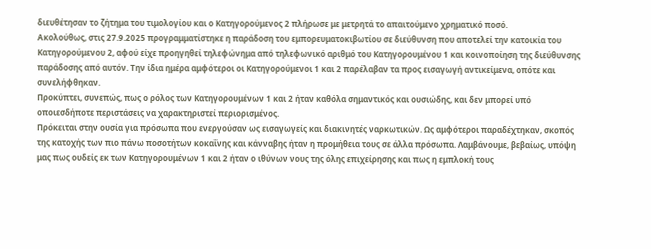διευθέτησαν το ζήτημα του τιμολογίου και ο Κατηγορούμενος 2 πλήρωσε με μετρητά το απαιτούμενο χρηματικό ποσό.
Ακολούθως, στις 27.9.2025 προγραμματίστηκε η παράδοση του εμπορευματοκιβωτίου σε διεύθυνση που αποτελεί την κατοικία του Κατηγορούμενου 2, αφού είχε προηγηθεί τηλεφώνημα από τηλεφωνικό αριθμό του Κατηγορουμένου 1 και κοινοποίηση της διεύθυνσης παράδοσης από αυτόν. Την ίδια ημέρα αμφότεροι οι Κατηγορούμενοι 1 και 2 παρέλαβαν τα προς εισαγωγή αντικείμενα, οπότε και συνελήφθηκαν.
Προκύπτει, συνεπώς, πως ο ρόλος των Κατηγορουμένων 1 και 2 ήταν καθόλα σημαντικός και ουσιώδης, και δεν μπορεί υπό οποιεσδήποτε περιστάσεις να χαρακτηριστεί περιορισμένος.
Πρόκειται στην ουσία για πρόσωπα που ενεργούσαν ως εισαγωγείς και διακινητές ναρκωτικών. Ως αμφότεροι παραδέχτηκαν, σκοπός της κατοχής των πιο πάνω ποσοτήτων κοκαΐνης και κάνναβης ήταν η προμήθεια τους σε άλλα πρόσωπα. Λαμβάνουμε, βεβαίως, υπόψη μας πως ουδείς εκ των Κατηγορουμένων 1 και 2 ήταν ο ιθύνων νους της όλης επιχείρησης και πως η εμπλοκή τους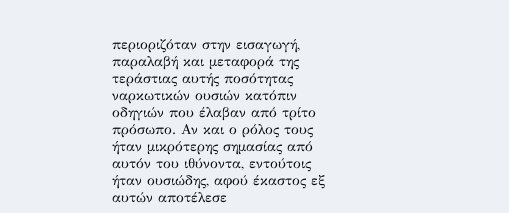περιοριζόταν στην εισαγωγή, παραλαβή και μεταφορά της τεράστιας αυτής ποσότητας ναρκωτικών ουσιών κατόπιν οδηγιών που έλαβαν από τρίτο πρόσωπο. Αν και ο ρόλος τους ήταν μικρότερης σημασίας από αυτόν του ιθύνοντα, εντούτοις ήταν ουσιώδης, αφού έκαστος εξ αυτών αποτέλεσε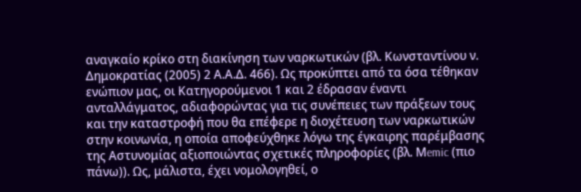αναγκαίο κρίκο στη διακίνηση των ναρκωτικών (βλ. Κωνσταντίνου ν. Δημοκρατίας (2005) 2 Α.Α.Δ. 466). Ως προκύπτει από τα όσα τέθηκαν ενώπιον μας, οι Κατηγορούμενοι 1 και 2 έδρασαν έναντι ανταλλάγματος, αδιαφορώντας για τις συνέπειες των πράξεων τους και την καταστροφή που θα επέφερε η διοχέτευση των ναρκωτικών στην κοινωνία, η οποία αποφεύχθηκε λόγω της έγκαιρης παρέμβασης της Αστυνομίας αξιοποιώντας σχετικές πληροφορίες (βλ. Μemic (πιο πάνω)). Ως, μάλιστα, έχει νομολογηθεί, ο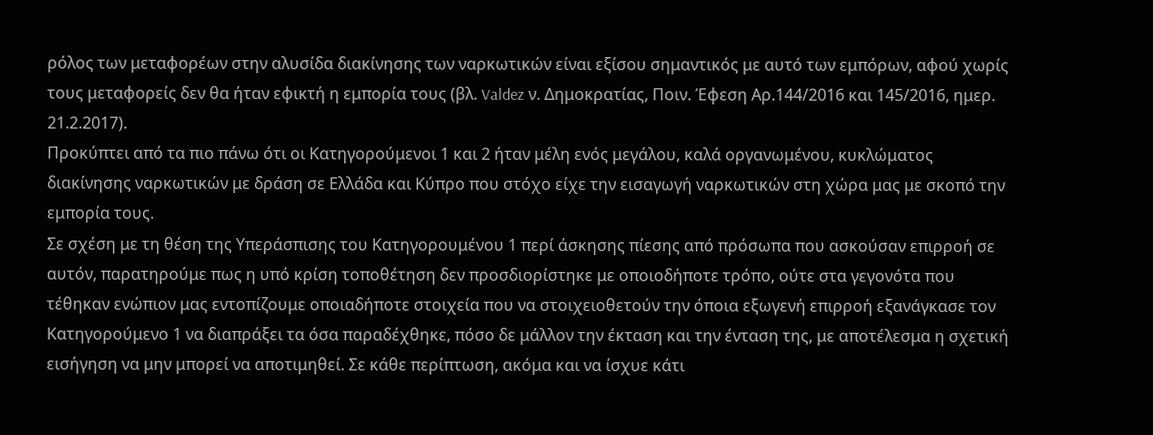ρόλος των μεταφορέων στην αλυσίδα διακίνησης των ναρκωτικών είναι εξίσου σημαντικός με αυτό των εμπόρων, αφού χωρίς τους μεταφορείς δεν θα ήταν εφικτή η εμπορία τους (βλ. Valdez ν. Δημοκρατίας, Ποιν. Έφεση Αρ.144/2016 και 145/2016, ημερ. 21.2.2017).
Προκύπτει από τα πιο πάνω ότι οι Κατηγορούμενοι 1 και 2 ήταν μέλη ενός μεγάλου, καλά οργανωμένου, κυκλώματος διακίνησης ναρκωτικών με δράση σε Ελλάδα και Κύπρο που στόχο είχε την εισαγωγή ναρκωτικών στη χώρα μας με σκοπό την εμπορία τους.
Σε σχέση με τη θέση της Υπεράσπισης του Κατηγορουμένου 1 περί άσκησης πίεσης από πρόσωπα που ασκούσαν επιρροή σε αυτόν, παρατηρούμε πως η υπό κρίση τοποθέτηση δεν προσδιορίστηκε με οποιοδήποτε τρόπο, ούτε στα γεγονότα που τέθηκαν ενώπιον μας εντοπίζουμε οποιαδήποτε στοιχεία που να στοιχειοθετούν την όποια εξωγενή επιρροή εξανάγκασε τον Κατηγορούμενο 1 να διαπράξει τα όσα παραδέχθηκε, πόσο δε μάλλον την έκταση και την ένταση της, με αποτέλεσμα η σχετική εισήγηση να μην μπορεί να αποτιμηθεί. Σε κάθε περίπτωση, ακόμα και να ίσχυε κάτι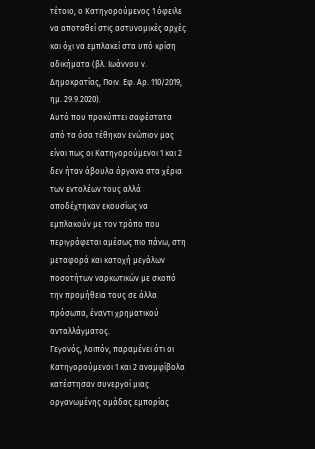τέτοιο, ο Κατηγορούμενος 1 όφειλε να αποταθεί στις αστυνομικές αρχές και όχι να εμπλακεί στα υπό κρίση αδικήματα (βλ. Ιωάννου ν. Δημοκρατίας, Ποιν. Εφ. Αρ. 110/2019, ημ. 29.9.2020).
Αυτό που προκύπτει σαφέστατα από τα όσα τέθηκαν ενώπιον μας είναι πως οι Κατηγορούμενοι 1 και 2 δεν ήταν άβουλα όργανα στα χέρια των εντολέων τους αλλά αποδέχτηκαν εκουσίως να εμπλακούν με τον τρόπο που περιγράφεται αμέσως πιο πάνω, στη μεταφορά και κατοχή μεγάλων ποσοτήτων ναρκωτικών με σκοπό την προμήθεια τους σε άλλα πρόσωπα, έναντι χρηματικού ανταλλάγματος.
Γεγονός, λοιπόν, παραμένει ότι οι Κατηγορούμενοι 1 και 2 αναμφίβολα κατέστησαν συνεργοί μιας οργανωμένης ομάδας εμπορίας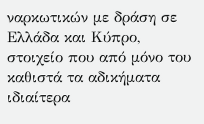ναρκωτικών με δράση σε Ελλάδα και Κύπρο, στοιχείο που από μόνο του καθιστά τα αδικήματα ιδιαίτερα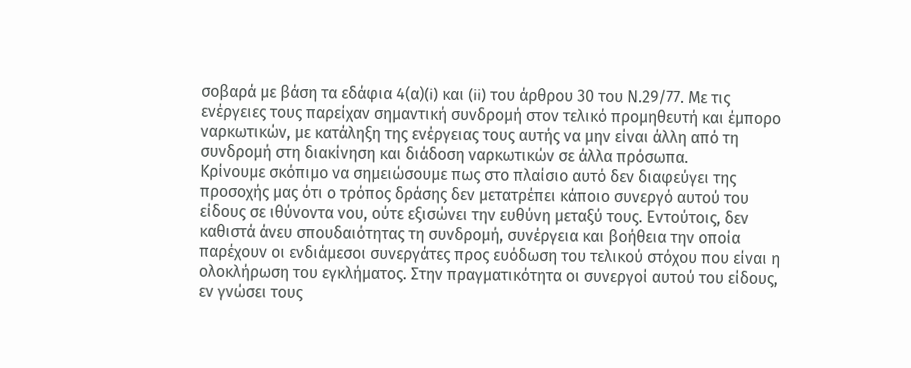σοβαρά με βάση τα εδάφια 4(α)(i) και (ii) του άρθρου 30 του Ν.29/77. Με τις ενέργειες τους παρείχαν σημαντική συνδρομή στον τελικό προμηθευτή και έμπορο ναρκωτικών, με κατάληξη της ενέργειας τους αυτής να μην είναι άλλη από τη συνδρομή στη διακίνηση και διάδοση ναρκωτικών σε άλλα πρόσωπα.
Κρίνουμε σκόπιμο να σημειώσουμε πως στο πλαίσιο αυτό δεν διαφεύγει της προσοχής μας ότι ο τρόπος δράσης δεν μετατρέπει κάποιο συνεργό αυτού του είδους σε ιθύνοντα νου, ούτε εξισώνει την ευθύνη μεταξύ τους. Εντούτοις, δεν καθιστά άνευ σπουδαιότητας τη συνδρομή, συνέργεια και βοήθεια την οποία παρέχουν οι ενδιάμεσοι συνεργάτες προς ευόδωση του τελικού στόχου που είναι η ολοκλήρωση του εγκλήματος. Στην πραγματικότητα οι συνεργοί αυτού του είδους, εν γνώσει τους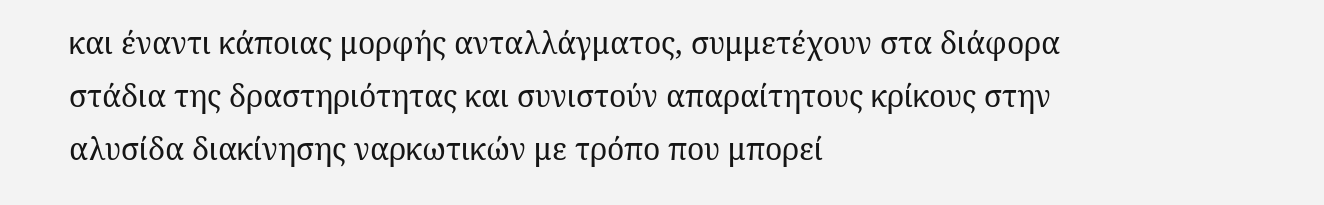και έναντι κάποιας μορφής ανταλλάγματος, συμμετέχουν στα διάφορα στάδια της δραστηριότητας και συνιστούν απαραίτητους κρίκους στην αλυσίδα διακίνησης ναρκωτικών με τρόπο που μπορεί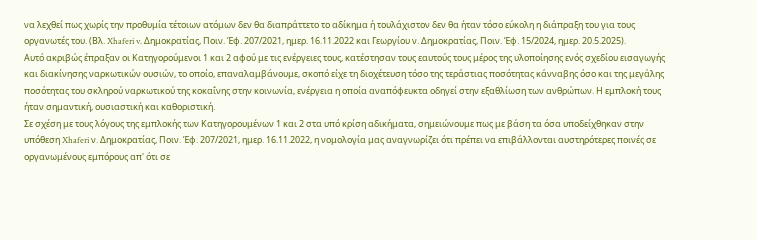να λεχθεί πως χωρίς την προθυμία τέτοιων ατόμων δεν θα διαπράττετο το αδίκημα ή τουλάχιστον δεν θα ήταν τόσο εύκολη η διάπραξη του για τους οργανωτές του. (Βλ. Xhaferi v. Δημοκρατίας, Ποιν. Έφ. 207/2021, ημερ. 16.11.2022 και Γεωργίου ν. Δημοκρατίας, Ποιν. Έφ. 15/2024, ημερ. 20.5.2025).
Αυτό ακριβώς έπραξαν οι Κατηγορούμενοι 1 και 2 αφού με τις ενέργειες τους, κατέστησαν τους εαυτούς τους μέρος της υλοποίησης ενός σχεδίου εισαγωγής και διακίνησης ναρκωτικών ουσιών, το οποίο, επαναλαμβάνουμε, σκοπό είχε τη διοχέτευση τόσο της τεράστιας ποσότητας κάνναβης όσο και της μεγάλης ποσότητας του σκληρού ναρκωτικού της κοκαΐνης στην κοινωνία, ενέργεια η οποία αναπόφευκτα οδηγεί στην εξαθλίωση των ανθρώπων. Η εμπλοκή τους ήταν σημαντική, ουσιαστική και καθοριστική.
Σε σχέση με τους λόγους της εμπλοκής των Κατηγορουμένων 1 και 2 στα υπό κρίση αδικήματα, σημειώνουμε πως με βάση τα όσα υποδείχθηκαν στην υπόθεση Xhaferi ν. Δημοκρατίας, Ποιν. Έφ. 207/2021, ημερ. 16.11.2022, η νομολογία μας αναγνωρίζει ότι πρέπει να επιβάλλονται αυστηρότερες ποινές σε οργανωμένους εμπόρους απ' ότι σε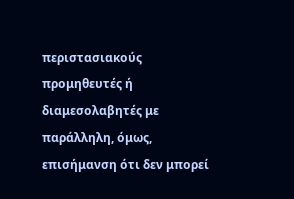περιστασιακούς προμηθευτές ή διαμεσολαβητές με παράλληλη, όμως, επισήμανση ότι δεν μπορεί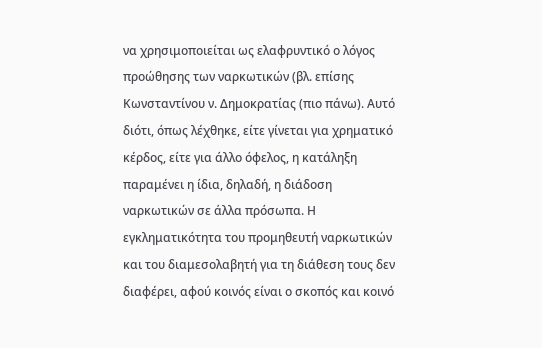να χρησιμοποιείται ως ελαφρυντικό ο λόγος προώθησης των ναρκωτικών (βλ. επίσης Κωνσταντίνου ν. Δημοκρατίας (πιο πάνω). Αυτό διότι, όπως λέχθηκε, είτε γίνεται για χρηματικό κέρδος, είτε για άλλο όφελος, η κατάληξη παραμένει η ίδια, δηλαδή, η διάδοση ναρκωτικών σε άλλα πρόσωπα. Η εγκληματικότητα του προμηθευτή ναρκωτικών και του διαμεσολαβητή για τη διάθεση τους δεν διαφέρει, αφού κοινός είναι ο σκοπός και κοινό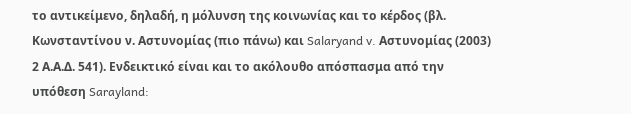το αντικείμενο, δηλαδή, η μόλυνση της κοινωνίας και το κέρδος (βλ. Κωνσταντίνου ν. Αστυνομίας (πιο πάνω) και Salaryand v. Αστυνομίας (2003) 2 Α.Α.Δ. 541). Ενδεικτικό είναι και το ακόλουθο απόσπασμα από την υπόθεση Sarayland: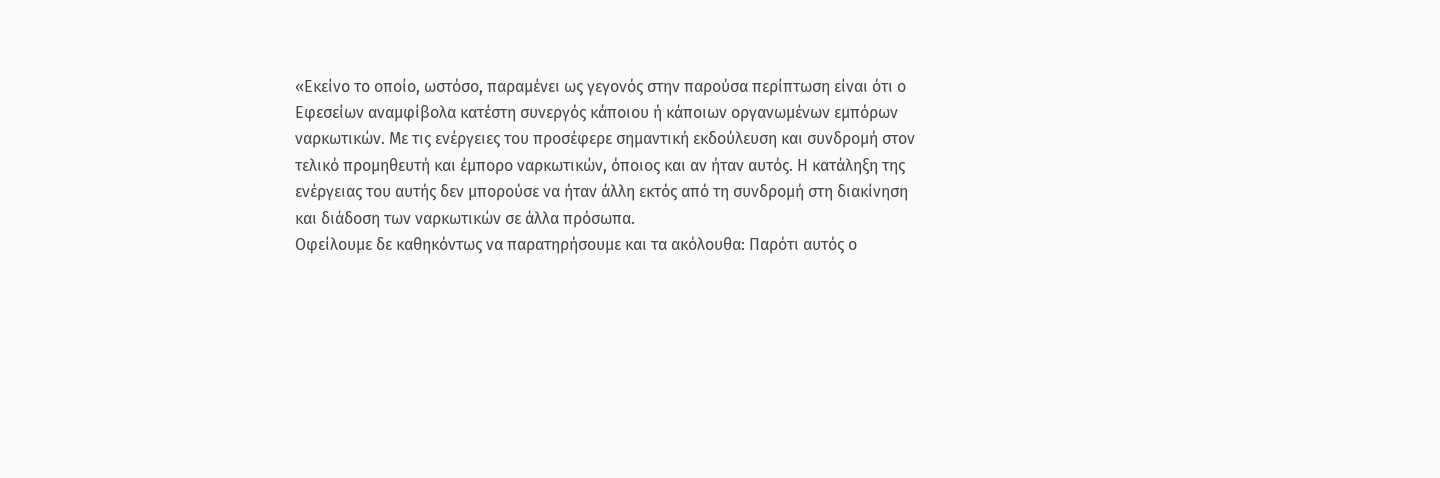«Εκείνο το οποίο, ωστόσο, παραμένει ως γεγονός στην παρούσα περίπτωση είναι ότι ο Εφεσείων αναμφίβολα κατέστη συνεργός κάποιου ή κάποιων οργανωμένων εμπόρων ναρκωτικών. Με τις ενέργειες του προσέφερε σημαντική εκδούλευση και συνδρομή στον τελικό προμηθευτή και έμπορο ναρκωτικών, όποιος και αν ήταν αυτός. Η κατάληξη της ενέργειας του αυτής δεν μπορούσε να ήταν άλλη εκτός από τη συνδρομή στη διακίνηση και διάδοση των ναρκωτικών σε άλλα πρόσωπα.
Οφείλουμε δε καθηκόντως να παρατηρήσουμε και τα ακόλουθα: Παρότι αυτός ο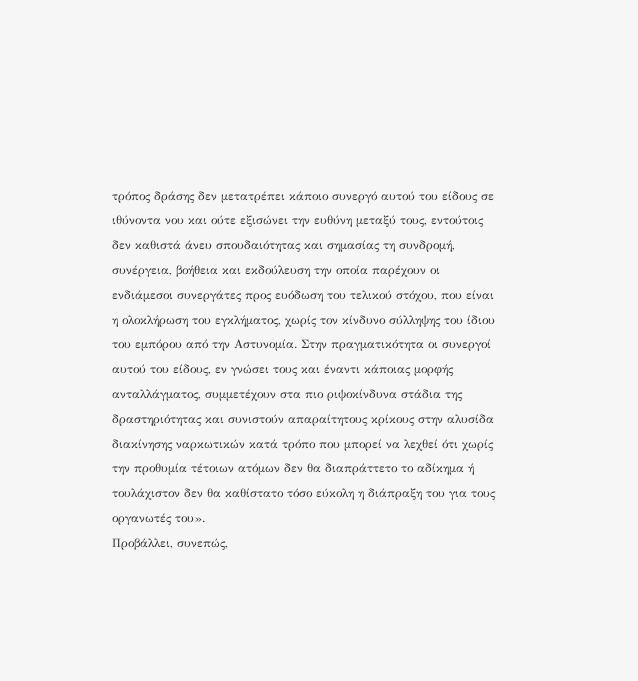τρόπος δράσης δεν μετατρέπει κάποιο συνεργό αυτού του είδους σε ιθύνοντα νου και ούτε εξισώνει την ευθύνη μεταξύ τους, εντούτοις δεν καθιστά άνευ σπουδαιότητας και σημασίας τη συνδρομή, συνέργεια, βοήθεια και εκδούλευση την οποία παρέχουν οι ενδιάμεσοι συνεργάτες προς ευόδωση του τελικού στόχου, που είναι η ολοκλήρωση του εγκλήματος, χωρίς τον κίνδυνο σύλληψης του ίδιου του εμπόρου από την Αστυνομία. Στην πραγματικότητα οι συνεργοί αυτού του είδους, εν γνώσει τους και έναντι κάποιας μορφής ανταλλάγματος, συμμετέχουν στα πιο ριψοκίνδυνα στάδια της δραστηριότητας και συνιστούν απαραίτητους κρίκους στην αλυσίδα διακίνησης ναρκωτικών κατά τρόπο που μπορεί να λεχθεί ότι χωρίς την προθυμία τέτοιων ατόμων δεν θα διαπράττετο το αδίκημα ή τουλάχιστον δεν θα καθίστατο τόσο εύκολη η διάπραξη του για τους οργανωτές του».
Προβάλλει, συνεπώς,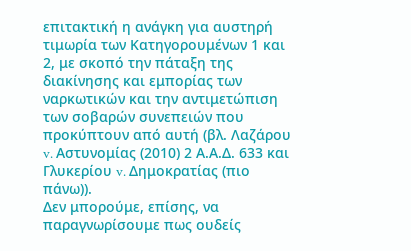επιτακτική η ανάγκη για αυστηρή τιμωρία των Κατηγορουμένων 1 και 2, με σκοπό την πάταξη της διακίνησης και εμπορίας των ναρκωτικών και την αντιμετώπιση των σοβαρών συνεπειών που προκύπτουν από αυτή (βλ. Λαζάρου v. Αστυνομίας (2010) 2 Α.Α.Δ. 633 και Γλυκερίου v. Δημοκρατίας (πιο πάνω)).
Δεν μπορούμε, επίσης, να παραγνωρίσουμε πως ουδείς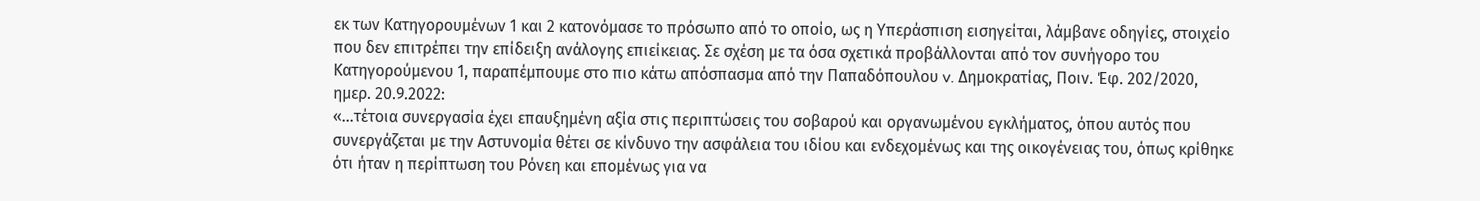εκ των Κατηγορουμένων 1 και 2 κατονόμασε το πρόσωπο από το οποίο, ως η Υπεράσπιση εισηγείται, λάμβανε οδηγίες, στοιχείο που δεν επιτρέπει την επίδειξη ανάλογης επιείκειας. Σε σχέση με τα όσα σχετικά προβάλλονται από τον συνήγορο του Κατηγορούμενου 1, παραπέμπουμε στο πιο κάτω απόσπασμα από την Παπαδόπουλου v. Δημοκρατίας, Ποιν. Έφ. 202/2020, ημερ. 20.9.2022:
«…τέτοια συνεργασία έχει επαυξημένη αξία στις περιπτώσεις του σοβαρού και οργανωμένου εγκλήματος, όπου αυτός που συνεργάζεται με την Αστυνομία θέτει σε κίνδυνο την ασφάλεια του ιδίου και ενδεχομένως και της οικογένειας του, όπως κρίθηκε ότι ήταν η περίπτωση του Ρόνεη και επομένως για να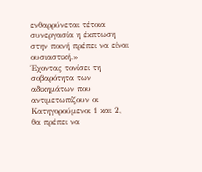ενθαρρύνεται τέτοια συνεργασία η έκπτωση στην ποινή πρέπει να είναι ουσιαστική.»
Έχοντας τονίσει τη σοβαρότητα των αδικημάτων που αντιμετωπίζουν οι Κατηγορούμενοι 1 και 2, θα πρέπει να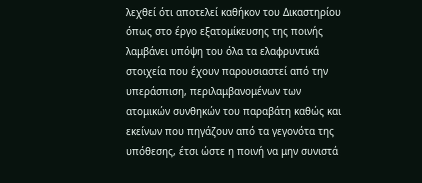λεχθεί ότι αποτελεί καθήκον του Δικαστηρίου όπως στο έργο εξατομίκευσης της ποινής λαμβάνει υπόψη του όλα τα ελαφρυντικά στοιχεία που έχουν παρουσιαστεί από την υπεράσπιση, περιλαμβανομένων των ατομικών συνθηκών του παραβάτη καθώς και εκείνων που πηγάζουν από τα γεγονότα της υπόθεσης, έτσι ώστε η ποινή να μην συνιστά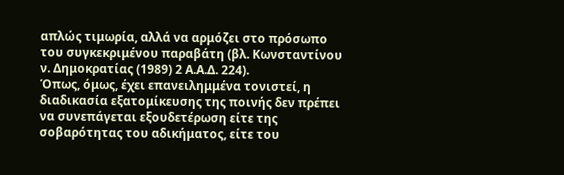απλώς τιμωρία, αλλά να αρμόζει στο πρόσωπο του συγκεκριμένου παραβάτη (βλ. Κωνσταντίνου ν. Δημοκρατίας (1989) 2 Α.Α.Δ. 224).
Όπως, όμως, έχει επανειλημμένα τονιστεί, η διαδικασία εξατομίκευσης της ποινής δεν πρέπει να συνεπάγεται εξουδετέρωση είτε της σοβαρότητας του αδικήματος, είτε του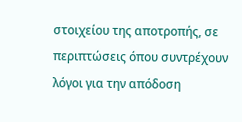στοιχείου της αποτροπής, σε περιπτώσεις όπου συντρέχουν λόγοι για την απόδοση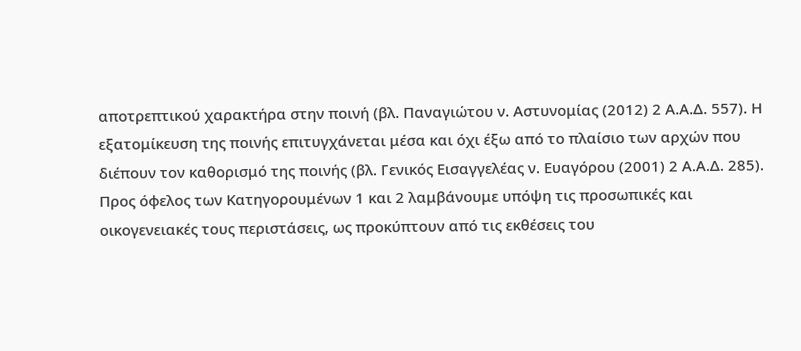αποτρεπτικού χαρακτήρα στην ποινή (βλ. Παναγιώτου ν. Αστυνομίας (2012) 2 Α.Α.Δ. 557). Η εξατομίκευση της ποινής επιτυγχάνεται μέσα και όχι έξω από το πλαίσιο των αρχών που διέπουν τον καθορισμό της ποινής (βλ. Γενικός Εισαγγελέας ν. Ευαγόρου (2001) 2 Α.Α.Δ. 285).
Προς όφελος των Κατηγορουμένων 1 και 2 λαμβάνουμε υπόψη τις προσωπικές και οικογενειακές τους περιστάσεις, ως προκύπτουν από τις εκθέσεις του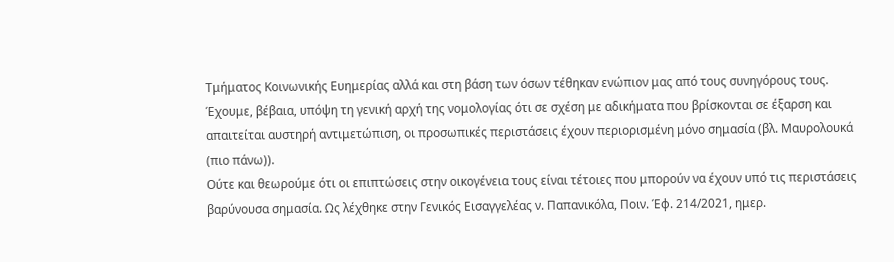Τμήματος Κοινωνικής Ευημερίας αλλά και στη βάση των όσων τέθηκαν ενώπιον μας από τους συνηγόρους τους. Έχουμε, βέβαια, υπόψη τη γενική αρχή της νομολογίας ότι σε σχέση με αδικήματα που βρίσκονται σε έξαρση και απαιτείται αυστηρή αντιμετώπιση, οι προσωπικές περιστάσεις έχουν περιορισμένη μόνο σημασία (βλ. Μαυρολουκά (πιο πάνω)).
Ούτε και θεωρούμε ότι οι επιπτώσεις στην οικογένεια τους είναι τέτοιες που μπορούν να έχουν υπό τις περιστάσεις βαρύνουσα σημασία. Ως λέχθηκε στην Γενικός Εισαγγελέας ν. Παπανικόλα, Ποιν. Έφ. 214/2021, ημερ.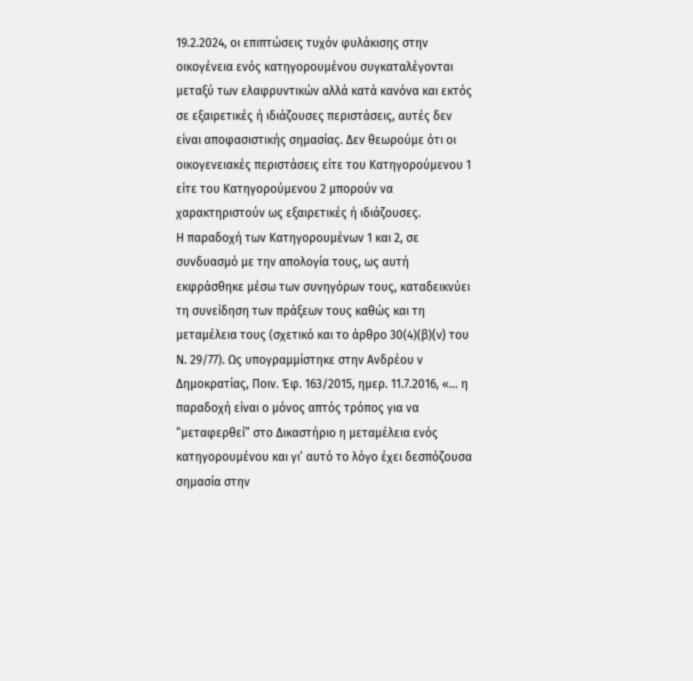19.2.2024, οι επιπτώσεις τυχόν φυλάκισης στην οικογένεια ενός κατηγορουμένου συγκαταλέγονται μεταξύ των ελαφρυντικών αλλά κατά κανόνα και εκτός σε εξαιρετικές ή ιδιάζουσες περιστάσεις, αυτές δεν είναι αποφασιστικής σημασίας. Δεν θεωρούμε ότι οι οικογενειακές περιστάσεις είτε του Κατηγορούμενου 1 είτε του Κατηγορούμενου 2 μπορούν να χαρακτηριστούν ως εξαιρετικές ή ιδιάζουσες.
Η παραδοχή των Κατηγορουμένων 1 και 2, σε συνδυασμό με την απολογία τους, ως αυτή εκφράσθηκε μέσω των συνηγόρων τους, καταδεικνύει τη συνείδηση των πράξεων τους καθώς και τη μεταμέλεια τους (σχετικό και το άρθρο 30(4)(β)(v) του Ν. 29/77). Ως υπογραμμίστηκε στην Ανδρέου ν Δημοκρατίας, Ποιν. Έφ. 163/2015, ημερ. 11.7.2016, «… η παραδοχή είναι ο μόνος απτός τρόπος για να “μεταφερθεί” στο Δικαστήριο η μεταμέλεια ενός κατηγορουμένου και γι’ αυτό το λόγο έχει δεσπόζουσα σημασία στην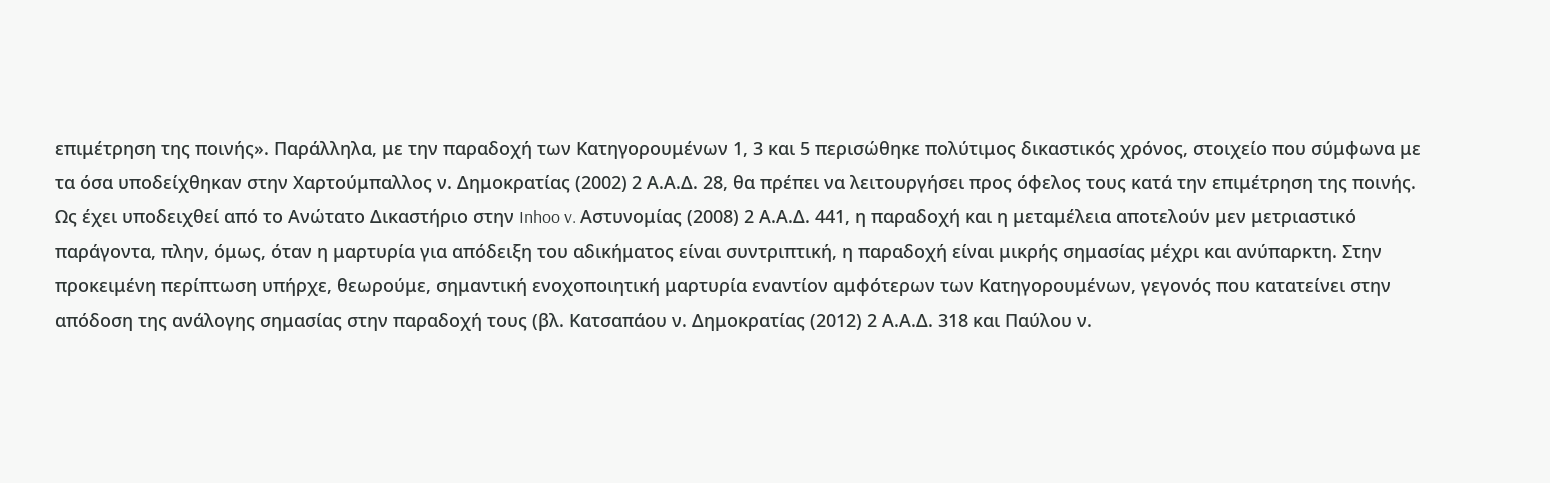επιμέτρηση της ποινής». Παράλληλα, με την παραδοχή των Κατηγορουμένων 1, 3 και 5 περισώθηκε πολύτιμος δικαστικός χρόνος, στοιχείο που σύμφωνα με τα όσα υποδείχθηκαν στην Χαρτούμπαλλος ν. Δημοκρατίας (2002) 2 Α.Α.Δ. 28, θα πρέπει να λειτουργήσει προς όφελος τους κατά την επιμέτρηση της ποινής.
Ως έχει υποδειχθεί από το Ανώτατο Δικαστήριο στην Inhoo v. Αστυνομίας (2008) 2 Α.Α.Δ. 441, η παραδοχή και η μεταμέλεια αποτελούν μεν μετριαστικό παράγοντα, πλην, όμως, όταν η μαρτυρία για απόδειξη του αδικήματος είναι συντριπτική, η παραδοχή είναι μικρής σημασίας μέχρι και ανύπαρκτη. Στην προκειμένη περίπτωση υπήρχε, θεωρούμε, σημαντική ενοχοποιητική μαρτυρία εναντίον αμφότερων των Κατηγορουμένων, γεγονός που κατατείνει στην απόδοση της ανάλογης σημασίας στην παραδοχή τους (βλ. Κατσαπάου ν. Δημοκρατίας (2012) 2 Α.Α.Δ. 318 και Παύλου ν.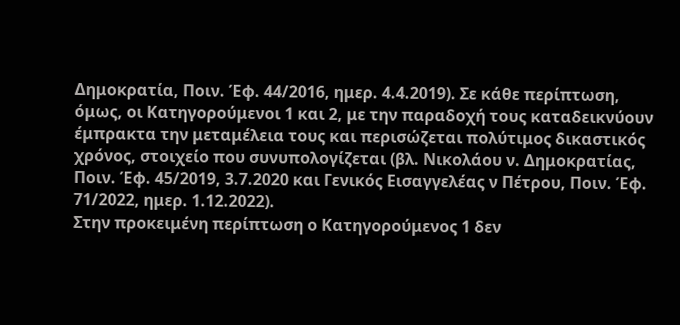Δημοκρατία, Ποιν. Έφ. 44/2016, ημερ. 4.4.2019). Σε κάθε περίπτωση, όμως, οι Κατηγορούμενοι 1 και 2, με την παραδοχή τους καταδεικνύουν έμπρακτα την μεταμέλεια τους και περισώζεται πολύτιμος δικαστικός χρόνος, στοιχείο που συνυπολογίζεται (βλ. Νικολάου ν. Δημοκρατίας, Ποιν. Έφ. 45/2019, 3.7.2020 και Γενικός Εισαγγελέας ν Πέτρου, Ποιν. Έφ. 71/2022, ημερ. 1.12.2022).
Στην προκειμένη περίπτωση ο Κατηγορούμενος 1 δεν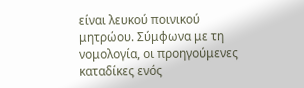είναι λευκού ποινικού μητρώου. Σύμφωνα με τη νομολογία, οι προηγούμενες καταδίκες ενός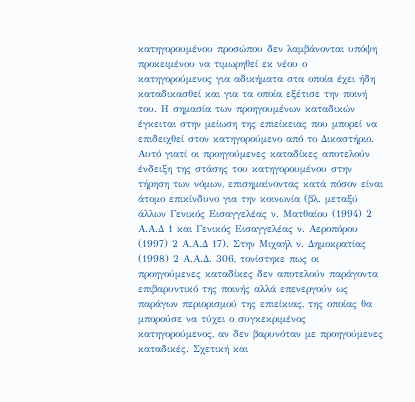κατηγορουμένου προσώπου δεν λαμβάνονται υπόψη προκειμένου να τιμωρηθεί εκ νέου ο κατηγορούμενος για αδικήματα στα οποία έχει ήδη καταδικασθεί και για τα οποία εξέτισε την ποινή του. Η σημασία των προηγουμένων καταδικών έγκειται στην μείωση της επιείκειας που μπορεί να επιδειχθεί στον κατηγορούμενο από το Δικαστήριο. Αυτό γιατί οι προηγούμενες καταδίκες αποτελούν ένδειξη της στάσης του κατηγορουμένου στην τήρηση των νόμων, επισημαίνοντας κατά πόσον είναι άτομο επικίνδυνο για την κοινωνία (βλ. μεταξύ άλλων Γενικός Εισαγγελέας ν. Ματθαίου (1994) 2 Α.Α.Δ 1 και Γενικός Εισαγγελέας ν. Αεροπόρου (1997) 2 Α.Α.Δ 17). Στην Μιχαήλ ν. Δημοκρατίας (1998) 2 Α.Α.Δ. 306, τονίστηκε πως οι προηγούμενες καταδίκες δεν αποτελούν παράγοντα επιβαρυντικό της ποινής αλλά επενεργούν ως παράγων περιορισμού της επιείκιας, της οποίας θα μπορούσε να τύχει ο συγκεκριμένος κατηγορούμενος, αν δεν βαρυνόταν με προηγούμενες καταδικές. Σχετική και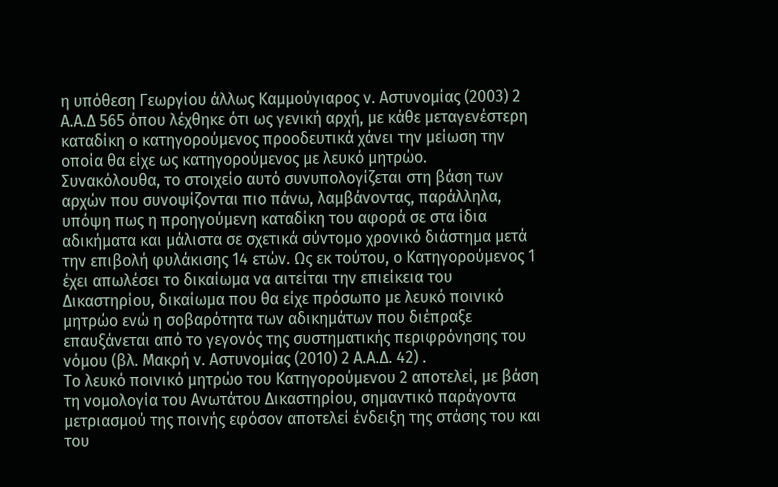η υπόθεση Γεωργίου άλλως Καμμούγιαρος ν. Αστυνομίας (2003) 2 Α.Α.Δ 565 όπου λέχθηκε ότι ως γενική αρχή, με κάθε μεταγενέστερη καταδίκη ο κατηγορούμενος προοδευτικά χάνει την μείωση την οποία θα είχε ως κατηγορούμενος με λευκό μητρώο.
Συνακόλουθα, το στοιχείο αυτό συνυπολογίζεται στη βάση των αρχών που συνοψίζονται πιο πάνω, λαμβάνοντας, παράλληλα, υπόψη πως η προηγούμενη καταδίκη του αφορά σε στα ίδια αδικήματα και μάλιστα σε σχετικά σύντομο χρονικό διάστημα μετά την επιβολή φυλάκισης 14 ετών. Ως εκ τούτου, ο Κατηγορούμενος 1 έχει απωλέσει το δικαίωμα να αιτείται την επιείκεια του Δικαστηρίου, δικαίωμα που θα είχε πρόσωπο με λευκό ποινικό μητρώο ενώ η σοβαρότητα των αδικημάτων που διέπραξε επαυξάνεται από το γεγονός της συστηματικής περιφρόνησης του νόμου (βλ. Μακρή ν. Αστυνομίας (2010) 2 Α.Α.Δ. 42) .
Το λευκό ποινικό μητρώο του Κατηγορούμενου 2 αποτελεί, με βάση τη νομολογία του Ανωτάτου Δικαστηρίου, σημαντικό παράγοντα μετριασμού της ποινής εφόσον αποτελεί ένδειξη της στάσης του και του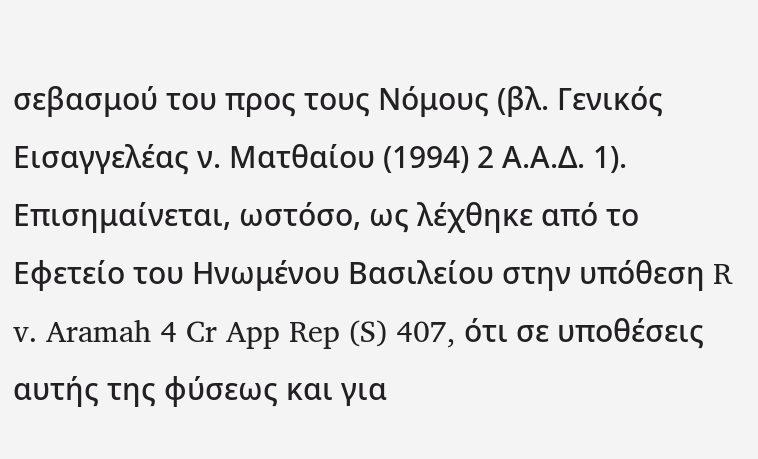σεβασμού του προς τους Νόμους (βλ. Γενικός Εισαγγελέας ν. Ματθαίου (1994) 2 Α.Α.Δ. 1). Επισημαίνεται, ωστόσο, ως λέχθηκε από το Εφετείο του Ηνωμένου Βασιλείου στην υπόθεση R v. Aramah 4 Cr App Rep (S) 407, ότι σε υποθέσεις αυτής της φύσεως και για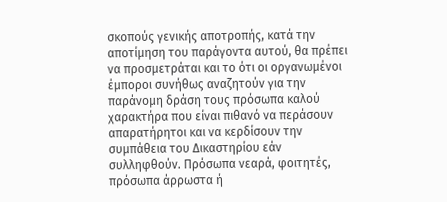σκοπούς γενικής αποτροπής, κατά την αποτίμηση του παράγοντα αυτού, θα πρέπει να προσμετράται και το ότι οι οργανωμένοι έμποροι συνήθως αναζητούν για την παράνομη δράση τους πρόσωπα καλού χαρακτήρα που είναι πιθανό να περάσουν απαρατήρητοι και να κερδίσουν την συμπάθεια του Δικαστηρίου εάν συλληφθούν. Πρόσωπα νεαρά, φοιτητές, πρόσωπα άρρωστα ή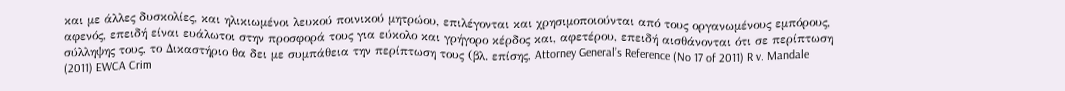και με άλλες δυσκολίες, και ηλικιωμένοι λευκού ποινικού μητρώου, επιλέγονται και χρησιμοποιούνται από τους οργανωμένους εμπόρους, αφενός, επειδή είναι ευάλωτοι στην προσφορά τους για εύκολο και γρήγορο κέρδος και, αφετέρου, επειδή αισθάνονται ότι σε περίπτωση σύλληψης τους, το Δικαστήριο θα δει με συμπάθεια την περίπτωση τους (βλ. επίσης, Attorney General’s Reference (No 17 of 2011) R v. Mandale (2011) EWCA Crim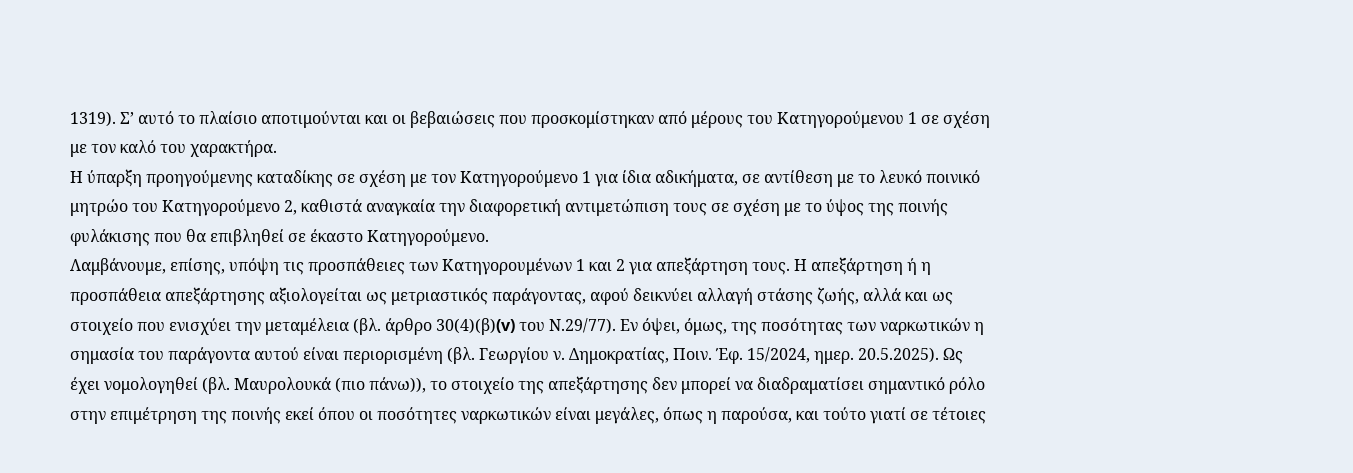1319). Σ’ αυτό το πλαίσιο αποτιμούνται και οι βεβαιώσεις που προσκομίστηκαν από μέρους του Κατηγορούμενου 1 σε σχέση με τον καλό του χαρακτήρα.
Η ύπαρξη προηγούμενης καταδίκης σε σχέση με τον Κατηγορούμενο 1 για ίδια αδικήματα, σε αντίθεση με το λευκό ποινικό μητρώο του Κατηγορούμενο 2, καθιστά αναγκαία την διαφορετική αντιμετώπιση τους σε σχέση με το ύψος της ποινής φυλάκισης που θα επιβληθεί σε έκαστο Κατηγορούμενο.
Λαμβάνουμε, επίσης, υπόψη τις προσπάθειες των Κατηγορουμένων 1 και 2 για απεξάρτηση τους. Η απεξάρτηση ή η προσπάθεια απεξάρτησης αξιολογείται ως μετριαστικός παράγοντας, αφού δεικνύει αλλαγή στάσης ζωής, αλλά και ως στοιχείο που ενισχύει την μεταμέλεια (βλ. άρθρο 30(4)(β)(v) του Ν.29/77). Εν όψει, όμως, της ποσότητας των ναρκωτικών η σημασία του παράγοντα αυτού είναι περιορισμένη (βλ. Γεωργίου ν. Δημοκρατίας, Ποιν. Έφ. 15/2024, ημερ. 20.5.2025). Ως έχει νομολογηθεί (βλ. Μαυρολουκά (πιο πάνω)), το στοιχείο της απεξάρτησης δεν μπορεί να διαδραματίσει σημαντικό ρόλο στην επιμέτρηση της ποινής εκεί όπου οι ποσότητες ναρκωτικών είναι μεγάλες, όπως η παρούσα, και τούτο γιατί σε τέτοιες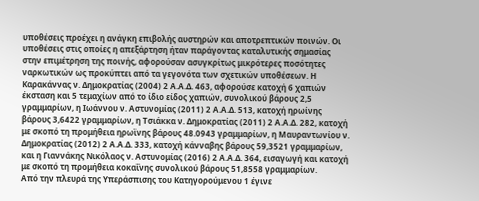υποθέσεις προέχει η ανάγκη επιβολής αυστηρών και αποτρεπτικών ποινών. Οι υποθέσεις στις οποίες η απεξάρτηση ήταν παράγοντας καταλυτικής σημασίας στην επιμέτρηση της ποινής, αφορούσαν ασυγκρίτως μικρότερες ποσότητες ναρκωτικών ως προκύπτει από τα γεγονότα των σχετικών υποθέσεων. Η Καρακάννας ν. Δημοκρατίας (2004) 2 Α.Α.Δ. 463, αφορούσε κατοχή 6 χαπιών έκσταση και 5 τεμαχίων από το ίδιο είδος χαπιών, συνολικού βάρους 2,5 γραμμαρίων, η Ιωάννου ν. Αστυνομίας (2011) 2 Α.Α.Δ. 513, κατοχή ηρωίνης βάρους 3,6422 γραμμαρίων, η Τσιάκκα ν. Δημοκρατίας (2011) 2 Α.Α.Δ. 282, κατοχή με σκοπό τη προμήθεια ηρωϊνης βάρους 48.0943 γραμμαρίων, η Μαυραντωνίου ν. Δημοκρατίας (2012) 2 Α.Α.Δ. 333, κατοχή κάνναβης βάρους 59,3521 γραμμαρίων, και η Γιαννάκης Νικόλαος ν. Αστυνομίας (2016) 2 Α.Α.Δ. 364, εισαγωγή και κατοχή με σκοπό τη προμήθεια κοκαΐνης συνολικού βάρους 51,8558 γραμμαρίων.
Από την πλευρά της Υπεράσπισης του Κατηγορούμενου 1 έγινε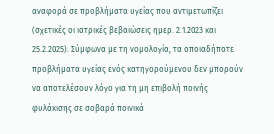αναφορά σε προβλήματα υγείας που αντιμετωπίζει (σχετικές οι ιατρικές βεβαιώσεις ημερ. 2.1.2023 και 25.2.2025). Σύμφωνα με τη νομολογία, τα οποιαδήποτε προβλήματα υγείας ενός κατηγορούμενου δεν μπορούν να αποτελέσουν λόγο για τη μη επιβολή ποινής φυλάκισης σε σοβαρά ποινικά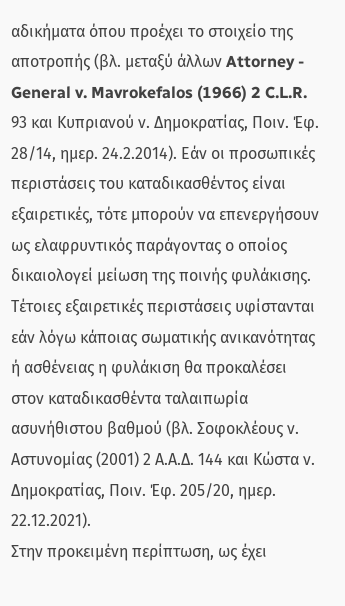αδικήματα όπου προέχει το στοιχείο της αποτροπής (βλ. μεταξύ άλλων Attorney - General v. Mavrokefalos (1966) 2 C.L.R. 93 και Κυπριανού ν. Δημοκρατίας, Ποιν. Έφ. 28/14, ημερ. 24.2.2014). Εάν οι προσωπικές περιστάσεις του καταδικασθέντος είναι εξαιρετικές, τότε μπορούν να επενεργήσουν ως ελαφρυντικός παράγοντας ο οποίος δικαιολογεί μείωση της ποινής φυλάκισης. Τέτοιες εξαιρετικές περιστάσεις υφίστανται εάν λόγω κάποιας σωματικής ανικανότητας ή ασθένειας η φυλάκιση θα προκαλέσει στον καταδικασθέντα ταλαιπωρία ασυνήθιστου βαθμού (βλ. Σοφοκλέους ν. Αστυνομίας (2001) 2 Α.Α.Δ. 144 και Κώστα ν. Δημοκρατίας, Ποιν. Έφ. 205/20, ημερ. 22.12.2021).
Στην προκειμένη περίπτωση, ως έχει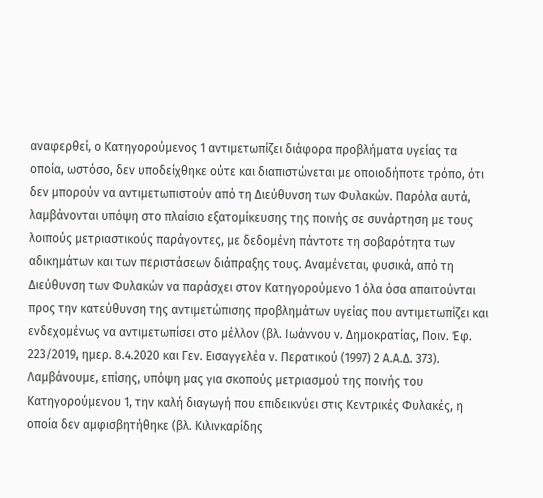αναφερθεί, ο Κατηγορούμενος 1 αντιμετωπίζει διάφορα προβλήματα υγείας τα οποία, ωστόσο, δεν υποδείχθηκε ούτε και διαπιστώνεται με οποιοδήποτε τρόπο, ότι δεν μπορούν να αντιμετωπιστούν από τη Διεύθυνση των Φυλακών. Παρόλα αυτά, λαμβάνονται υπόψη στο πλαίσιο εξατομίκευσης της ποινής σε συνάρτηση με τους λοιπούς μετριαστικούς παράγοντες, με δεδομένη πάντοτε τη σοβαρότητα των αδικημάτων και των περιστάσεων διάπραξης τους. Αναμένεται, φυσικά, από τη Διεύθυνση των Φυλακών να παράσχει στον Κατηγορούμενο 1 όλα όσα απαιτούνται προς την κατεύθυνση της αντιμετώπισης προβλημάτων υγείας που αντιμετωπίζει και ενδεχομένως να αντιμετωπίσει στο μέλλον (βλ. Ιωάννου ν. Δημοκρατίας, Ποιν. Έφ. 223/2019, ημερ. 8.4.2020 και Γεν. Εισαγγελέα ν. Περατικού (1997) 2 Α.Α.Δ. 373).
Λαμβάνουμε, επίσης, υπόψη μας για σκοπούς μετριασμού της ποινής του Κατηγορούμενου 1, την καλή διαγωγή που επιδεικνύει στις Κεντρικές Φυλακές, η οποία δεν αμφισβητήθηκε (βλ. Κιλινκαρίδης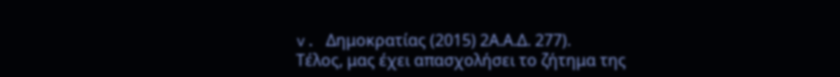v. Δημοκρατίας (2015) 2Α.Α.Δ. 277).
Τέλος, μας έχει απασχολήσει το ζήτημα της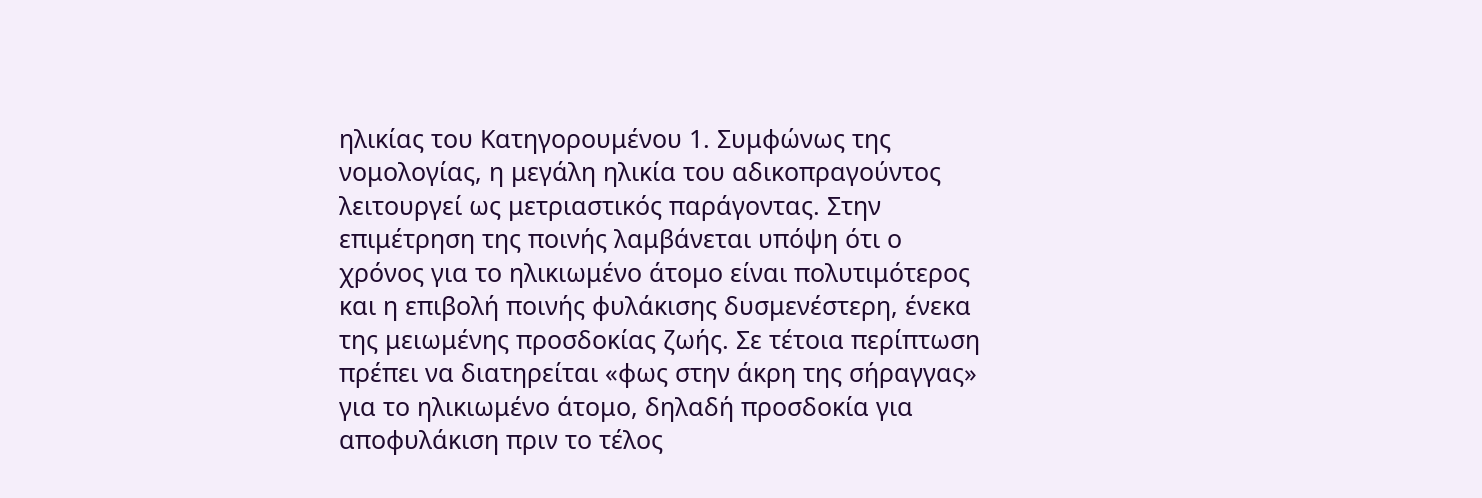ηλικίας του Κατηγορουμένου 1. Συμφώνως της νομολογίας, η μεγάλη ηλικία του αδικοπραγούντος λειτουργεί ως μετριαστικός παράγοντας. Στην επιμέτρηση της ποινής λαμβάνεται υπόψη ότι ο χρόνος για το ηλικιωμένο άτομο είναι πολυτιμότερος και η επιβολή ποινής φυλάκισης δυσμενέστερη, ένεκα της μειωμένης προσδοκίας ζωής. Σε τέτοια περίπτωση πρέπει να διατηρείται «φως στην άκρη της σήραγγας» για το ηλικιωμένο άτομο, δηλαδή προσδοκία για αποφυλάκιση πριν το τέλος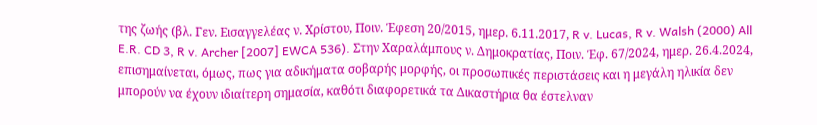της ζωής (βλ. Γεν. Εισαγγελέας ν. Χρίστου, Ποιν. Έφεση 20/2015, ημερ. 6.11.2017, R v. Lucas, R v. Walsh (2000) All E.R. CD 3, R v. Archer [2007] EWCA 536). Στην Χαραλάμπους ν. Δημοκρατίας, Ποιν. Έφ. 67/2024, ημερ. 26.4.2024, επισημαίνεται, όμως, πως για αδικήματα σοβαρής μορφής, οι προσωπικές περιστάσεις και η μεγάλη ηλικία δεν μπορούν να έχουν ιδιαίτερη σημασία, καθότι διαφορετικά τα Δικαστήρια θα έστελναν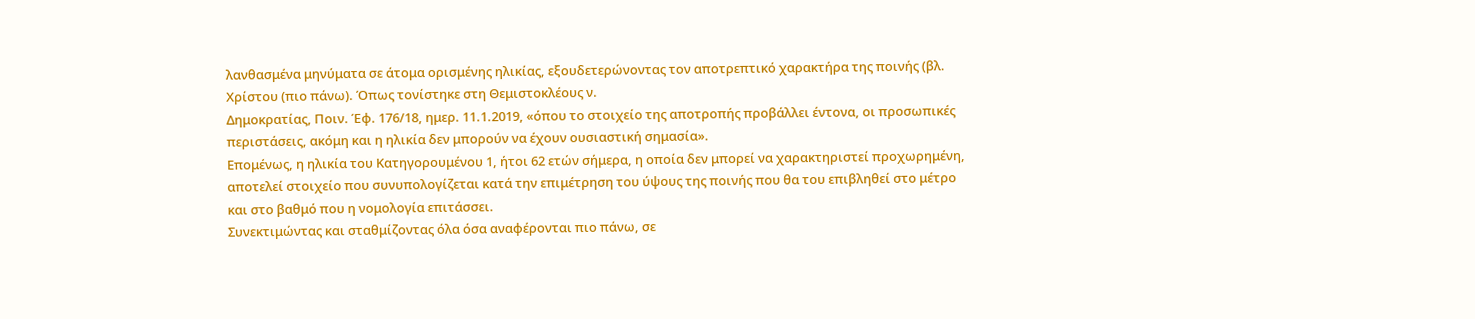λανθασμένα μηνύματα σε άτομα ορισμένης ηλικίας, εξουδετερώνοντας τον αποτρεπτικό χαρακτήρα της ποινής (βλ. Χρίστου (πιο πάνω). Όπως τονίστηκε στη Θεμιστοκλέους ν.
Δημοκρατίας, Ποιν. Έφ. 176/18, ημερ. 11.1.2019, «όπου το στοιχείο της αποτροπής προβάλλει έντονα, οι προσωπικές περιστάσεις, ακόμη και η ηλικία δεν μπορούν να έχουν ουσιαστική σημασία».
Επομένως, η ηλικία του Κατηγορουμένου 1, ήτοι 62 ετών σήμερα, η οποία δεν μπορεί να χαρακτηριστεί προχωρημένη, αποτελεί στοιχείο που συνυπολογίζεται κατά την επιμέτρηση του ύψους της ποινής που θα του επιβληθεί στο μέτρο και στο βαθμό που η νομολογία επιτάσσει.
Συνεκτιμώντας και σταθμίζοντας όλα όσα αναφέρονται πιο πάνω, σε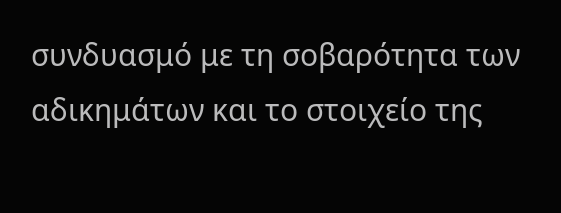συνδυασμό με τη σοβαρότητα των αδικημάτων και το στοιχείο της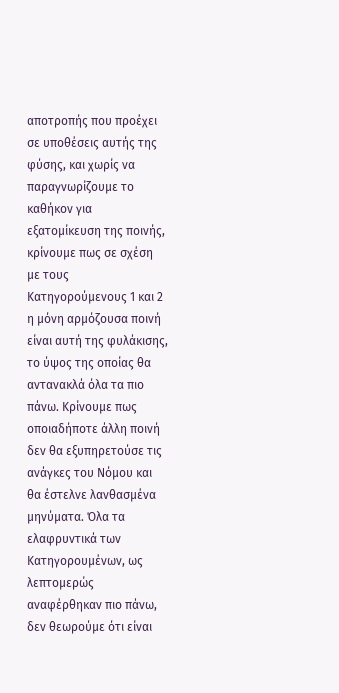αποτροπής που προέχει σε υποθέσεις αυτής της φύσης, και χωρίς να παραγνωρίζουμε το καθήκον για εξατομίκευση της ποινής, κρίνουμε πως σε σχέση με τους Κατηγορούμενους 1 και 2 η μόνη αρμόζουσα ποινή είναι αυτή της φυλάκισης, το ύψος της οποίας θα αντανακλά όλα τα πιο πάνω. Κρίνουμε πως οποιαδήποτε άλλη ποινή δεν θα εξυπηρετούσε τις ανάγκες του Νόμου και θα έστελνε λανθασμένα μηνύματα. Όλα τα ελαφρυντικά των Κατηγορουμένων, ως λεπτομερώς αναφέρθηκαν πιο πάνω, δεν θεωρούμε ότι είναι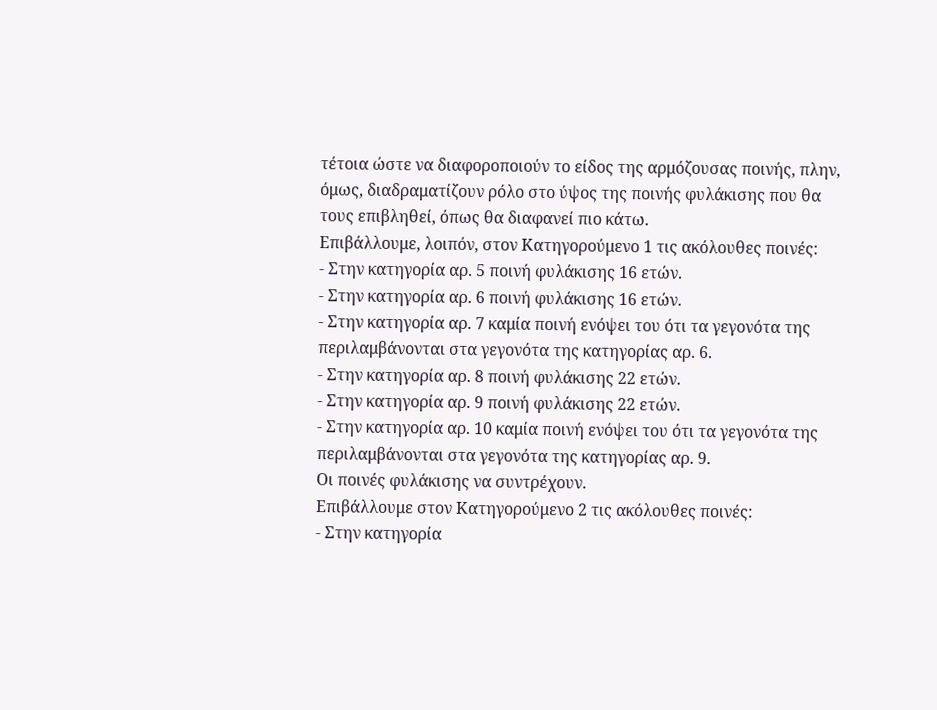τέτοια ώστε να διαφοροποιούν το είδος της αρμόζουσας ποινής, πλην, όμως, διαδραματίζουν ρόλο στο ύψος της ποινής φυλάκισης που θα τους επιβληθεί, όπως θα διαφανεί πιο κάτω.
Επιβάλλουμε, λοιπόν, στον Κατηγορούμενο 1 τις ακόλουθες ποινές:
- Στην κατηγορία αρ. 5 ποινή φυλάκισης 16 ετών.
- Στην κατηγορία αρ. 6 ποινή φυλάκισης 16 ετών.
- Στην κατηγορία αρ. 7 καμία ποινή ενόψει του ότι τα γεγονότα της περιλαμβάνονται στα γεγονότα της κατηγορίας αρ. 6.
- Στην κατηγορία αρ. 8 ποινή φυλάκισης 22 ετών.
- Στην κατηγορία αρ. 9 ποινή φυλάκισης 22 ετών.
- Στην κατηγορία αρ. 10 καμία ποινή ενόψει του ότι τα γεγονότα της περιλαμβάνονται στα γεγονότα της κατηγορίας αρ. 9.
Οι ποινές φυλάκισης να συντρέχουν.
Επιβάλλουμε στον Κατηγορούμενο 2 τις ακόλουθες ποινές:
- Στην κατηγορία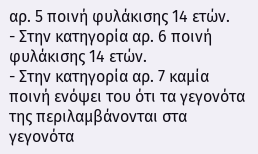αρ. 5 ποινή φυλάκισης 14 ετών.
- Στην κατηγορία αρ. 6 ποινή φυλάκισης 14 ετών.
- Στην κατηγορία αρ. 7 καμία ποινή ενόψει του ότι τα γεγονότα της περιλαμβάνονται στα γεγονότα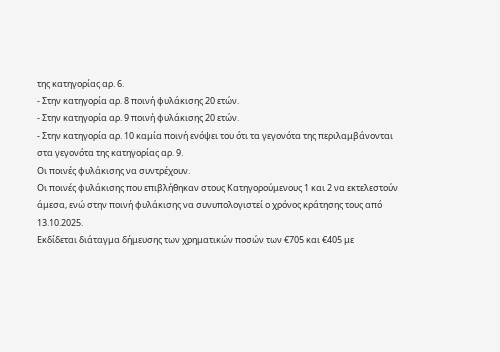της κατηγορίας αρ. 6.
- Στην κατηγορία αρ. 8 ποινή φυλάκισης 20 ετών.
- Στην κατηγορία αρ. 9 ποινή φυλάκισης 20 ετών.
- Στην κατηγορία αρ. 10 καμία ποινή ενόψει του ότι τα γεγονότα της περιλαμβάνονται στα γεγονότα της κατηγορίας αρ. 9.
Οι ποινές φυλάκισης να συντρέχουν.
Οι ποινές φυλάκισης που επιβλήθηκαν στους Κατηγορούμενους 1 και 2 να εκτελεστούν άμεσα, ενώ στην ποινή φυλάκισης να συνυπολογιστεί ο χρόνος κράτησης τους από 13.10.2025.
Εκδίδεται διάταγμα δήμευσης των χρηματικών ποσών των €705 και €405 με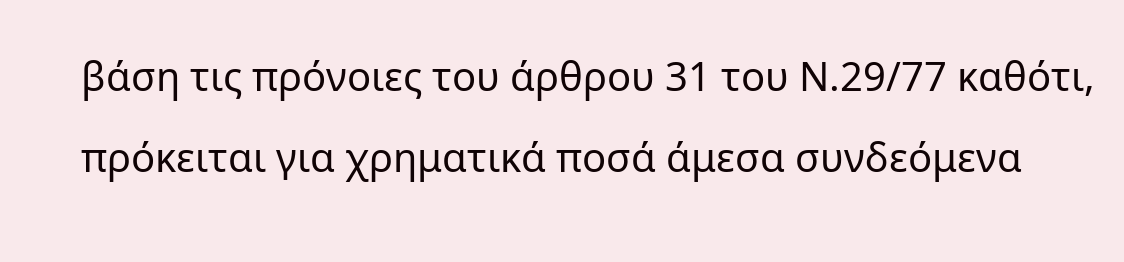βάση τις πρόνοιες του άρθρου 31 του Ν.29/77 καθότι, πρόκειται για χρηματικά ποσά άμεσα συνδεόμενα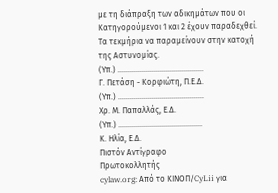με τη διάπραξη των αδικημάτων που οι Κατηγορούμενοι 1 και 2 έχουν παραδεχθεί.
Τα τεκμήρια να παραμείνουν στην κατοχή της Αστυνομίας.
(Υπ.) …………………………….………
Γ. Πετάση - Κορφιώτη, Π.Ε.Δ.
(Υπ.) ………………….…………………
Χρ. Μ. Παπαλλάς, Ε.Δ.
(Υπ.) ………………..………………....
Κ. Ηλία, Ε.Δ.
Πιστόν Αντίγραφο
Πρωτοκολλητής
cylaw.org: Από το ΚΙΝOΠ/CyLii για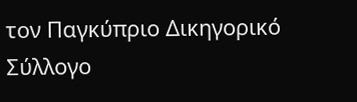τον Παγκύπριο Δικηγορικό Σύλλογο